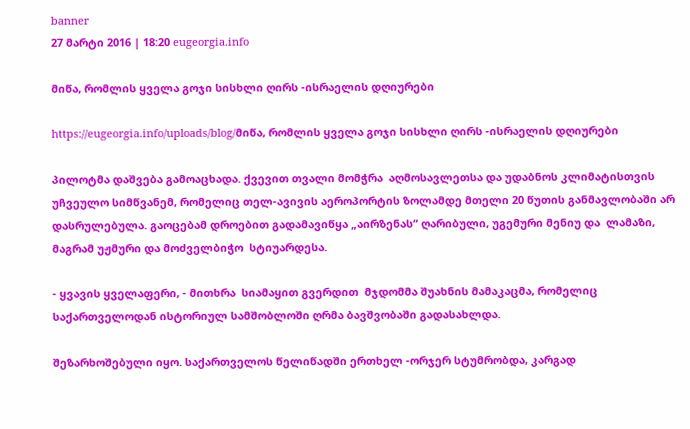banner
27 მარტი 2016 | 18:20 eugeorgia.info

მიწა, რომლის ყველა გოჯი სისხლი ღირს -ისრაელის დღიურები

https://eugeorgia.info/uploads/blog/მიწა, რომლის ყველა გოჯი სისხლი ღირს -ისრაელის დღიურები

პილოტმა დაშვება გამოაცხადა. ქვევით თვალი მომჭრა  აღმოსავლეთსა და უდაბნოს კლიმატისთვის  უჩვეულო სიმწვანემ, რომელიც თელ-ავივის აეროპორტის ზოლამდე მთელი 20 წუთის განმავლობაში არ დასრულებულა. გაოცებამ დროებით გადამავიწყა „აირზენას“ ღარიბული, უგემური მენიუ და  ლამაზი, მაგრამ უჟმური და მოძველბიჭო  სტიუარდესა.

- ყვავის ყველაფერი, - მითხრა  სიამაყით გვერდით  მჯდომმა შუახნის მამაკაცმა, რომელიც საქართველოდან ისტორიულ სამშობლოში ღრმა ბავშვობაში გადასახლდა.

შეზარხოშებული იყო. საქართველოს წელიწადში ერთხელ -ორჯერ სტუმრობდა, კარგად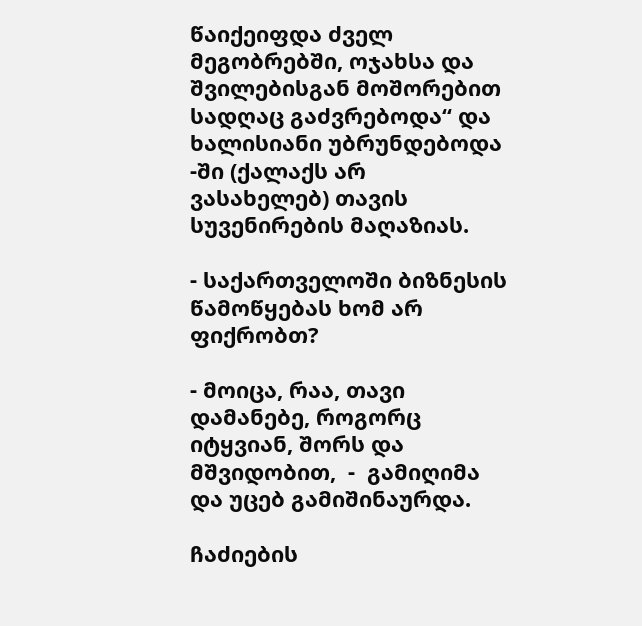წაიქეიფდა ძველ მეგობრებში, ოჯახსა და შვილებისგან მოშორებით სადღაც გაძვრებოდა“ და ხალისიანი უბრუნდებოდა -ში (ქალაქს არ ვასახელებ) თავის სუვენირების მაღაზიას.

- საქართველოში ბიზნესის წამოწყებას ხომ არ ფიქრობთ?

- მოიცა, რაა, თავი დამანებე, როგორც იტყვიან, შორს და მშვიდობით,  -  გამიღიმა და უცებ გამიშინაურდა.

ჩაძიების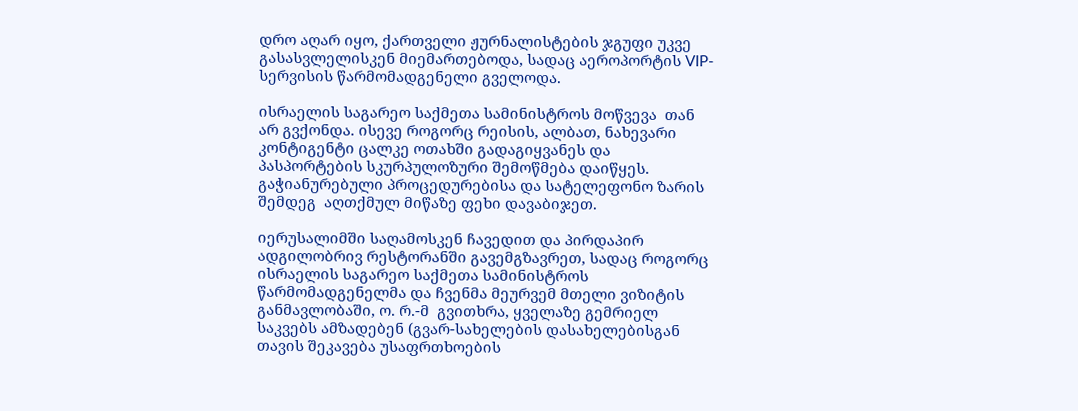დრო აღარ იყო, ქართველი ჟურნალისტების ჯგუფი უკვე გასასვლელისკენ მიემართებოდა, სადაც აეროპორტის VIP- სერვისის წარმომადგენელი გველოდა.

ისრაელის საგარეო საქმეთა სამინისტროს მოწვევა  თან არ გვქონდა. ისევე როგორც რეისის, ალბათ, ნახევარი კონტიგენტი ცალკე ოთახში გადაგიყვანეს და პასპორტების სკურპულოზური შემოწმება დაიწყეს.  გაჭიანურებული პროცედურებისა და სატელეფონო ზარის  შემდეგ  აღთქმულ მიწაზე ფეხი დავაბიჯეთ.

იერუსალიმში საღამოსკენ ჩავედით და პირდაპირ ადგილობრივ რესტორანში გავემგზავრეთ, სადაც როგორც ისრაელის საგარეო საქმეთა სამინისტროს წარმომადგენელმა და ჩვენმა მეურვემ მთელი ვიზიტის განმავლობაში, ო. რ.-მ  გვითხრა, ყველაზე გემრიელ საკვებს ამზადებენ (გვარ-სახელების დასახელებისგან თავის შეკავება უსაფრთხოების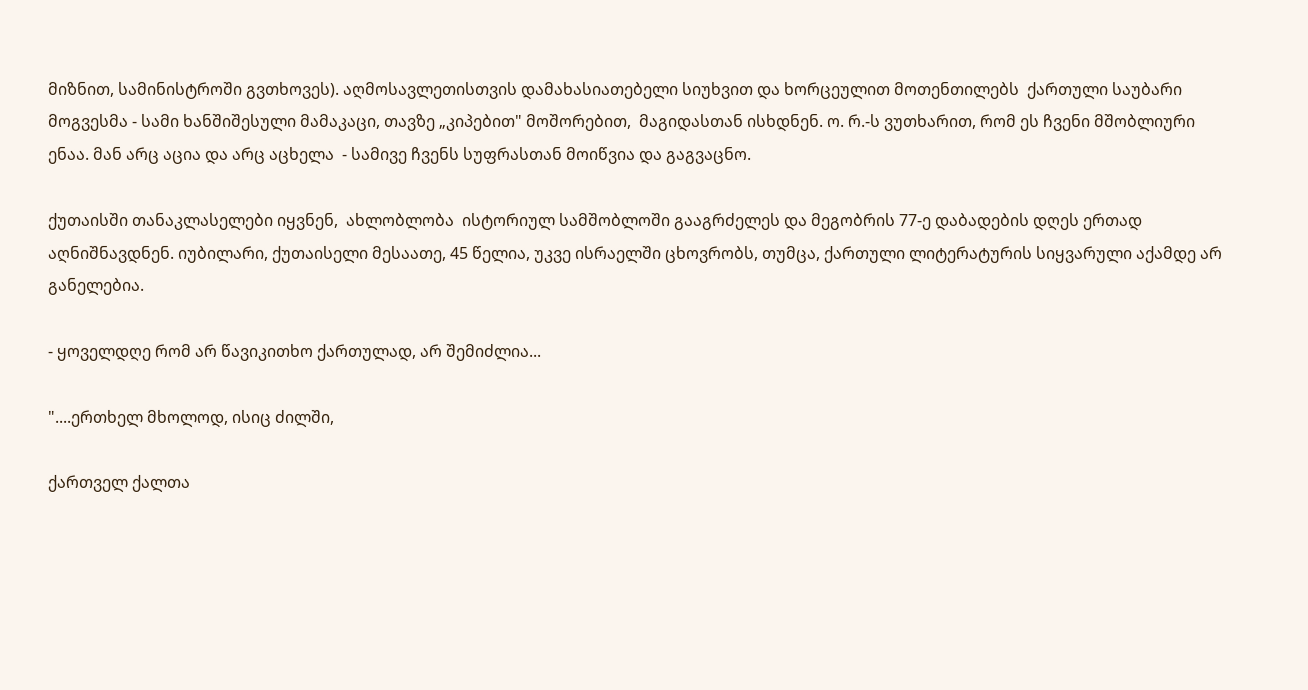მიზნით, სამინისტროში გვთხოვეს). აღმოსავლეთისთვის დამახასიათებელი სიუხვით და ხორცეულით მოთენთილებს  ქართული საუბარი მოგვესმა - სამი ხანშიშესული მამაკაცი, თავზე „კიპებით" მოშორებით,  მაგიდასთან ისხდნენ. ო. რ.-ს ვუთხარით, რომ ეს ჩვენი მშობლიური ენაა. მან არც აცია და არც აცხელა  - სამივე ჩვენს სუფრასთან მოიწვია და გაგვაცნო.

ქუთაისში თანაკლასელები იყვნენ,  ახლობლობა  ისტორიულ სამშობლოში გააგრძელეს და მეგობრის 77-ე დაბადების დღეს ერთად აღნიშნავდნენ. იუბილარი, ქუთაისელი მესაათე, 45 წელია, უკვე ისრაელში ცხოვრობს, თუმცა, ქართული ლიტერატურის სიყვარული აქამდე არ განელებია.

- ყოველდღე რომ არ წავიკითხო ქართულად, არ შემიძლია...

"....ერთხელ მხოლოდ, ისიც ძილში,

ქართველ ქალთა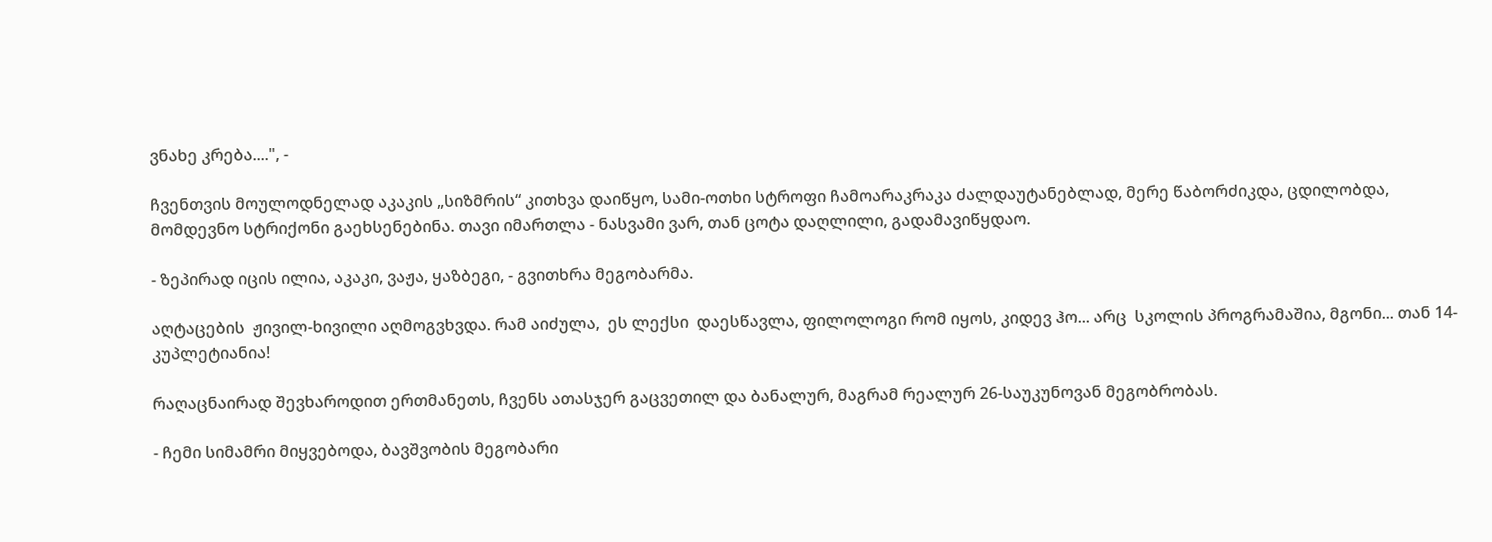ვნახე კრება....", -

ჩვენთვის მოულოდნელად აკაკის „სიზმრის“ კითხვა დაიწყო, სამი-ოთხი სტროფი ჩამოარაკრაკა ძალდაუტანებლად, მერე წაბორძიკდა, ცდილობდა, მომდევნო სტრიქონი გაეხსენებინა. თავი იმართლა - ნასვამი ვარ, თან ცოტა დაღლილი, გადამავიწყდაო.

- ზეპირად იცის ილია, აკაკი, ვაჟა, ყაზბეგი, - გვითხრა მეგობარმა.

აღტაცების  ჟივილ-ხივილი აღმოგვხვდა. რამ აიძულა,  ეს ლექსი  დაესწავლა, ფილოლოგი რომ იყოს, კიდევ ჰო... არც  სკოლის პროგრამაშია, მგონი... თან 14-კუპლეტიანია!

რაღაცნაირად შევხაროდით ერთმანეთს, ჩვენს ათასჯერ გაცვეთილ და ბანალურ, მაგრამ რეალურ 26-საუკუნოვან მეგობრობას.

- ჩემი სიმამრი მიყვებოდა, ბავშვობის მეგობარი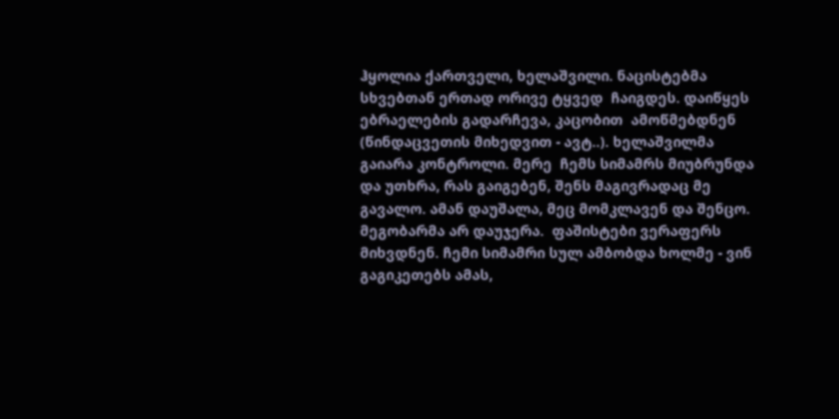ჰყოლია ქართველი, ხელაშვილი. ნაცისტებმა სხვებთან ერთად ორივე ტყვედ  ჩაიგდეს. დაიწყეს ებრაელების გადარჩევა, კაცობით  ამოწმებდნენ (წინდაცვეთის მიხედვით - ავტ..). ხელაშვილმა გაიარა კონტროლი. მერე  ჩემს სიმამრს მიუბრუნდა და უთხრა, რას გაიგებენ, შენს მაგივრადაც მე გავალო. ამან დაუშალა, მეც მომკლავენ და შენცო. მეგობარმა არ დაუჯერა.  ფაშისტები ვერაფერს მიხვდნენ. ჩემი სიმამრი სულ ამბობდა ხოლმე - ვინ გაგიკეთებს ამას,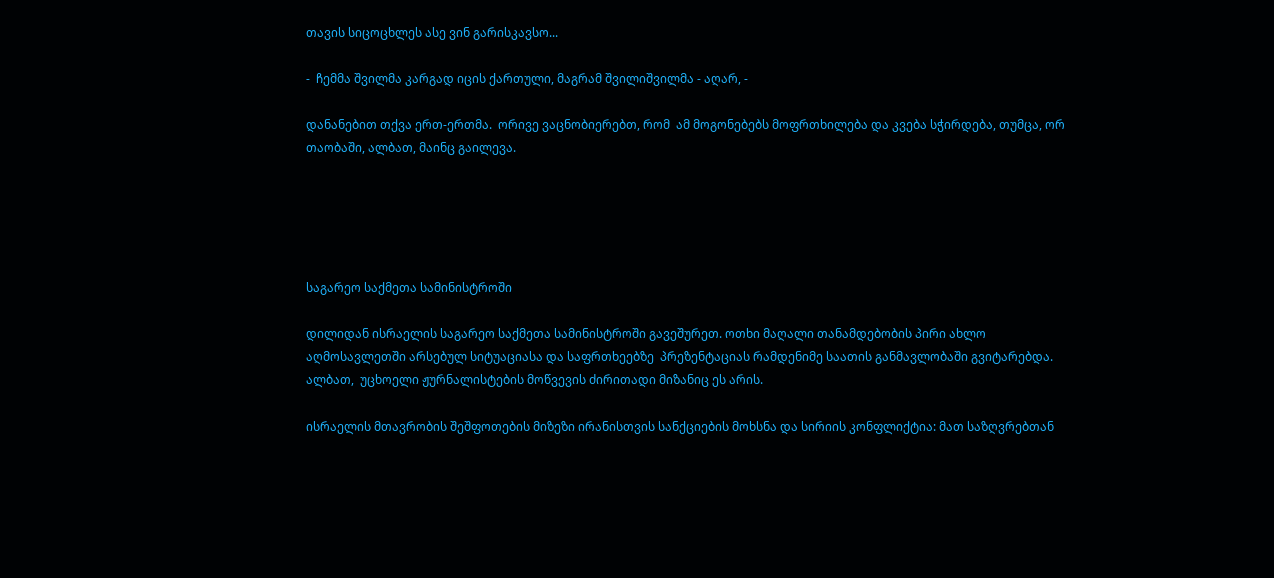თავის სიცოცხლეს ასე ვინ გარისკავსო...

-  ჩემმა შვილმა კარგად იცის ქართული, მაგრამ შვილიშვილმა - აღარ, -

დანანებით თქვა ერთ-ერთმა.  ორივე ვაცნობიერებთ, რომ  ამ მოგონებებს მოფრთხილება და კვება სჭირდება, თუმცა, ორ თაობაში, ალბათ, მაინც გაილევა.





საგარეო საქმეთა სამინისტროში

დილიდან ისრაელის საგარეო საქმეთა სამინისტროში გავეშურეთ. ოთხი მაღალი თანამდებობის პირი ახლო აღმოსავლეთში არსებულ სიტუაციასა და საფრთხეებზე  პრეზენტაციას რამდენიმე საათის განმავლობაში გვიტარებდა. ალბათ,  უცხოელი ჟურნალისტების მოწვევის ძირითადი მიზანიც ეს არის.

ისრაელის მთავრობის შეშფოთების მიზეზი ირანისთვის სანქციების მოხსნა და სირიის კონფლიქტია: მათ საზღვრებთან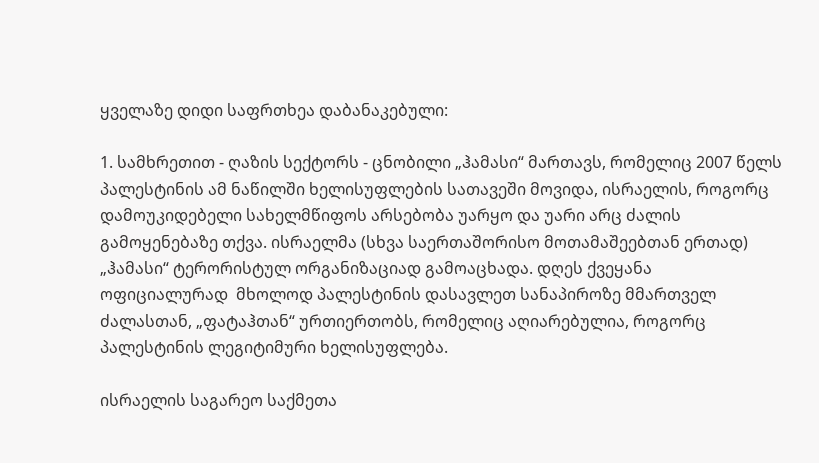ყველაზე დიდი საფრთხეა დაბანაკებული:

1. სამხრეთით - ღაზის სექტორს - ცნობილი „ჰამასი“ მართავს, რომელიც 2007 წელს პალესტინის ამ ნაწილში ხელისუფლების სათავეში მოვიდა, ისრაელის, როგორც დამოუკიდებელი სახელმწიფოს არსებობა უარყო და უარი არც ძალის გამოყენებაზე თქვა. ისრაელმა (სხვა საერთაშორისო მოთამაშეებთან ერთად)  „ჰამასი“ ტერორისტულ ორგანიზაციად გამოაცხადა. დღეს ქვეყანა ოფიციალურად  მხოლოდ პალესტინის დასავლეთ სანაპიროზე მმართველ ძალასთან, „ფატაჰთან“ ურთიერთობს, რომელიც აღიარებულია, როგორც პალესტინის ლეგიტიმური ხელისუფლება.

ისრაელის საგარეო საქმეთა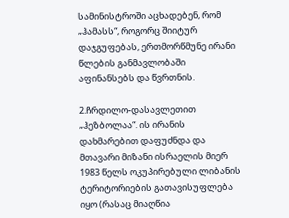სამინისტროში აცხადებენ, რომ „ჰამასს“, როგორც შიიტურ დაჯგუფებას, ერთმორწმუნე ირანი წლების განმავლობაში აფინანსებს და წვრთნის.

2.ჩრდილო-დასავლეთით „ჰეზბოლაა“. ის ირანის დახმარებით დაფუძნდა და მთავარი მიზანი ისრაელის მიერ  1983 წელს ოკუპირებული ლიბანის ტერიტორიების გათავისუფლება იყო (რასაც მიაღწია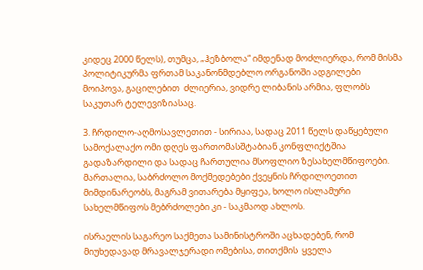კიდეც 2000 წელს), თუმცა, „ჰეზბოლა“ იმდენად მოძლიერდა, რომ მისმა პოლიტიკურმა ფრთამ საკანონმდებლო ორგანოში ადგილები მოიპოვა, გაცილებით  ძლიერია, ვიდრე ლიბანის არმია, ფლობს საკუთარ ტელევიზიასაც.

3. ჩრდილო-აღმოსავლეთით - სირიაა, სადაც 2011 წელს დაწყებული სამოქალაქო ომი დღეს ფართომასშტაბიან კონფლიქტშია გადაზარდილი და სადაც ჩართულია მსოფლიო ზესახელმწიფოები. მართალია, საბრძოლო მოქმედებები ქვეყნის ჩრდილოეთით მიმდინარეობს, მაგრამ ვითარება მყიფეა, ხოლო ისლამური სახელმწიფოს მებრძოლები კი - საკმაოდ ახლოს.

ისრაელის საგარეო საქმეთა სამინისტროში აცხადებენ, რომ მიუხედავად მრავალჯერადი ომებისა, თითქმის  ყველა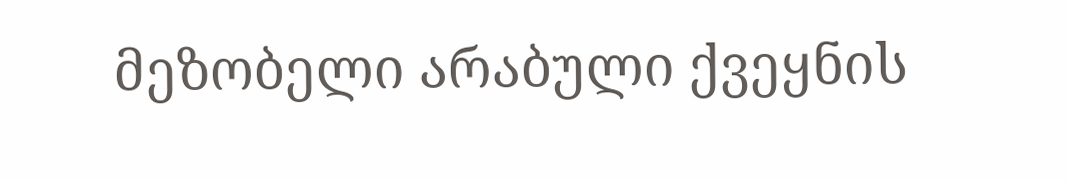მეზობელი არაბული ქვეყნის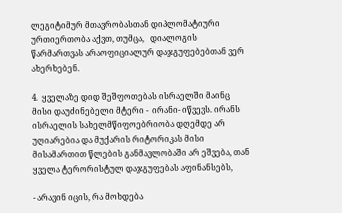ლეგიტიმურ მთავრობასთან დიპლომატიური ურთიერთობა აქვთ, თუმცა,   დიალოგის წარმართვას არაოფიციალურ დაჯგუფებებთან ვერ ახერხებენ.

4.  ყველაზე დიდ შეშფოთებას ისრაელში მაინც მისი დაუძინებელი მტერი -  ირანი- იწვევს. ირანს ისრაელის სახელმწიფოებრიობა დღემდე არ უღიარებია და მუქარის რიტორიკას მისი მისამართით წლების განმავლობაში არ ეშვება, თან ყველა ტერორისტულ დაჯგუფებას აფინანსებს,

- არავინ იცის, რა მოხდება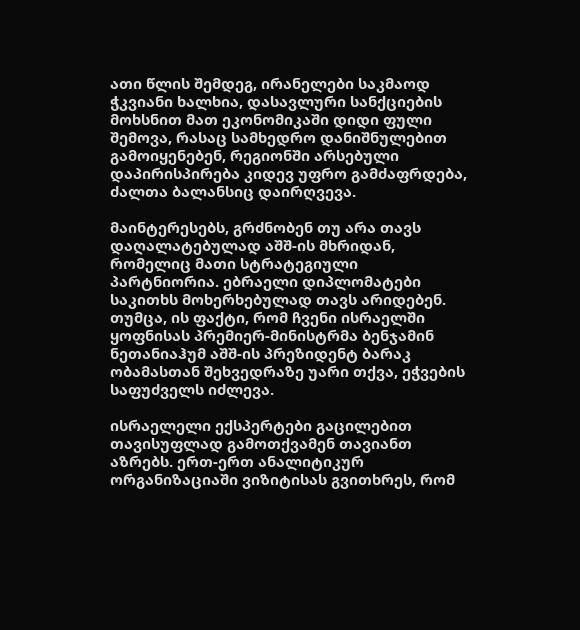ათი წლის შემდეგ, ირანელები საკმაოდ ჭკვიანი ხალხია, დასავლური სანქციების მოხსნით მათ ეკონომიკაში დიდი ფული შემოვა, რასაც სამხედრო დანიშნულებით გამოიყენებენ, რეგიონში არსებული დაპირისპირება კიდევ უფრო გამძაფრდება, ძალთა ბალანსიც დაირღვევა.

მაინტერესებს, გრძნობენ თუ არა თავს დაღალატებულად აშშ-ის მხრიდან, რომელიც მათი სტრატეგიული პარტნიორია. ებრაელი დიპლომატები საკითხს მოხერხებულად თავს არიდებენ. თუმცა, ის ფაქტი, რომ ჩვენი ისრაელში ყოფნისას პრემიერ-მინისტრმა ბენჯამინ ნეთანიაჰუმ აშშ-ის პრეზიდენტ ბარაკ  ობამასთან შეხვედრაზე უარი თქვა, ეჭვების საფუძველს იძლევა.

ისრაელელი ექსპერტები გაცილებით თავისუფლად გამოთქვამენ თავიანთ აზრებს. ერთ-ერთ ანალიტიკურ ორგანიზაციაში ვიზიტისას გვითხრეს, რომ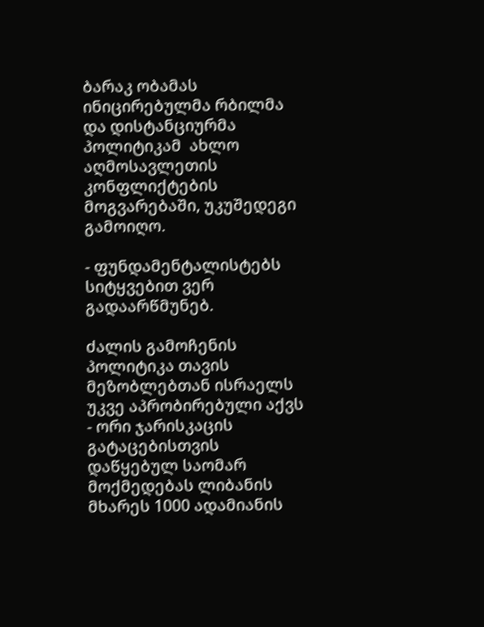ბარაკ ობამას ინიცირებულმა რბილმა და დისტანციურმა პოლიტიკამ  ახლო აღმოსავლეთის კონფლიქტების მოგვარებაში, უკუშედეგი გამოიღო.

- ფუნდამენტალისტებს სიტყვებით ვერ გადაარწმუნებ.

ძალის გამოჩენის პოლიტიკა თავის მეზობლებთან ისრაელს უკვე აპრობირებული აქვს - ორი ჯარისკაცის გატაცებისთვის დაწყებულ საომარ მოქმედებას ლიბანის მხარეს 1000 ადამიანის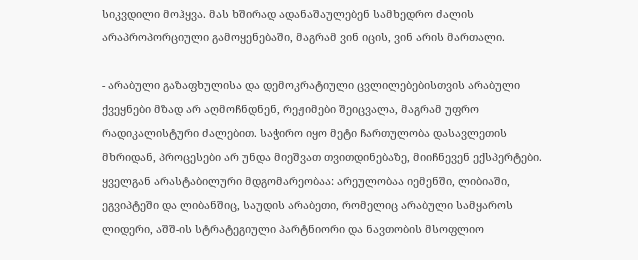სიკვდილი მოჰყვა. მას ხშირად ადანაშაულებენ სამხედრო ძალის არაპროპორციული გამოყენებაში, მაგრამ ვინ იცის, ვინ არის მართალი.

- არაბული გაზაფხულისა და დემოკრატიული ცვლილებებისთვის არაბული ქვეყნები მზად არ აღმოჩნდნენ, რეჟიმები შეიცვალა, მაგრამ უფრო რადიკალისტური ძალებით. საჭირო იყო მეტი ჩართულობა დასავლეთის მხრიდან, პროცესები არ უნდა მიეშვათ თვითდინებაზე, მიიჩნევენ ექსპერტები.  ყველგან არასტაბილური მდგომარეობაა: არეულობაა იემენში, ლიბიაში, ეგვიპტეში და ლიბანშიც, საუდის არაბეთი, რომელიც არაბული სამყაროს ლიდერი, აშშ-ის სტრატეგიული პარტნიორი და ნავთობის მსოფლიო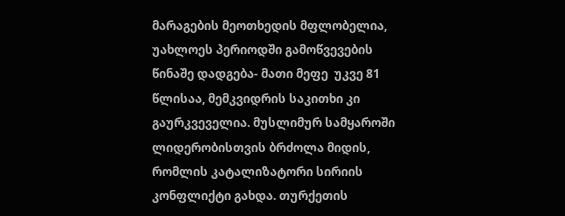მარაგების მეოთხედის მფლობელია, უახლოეს პერიოდში გამოწვევების წინაშე დადგება- მათი მეფე  უკვე 81 წლისაა, მემკვიდრის საკითხი კი გაურკვეველია. მუსლიმურ სამყაროში ლიდერობისთვის ბრძოლა მიდის, რომლის კატალიზატორი სირიის კონფლიქტი გახდა. თურქეთის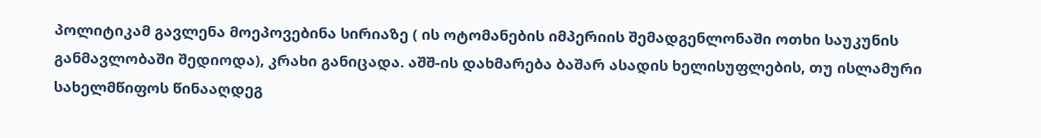პოლიტიკამ გავლენა მოეპოვებინა სირიაზე ( ის ოტომანების იმპერიის შემადგენლონაში ოთხი საუკუნის განმავლობაში შედიოდა), კრახი განიცადა. აშშ-ის დახმარება ბაშარ ასადის ხელისუფლების, თუ ისლამური სახელმწიფოს წინააღდეგ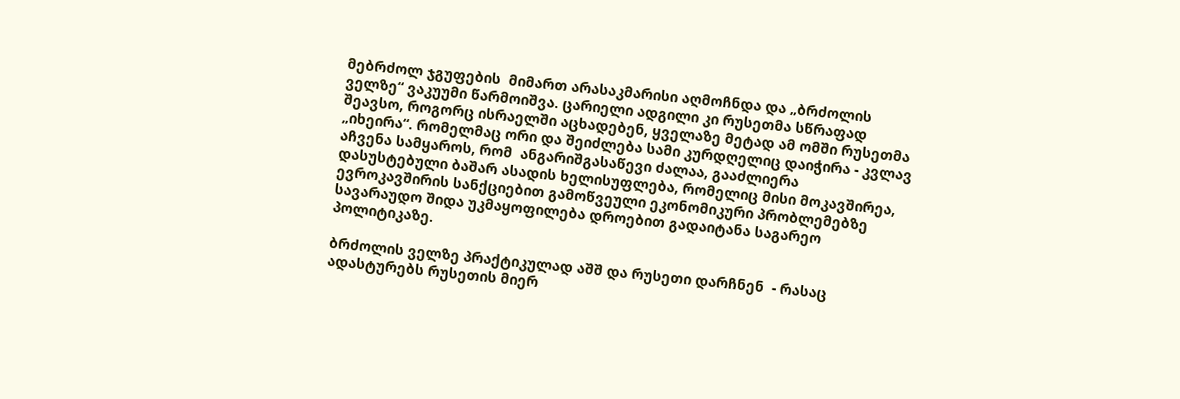მებრძოლ ჯგუფების  მიმართ არასაკმარისი აღმოჩნდა და „ბრძოლის ველზე“ ვაკუუმი წარმოიშვა. ცარიელი ადგილი კი რუსეთმა სწრაფად შეავსო, როგორც ისრაელში აცხადებენ, ყველაზე მეტად ამ ომში რუსეთმა „იხეირა“. რომელმაც ორი და შეიძლება სამი კურდღელიც დაიჭირა - კვლავ აჩვენა სამყაროს, რომ  ანგარიშგასაწევი ძალაა, გააძლიერა დასუსტებული ბაშარ ასადის ხელისუფლება, რომელიც მისი მოკავშირეა, ევროკავშირის სანქციებით გამოწვეული ეკონომიკური პრობლემებზე სავარაუდო შიდა უკმაყოფილება დროებით გადაიტანა საგარეო პოლიტიკაზე.

ბრძოლის ველზე პრაქტიკულად აშშ და რუსეთი დარჩნენ  - რასაც ადასტურებს რუსეთის მიერ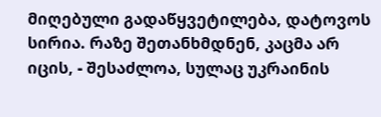მიღებული გადაწყვეტილება, დატოვოს სირია. რაზე შეთანხმდნენ, კაცმა არ იცის, - შესაძლოა, სულაც უკრაინის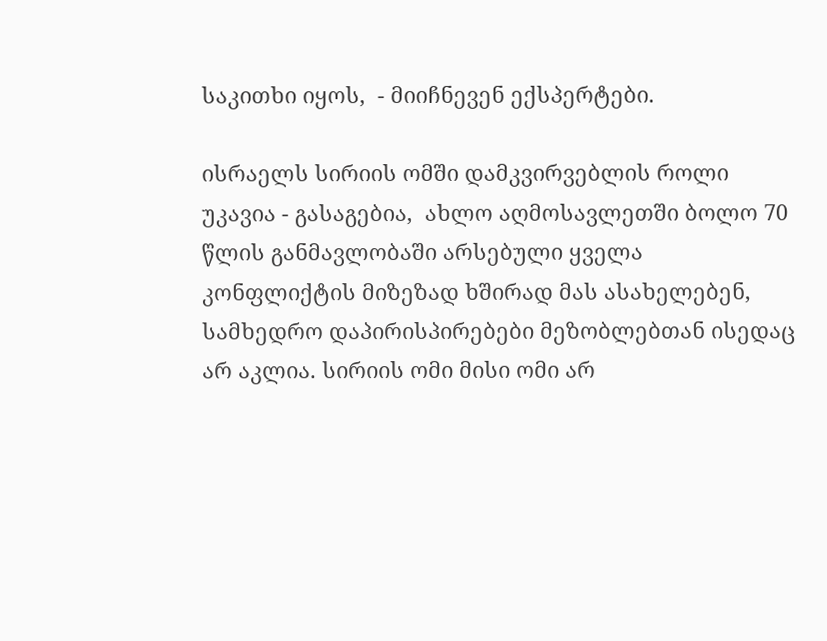საკითხი იყოს,  - მიიჩნევენ ექსპერტები.

ისრაელს სირიის ომში დამკვირვებლის როლი უკავია - გასაგებია,  ახლო აღმოსავლეთში ბოლო 70 წლის განმავლობაში არსებული ყველა კონფლიქტის მიზეზად ხშირად მას ასახელებენ, სამხედრო დაპირისპირებები მეზობლებთან ისედაც არ აკლია. სირიის ომი მისი ომი არ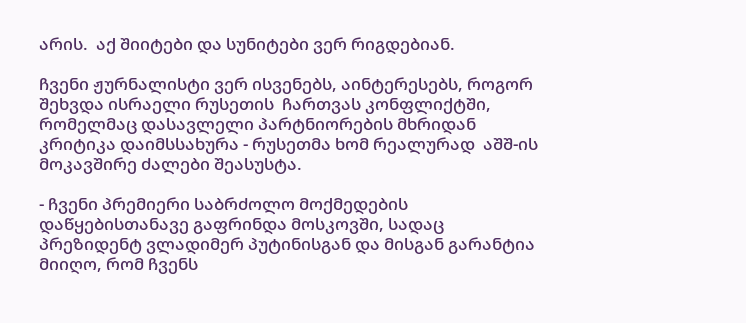არის.  აქ შიიტები და სუნიტები ვერ რიგდებიან.

ჩვენი ჟურნალისტი ვერ ისვენებს, აინტერესებს, როგორ შეხვდა ისრაელი რუსეთის  ჩართვას კონფლიქტში, რომელმაც დასავლელი პარტნიორების მხრიდან კრიტიკა დაიმსსახურა - რუსეთმა ხომ რეალურად  აშშ-ის მოკავშირე ძალები შეასუსტა.

- ჩვენი პრემიერი საბრძოლო მოქმედების დაწყებისთანავე გაფრინდა მოსკოვში, სადაც პრეზიდენტ ვლადიმერ პუტინისგან და მისგან გარანტია მიიღო, რომ ჩვენს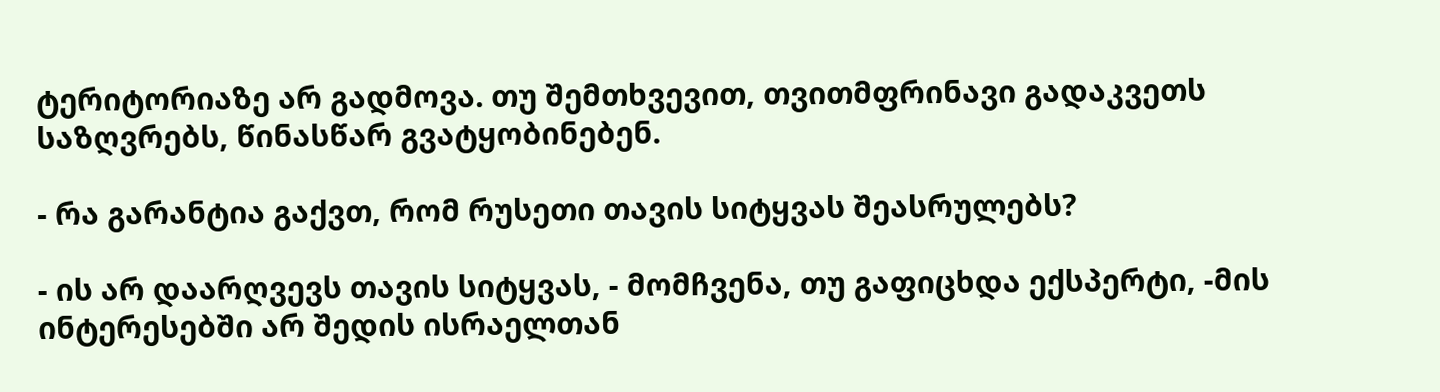ტერიტორიაზე არ გადმოვა. თუ შემთხვევით, თვითმფრინავი გადაკვეთს საზღვრებს, წინასწარ გვატყობინებენ.

- რა გარანტია გაქვთ, რომ რუსეთი თავის სიტყვას შეასრულებს?

- ის არ დაარღვევს თავის სიტყვას, - მომჩვენა, თუ გაფიცხდა ექსპერტი, -მის ინტერესებში არ შედის ისრაელთან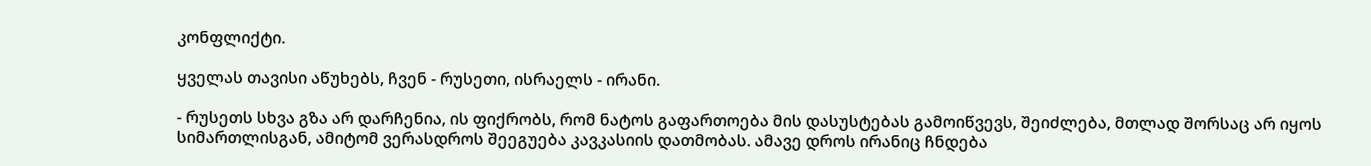კონფლიქტი.

ყველას თავისი აწუხებს, ჩვენ - რუსეთი, ისრაელს - ირანი.

- რუსეთს სხვა გზა არ დარჩენია, ის ფიქრობს, რომ ნატოს გაფართოება მის დასუსტებას გამოიწვევს, შეიძლება, მთლად შორსაც არ იყოს სიმართლისგან, ამიტომ ვერასდროს შეეგუება კავკასიის დათმობას. ამავე დროს ირანიც ჩნდება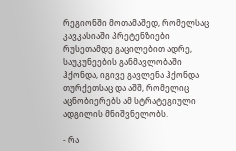რეგიონში მოთამაშედ, რომელსაც კავკასიაში პრეტენზიები რუსეთამდე გაცილებით ადრე,  საუკუნეების განმავლობაში ჰქონდა, იგივე გავლენა ჰქონდა თურქეთსაც და აშშ, რომელიც აცნობიერებს ამ სტრატეგიული ადგილის მნიშვნელობს.

- რა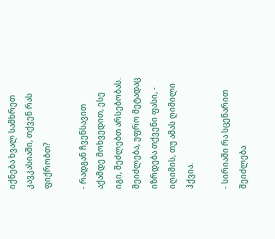იქნება ხვალ სამხრეთ კავკასიაში, თქვენ რას ფიქრობთ?

- რადგან ჩვენსავით აქამდე მოხვედით, ესე იგი, შეძლებთ არსებობას. შეიძლება, უფრო მეტადაც იზრდება თქვენი ფასი, - იღიმის, თუ ამას ღიმილი ჰქვია.

- სირიაში რა სცენარით შეიძლება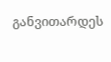განვითარდეს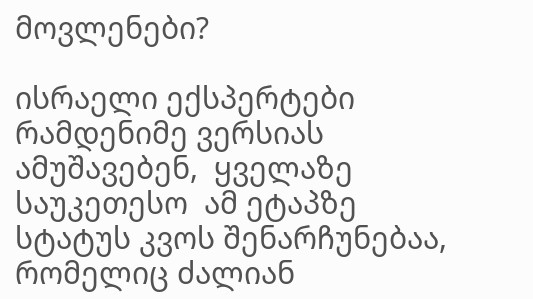მოვლენები?

ისრაელი ექსპერტები რამდენიმე ვერსიას ამუშავებენ,  ყველაზე საუკეთესო  ამ ეტაპზე სტატუს კვოს შენარჩუნებაა,  რომელიც ძალიან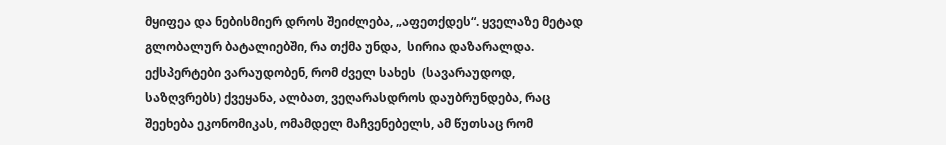მყიფეა და ნებისმიერ დროს შეიძლება, „აფეთქდეს“. ყველაზე მეტად  გლობალურ ბატალიებში, რა თქმა უნდა,  სირია დაზარალდა. ექსპერტები ვარაუდობენ, რომ ძველ სახეს  (სავარაუდოდ, საზღვრებს) ქვეყანა, ალბათ, ვეღარასდროს დაუბრუნდება, რაც შეეხება ეკონომიკას, ომამდელ მაჩვენებელს, ამ წუთსაც რომ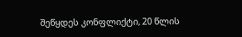შეწყდეს კონფლიქტი, 20 წლის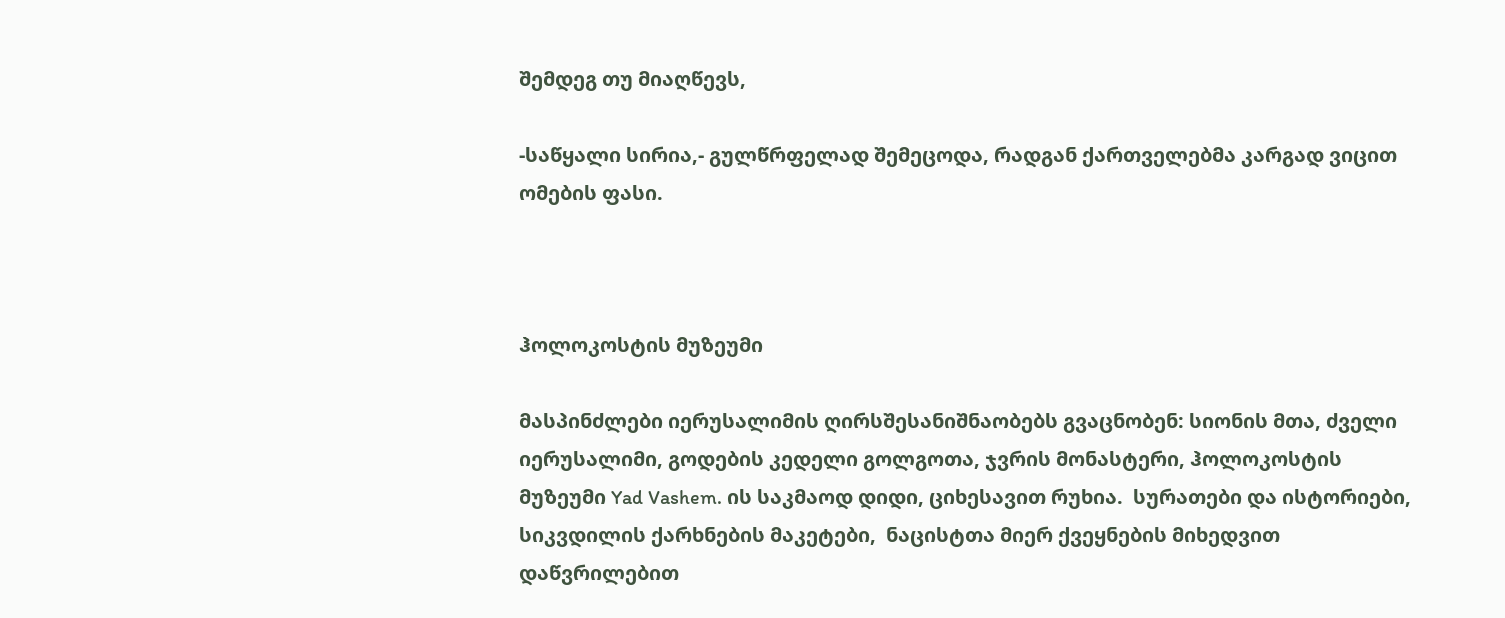შემდეგ თუ მიაღწევს,

-საწყალი სირია,- გულწრფელად შემეცოდა, რადგან ქართველებმა კარგად ვიცით ომების ფასი.



ჰოლოკოსტის მუზეუმი

მასპინძლები იერუსალიმის ღირსშესანიშნაობებს გვაცნობენ: სიონის მთა, ძველი იერუსალიმი, გოდების კედელი გოლგოთა, ჯვრის მონასტერი, ჰოლოკოსტის მუზეუმი Yad Vashem. ის საკმაოდ დიდი, ციხესავით რუხია.  სურათები და ისტორიები,  სიკვდილის ქარხნების მაკეტები,  ნაცისტთა მიერ ქვეყნების მიხედვით დაწვრილებით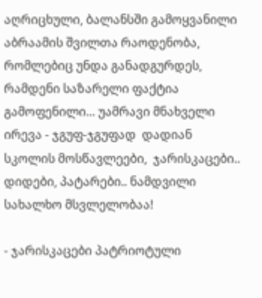აღრიცხული, ბალანსში გამოყვანილი  აბრაამის შვილთა რაოდენობა, რომლებიც უნდა განადგურდეს, რამდენი საზარელი ფაქტია გამოფენილი... უამრავი მნახველი ირევა - ჯგუფ-ჯგუფად  დადიან  სკოლის მოსწავლეები,  ჯარისკაცები.. დიდები, პატარები.. ნამდვილი სახალხო მსვლელობაა!

- ჯარისკაცები პატრიოტული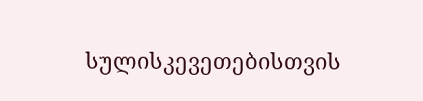სულისკევეთებისთვის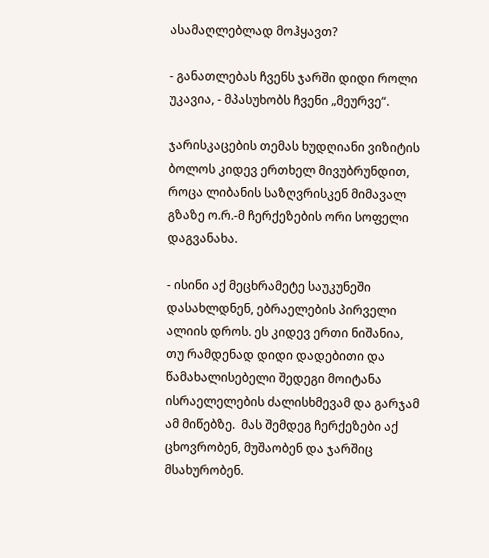ასამაღლებლად მოჰყავთ?

- განათლებას ჩვენს ჯარში დიდი როლი უკავია, - მპასუხობს ჩვენი „მეურვე“.

ჯარისკაცების თემას ხუდღიანი ვიზიტის ბოლოს კიდევ ერთხელ მივუბრუნდით, როცა ლიბანის საზღვრისკენ მიმავალ გზაზე ო.რ.-მ ჩერქეზების ორი სოფელი დაგვანახა.

- ისინი აქ მეცხრამეტე საუკუნეში დასახლდნენ, ებრაელების პირველი ალიის დროს. ეს კიდევ ერთი ნიშანია, თუ რამდენად დიდი დადებითი და წამახალისებელი შედეგი მოიტანა ისრაელელების ძალისხმევამ და გარჯამ ამ მიწებზე.  მას შემდეგ ჩერქეზები აქ  ცხოვრობენ, მუშაობენ და ჯარშიც მსახურობენ.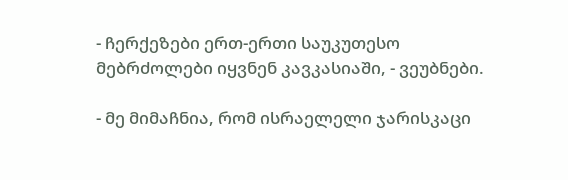- ჩერქეზები ერთ-ერთი საუკუთესო მებრძოლები იყვნენ კავკასიაში, - ვეუბნები.

- მე მიმაჩნია, რომ ისრაელელი ჯარისკაცი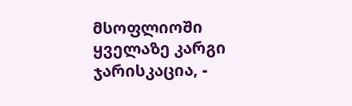მსოფლიოში ყველაზე კარგი ჯარისკაცია, -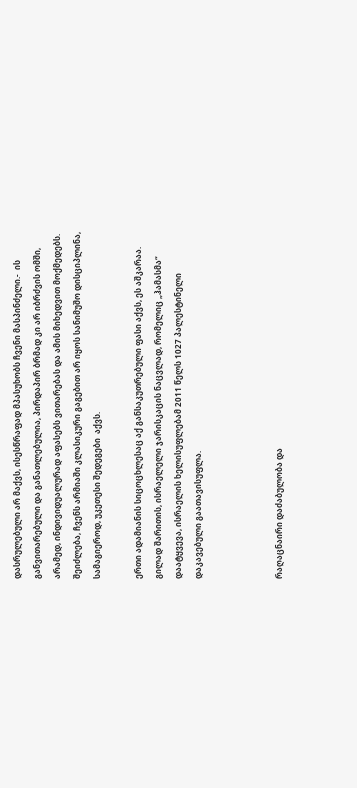დასრულებული არ მაქვს, ისესწრაფად მპასუხობს ჩვენი მასპინძელი.-  ის განვითარებული და განათლებულია, პირდაპირ ბრმად კი არ იბრძვის ომში, არამედ, ინდივიდუალურად აფასებს ვითარებას და ამის მიხედვით მოქმედებს. შეიძლება, ჩვენს არმიაში კლასიკური გაგებით არ იყოს სანიმუშო დისციპლინა, სამაგიეროდ, უკეთესი შედეგები  აქვს.

ერთი ადამიანის სიცოცხლესაც აქ განსაკუთრებული ფასი აქვს, ეს აშკარაა. გილად შარითის, ისრაელელი ჯარისკაცის ნაცვლად, რომელიც „ჰამასმა“ დაატყვევა, ისრაელის ხელისუფლებამ 2011 წელს 1027 პალესტინელი დაკავებული გაათავისუფლა.



რაღაცნაირი დაძაბულობა და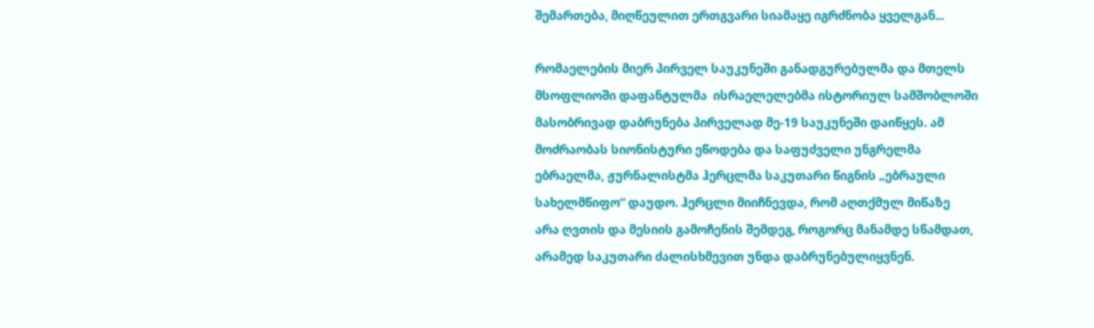შემართება, მიღწეულით ერთგვარი სიამაყე იგრძნობა ყველგან...

რომაელების მიერ პირველ საუკუნეში განადგურებულმა და მთელს მსოფლიოში დაფანტულმა  ისრაელელებმა ისტორიულ სამშობლოში მასობრივად დაბრუნება პირველად მე-19 საუკუნეში დაიწყეს. ამ მოძრაობას სიონისტური ეწოდება და საფუძველი უნგრელმა ებრაელმა, ჟურნალისტმა ჰერცლმა საკუთარი წიგნის „ებრაული სახელმწიფო“ დაუდო. ჰერცლი მიიჩნევდა, რომ აღთქმულ მიწაზე  არა ღვთის და მესიის გამოჩენის შემდეგ, როგორც მანამდე სწამდათ, არამედ საკუთარი ძალისხმევით უნდა დაბრუნებულიყვნენ.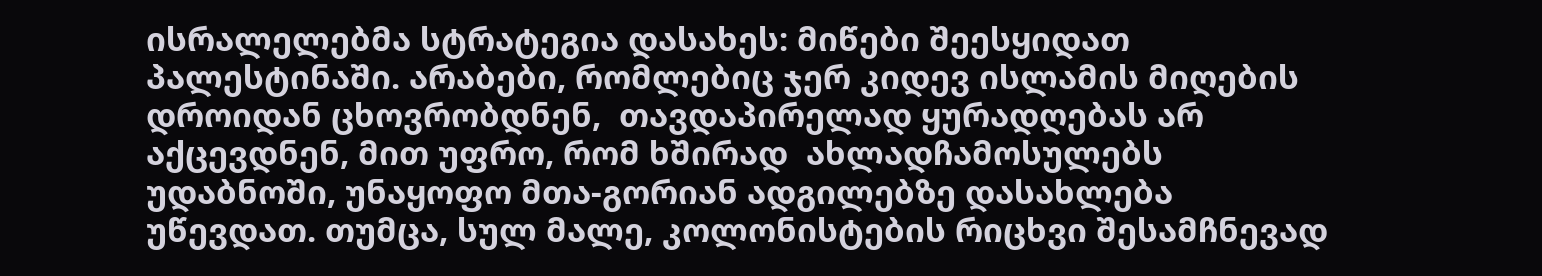ისრალელებმა სტრატეგია დასახეს: მიწები შეესყიდათ პალესტინაში. არაბები, რომლებიც ჯერ კიდევ ისლამის მიღების დროიდან ცხოვრობდნენ,  თავდაპირელად ყურადღებას არ აქცევდნენ, მით უფრო, რომ ხშირად  ახლადჩამოსულებს უდაბნოში, უნაყოფო მთა-გორიან ადგილებზე დასახლება უწევდათ. თუმცა, სულ მალე, კოლონისტების რიცხვი შესამჩნევად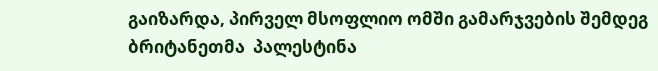გაიზარდა, პირველ მსოფლიო ომში გამარჯვების შემდეგ ბრიტანეთმა  პალესტინა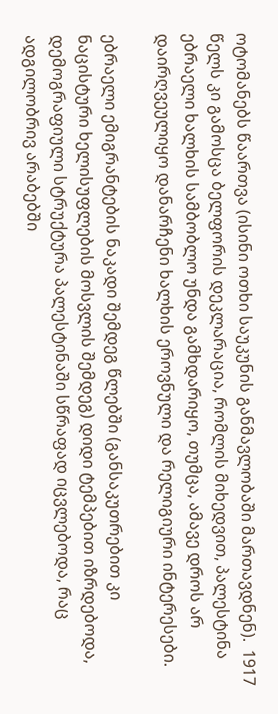ოტომანებს წაართვა (ისინი ოთხი საუკუნის განმავლობაში მართავდნენ).  1917 წელს კი გამოსცა ბელფორის დეკლარაცია, რომლის მიხედვით, პალესტინა ებრაელი ხალხის სამბობლო უნდა გამხდარიყო, თუმცა, ამავე დროს არ დაირღვეულიყო დანარჩენი ხალხის ეროვნული და რელიგიური ინტერესები.

ებრაელი ემიგრანტების ნაკადი შემდეგ წლებში (განსაკუთრებით კი ნაცისტური ხელისუფლების მოსვლის შემდეგ) დიდი ტემპებით იზრდებოდა, დემოგრაფიული სტრუქტურა პალესტინაში სწრაფად იცვლებოდა, რაც ადგილობრივ არაბებში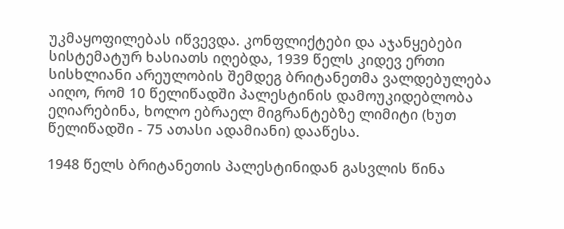უკმაყოფილებას იწვევდა. კონფლიქტები და აჯანყებები სისტემატურ ხასიათს იღებდა, 1939 წელს კიდევ ერთი სისხლიანი არეულობის შემდეგ ბრიტანეთმა ვალდებულება აიღო, რომ 10 წელიწადში პალესტინის დამოუკიდებლობა ეღიარებინა, ხოლო ებრაელ მიგრანტებზე ლიმიტი (ხუთ წელიწადში - 75 ათასი ადამიანი) დააწესა.

1948 წელს ბრიტანეთის პალესტინიდან გასვლის წინა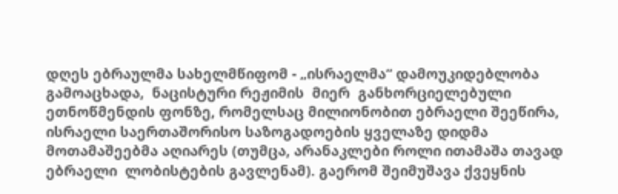დღეს ებრაულმა სახელმწიფომ - „ისრაელმა“ დამოუკიდებლობა გამოაცხადა,  ნაცისტური რეჟიმის  მიერ  განხორციელებული ეთნოწმენდის ფონზე, რომელსაც მილიონობით ებრაელი შეეწირა, ისრაელი საერთაშორისო საზოგადოების ყველაზე დიდმა მოთამაშეებმა აღიარეს (თუმცა, არანაკლები როლი ითამაშა თავად ებრაელი  ლობისტების გავლენამ). გაერომ შეიმუშავა ქვეყნის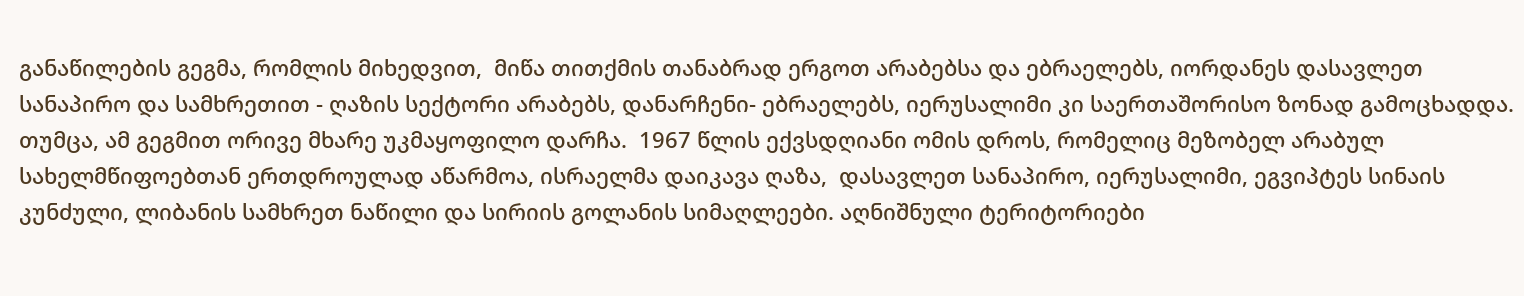განაწილების გეგმა, რომლის მიხედვით,  მიწა თითქმის თანაბრად ერგოთ არაბებსა და ებრაელებს, იორდანეს დასავლეთ სანაპირო და სამხრეთით - ღაზის სექტორი არაბებს, დანარჩენი- ებრაელებს, იერუსალიმი კი საერთაშორისო ზონად გამოცხადდა. თუმცა, ამ გეგმით ორივე მხარე უკმაყოფილო დარჩა.  1967 წლის ექვსდღიანი ომის დროს, რომელიც მეზობელ არაბულ სახელმწიფოებთან ერთდროულად აწარმოა, ისრაელმა დაიკავა ღაზა,  დასავლეთ სანაპირო, იერუსალიმი, ეგვიპტეს სინაის კუნძული, ლიბანის სამხრეთ ნაწილი და სირიის გოლანის სიმაღლეები. აღნიშნული ტერიტორიები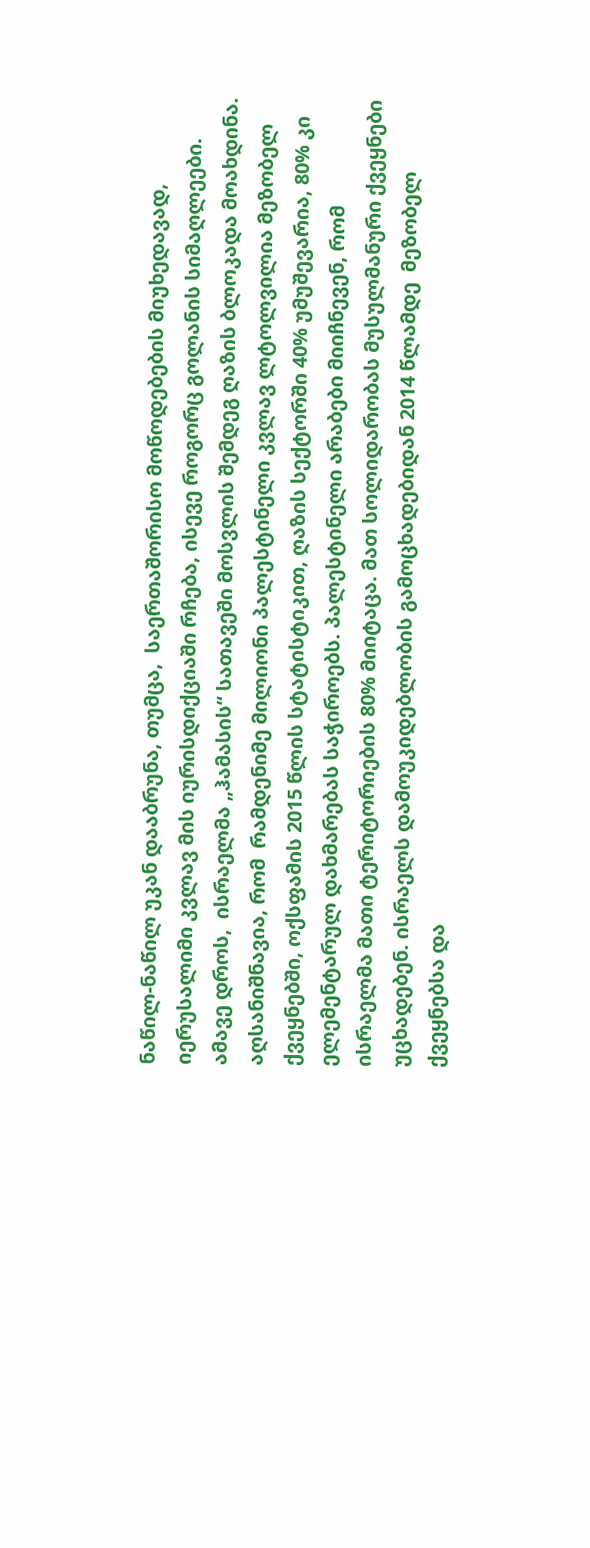ნაწილ-ნაწილ უკან დააბრუნა, თუმცა,  საერთაშორისო მოწოდებების მიუხედავად, იერუსალიმი კვლავ მის იურისდიქციაში რჩება, ისევე როგორც გოლანის სიმაღლეები. ამავე დროს,  ისრაელმა „ჰამასის“ სათავეში მოსვლის შემდეგ ღაზის ბლოკადა მოახდინა. აღსანიშნავია, რომ  რამდენიმე მილიონი პალესტინელი კვლავ ლტოლვილია მეზობელ ქვეყნებში, ოქსფამის 2015 წლის სტატისტიკით, ღაზის სექტორში 40% უმუშევარია, 80% კი ელემენტარულ დახმარებას საჭიროებს. პალესტინელი არაბები მიიჩნევენ, რომ ისრაელმა მათი ტერიტორიების 80% მიიტაცა. მათ სოლიდარობას მუსულმანური ქვეყნები უცხადებენ. ისრაელს დამოუკიდებლობის გამოცხადებიდან 2014 წლამდე  მეზობელ ქვეყნებსა და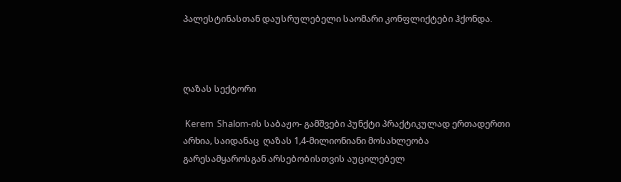პალესტინასთან დაუსრულებელი საომარი კონფლიქტები ჰქონდა.



ღაზას სექტორი

 Kerem  Shalom-ის საბაჟო- გამშვები პუნქტი პრაქტიკულად ერთადერთი არხია, საიდანაც  ღაზას 1,4-მილიონიანი მოსახლეობა გარესამყაროსგან არსებობისთვის აუცილებელ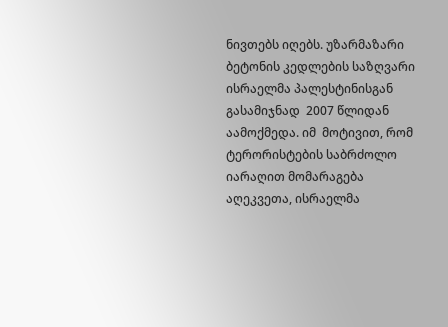ნივთებს იღებს. უზარმაზარი ბეტონის კედლების საზღვარი ისრაელმა პალესტინისგან გასამიჯნად  2007 წლიდან აამოქმედა. იმ  მოტივით, რომ ტერორისტების საბრძოლო იარაღით მომარაგება აღეკვეთა, ისრაელმა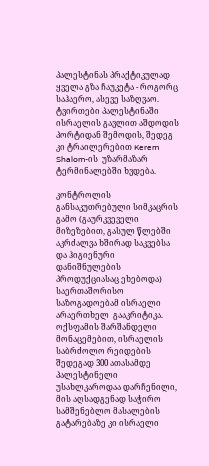პალესტინას პრაქტიკულად ყველა გზა ჩაუკეტა - როგორც საჰაერო, ასევე საზღვაო. ტვირთები პალესტინაში ისრაელის გავლით აშდოდის პორტიდან შემოდის, შედეგ კი ტრაილერებით Kerem  Shalom-ის  უზარმაზარ ტერმინალებში ხვდება.

კონტროლის განსაკუთრებული სიმკაცრის გამო (გაურკვეველი მიზეზებით, გასულ წლებში აკრძალვა ხშირად საკვებსა და ჰიგიენური დანიშნულების პროდუქციასაც ეხებოდა)  საერთაშორისო საზოგადოებამ ისრაელი არაერთხელ  გააკრიტიკა. ოქსფამის შარშანდელი მონაცემებით, ისრაელის საბრძოლო რეიდების შედეგად 300 ათასამდე პალესტინელი უსახლკაროდაა დარჩენილი, მის აღსადგენად საჭირო სამშენებლო მასალების გატარებაზე კი ისრაელი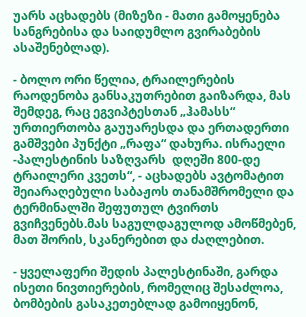უარს აცხადებს (მიზეზი - მათი გამოყენება სანგრებისა და საიდუმლო გვირაბების ასაშენებლად).

- ბოლო ორი წელია, ტრაილერების რაოდენობა განსაკუთრებით გაიზარდა, მას შემდეგ, რაც ეგვიპტესთან „ჰამასს“ ურთიერთობა გაუუარესდა და ერთადერთი  გამშვები პუნქტი „რაფა“ დახურა. ისრაელი -პალესტინის საზღვარს  დღეში 800-დე ტრაილერი კვეთს“, - აცხადებს ავტომატით შეიარაღებული საბაჟოს თანამშრომელი და ტერმინალში შეფუთულ ტვირთს გვიჩვენებს.მას საგულდაგულოდ ამოწმებენ, მათ შორის, სკანერებით და ძაღლებით.

- ყველაფერი შედის პალესტინაში, გარდა ისეთი ნივთიერების, რომელიც შესაძლოა, ბომბების გასაკეთებლად გამოიყენონ,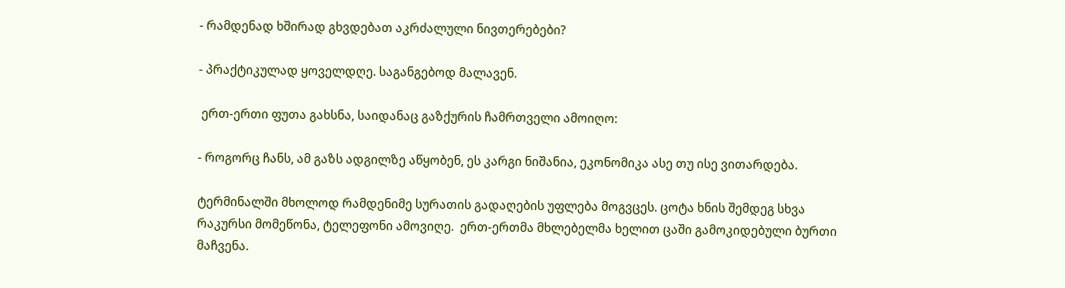- რამდენად ხშირად გხვდებათ აკრძალული ნივთერებები?

- პრაქტიკულად ყოველდღე. საგანგებოდ მალავენ.

 ერთ-ერთი ფუთა გახსნა, საიდანაც გაზქურის ჩამრთველი ამოიღო:

- როგორც ჩანს, ამ გაზს ადგილზე აწყობენ, ეს კარგი ნიშანია, ეკონომიკა ასე თუ ისე ვითარდება.

ტერმინალში მხოლოდ რამდენიმე სურათის გადაღების უფლება მოგვცეს. ცოტა ხნის შემდეგ სხვა რაკურსი მომეწონა, ტელეფონი ამოვიღე.  ერთ-ერთმა მხლებელმა ხელით ცაში გამოკიდებული ბურთი მაჩვენა.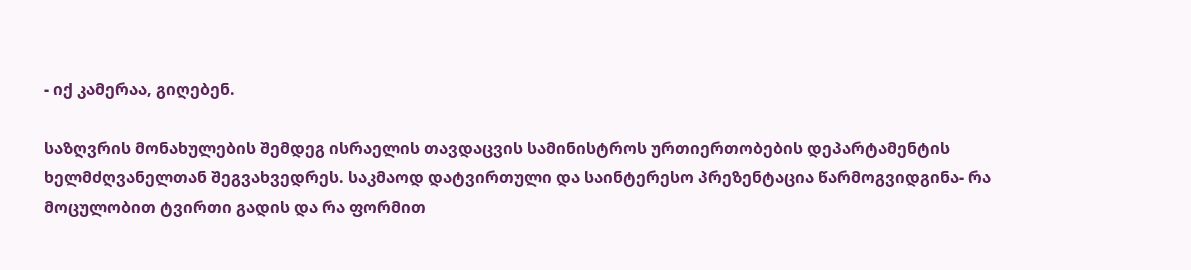- იქ კამერაა, გიღებენ.

საზღვრის მონახულების შემდეგ ისრაელის თავდაცვის სამინისტროს ურთიერთობების დეპარტამენტის ხელმძღვანელთან შეგვახვედრეს. საკმაოდ დატვირთული და საინტერესო პრეზენტაცია წარმოგვიდგინა- რა მოცულობით ტვირთი გადის და რა ფორმით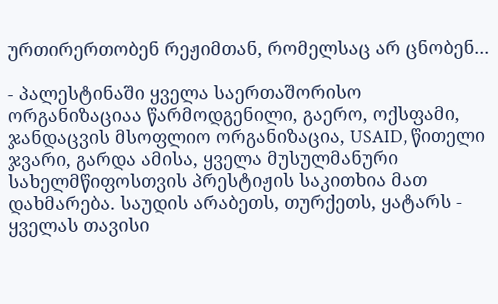ურთირერთობენ რეჟიმთან, რომელსაც არ ცნობენ...

- პალესტინაში ყველა საერთაშორისო ორგანიზაციაა წარმოდგენილი, გაერო, ოქსფამი, ჯანდაცვის მსოფლიო ორგანიზაცია, USAID, წითელი ჯვარი, გარდა ამისა, ყველა მუსულმანური სახელმწიფოსთვის პრესტიჟის საკითხია მათ დახმარება. საუდის არაბეთს, თურქეთს, ყატარს - ყველას თავისი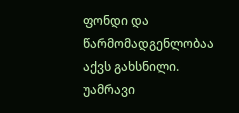ფონდი და წარმომადგენლობაა აქვს გახსნილი. უამრავი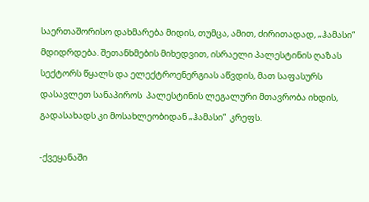საერთაშორისო დახმარება მიდის, თუმცა, ამით, ძირითადად, „ჰამასი“  მდიდრდება. შეთანხმების მიხედვით, ისრაელი პალესტინის ღაზას სექტორს წყალს და ელექტროენერგიას აწვდის, მათ საფასურს   დასავლეთ სანაპიროს  პალესტინის ლეგალური მთავრობა იხდის, გადასახადს კი მოსახლეობიდან „ჰამასი“  კრეფს.

-ქვეყანაში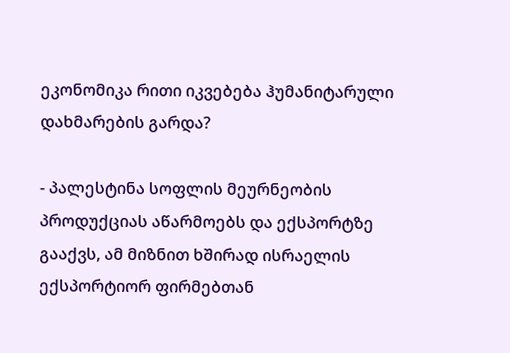ეკონომიკა რითი იკვებება ჰუმანიტარული დახმარების გარდა?

- პალესტინა სოფლის მეურნეობის პროდუქციას აწარმოებს და ექსპორტზე გააქვს, ამ მიზნით ხშირად ისრაელის ექსპორტიორ ფირმებთან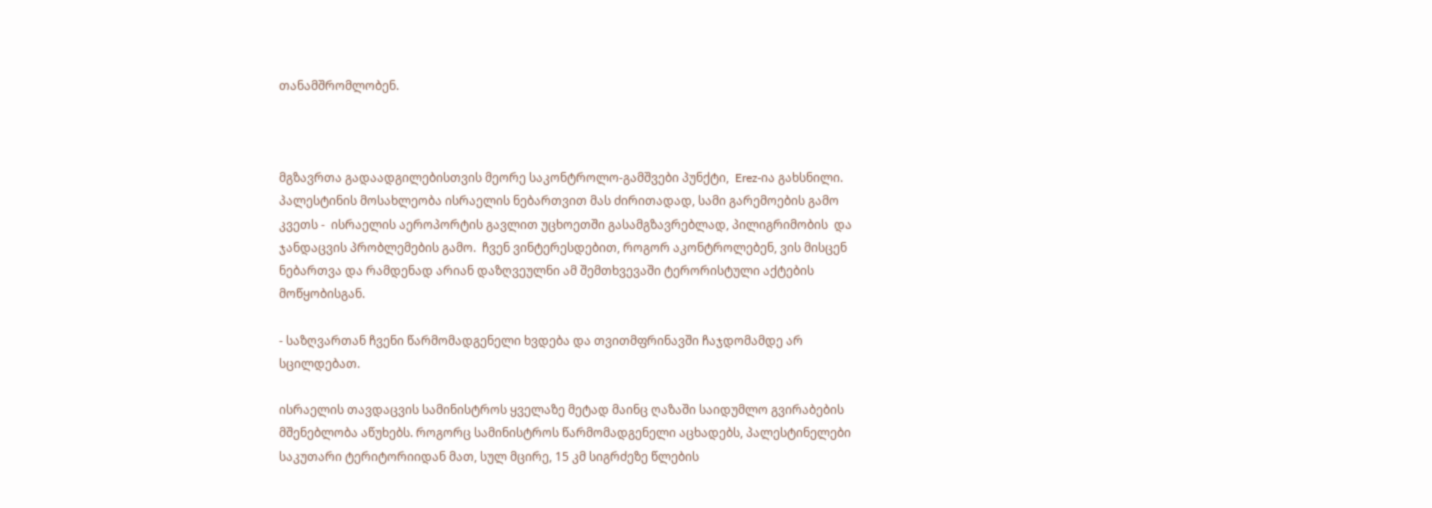თანამშრომლობენ.



მგზავრთა გადაადგილებისთვის მეორე საკონტროლო-გამშვები პუნქტი,  Erez-ია გახსნილი. პალესტინის მოსახლეობა ისრაელის ნებართვით მას ძირითადად, სამი გარემოების გამო კვეთს -  ისრაელის აეროპორტის გავლით უცხოეთში გასამგზავრებლად, პილიგრიმობის  და ჯანდაცვის პრობლემების გამო.  ჩვენ ვინტერესდებით, როგორ აკონტროლებენ, ვის მისცენ ნებართვა და რამდენად არიან დაზღვეულნი ამ შემთხვევაში ტერორისტული აქტების მოწყობისგან.

- საზღვართან ჩვენი წარმომადგენელი ხვდება და თვითმფრინავში ჩაჯდომამდე არ სცილდებათ.

ისრაელის თავდაცვის სამინისტროს ყველაზე მეტად მაინც ღაზაში საიდუმლო გვირაბების მშენებლობა აწუხებს. როგორც სამინისტროს წარმომადგენელი აცხადებს, პალესტინელები საკუთარი ტერიტორიიდან მათ, სულ მცირე, 15 კმ სიგრძეზე წლების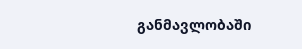განმავლობაში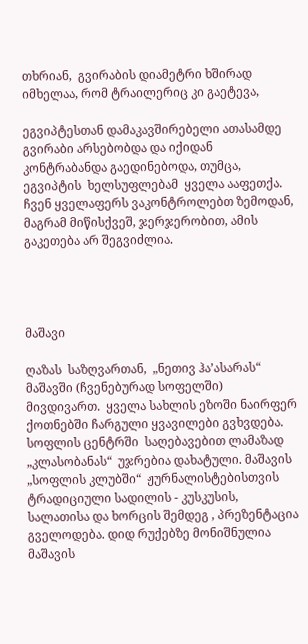თხრიან,  გვირაბის დიამეტრი ხშირად იმხელაა, რომ ტრაილერიც კი გაეტევა,

ეგვიპტესთან დამაკავშირებელი ათასამდე  გვირაბი არსებობდა და იქიდან კონტრაბანდა გაედინებოდა, თუმცა, ეგვიპტის  ხელსუფლებამ  ყველა ააფეთქა. ჩვენ ყველაფერს ვაკონტროლებთ ზემოდან, მაგრამ მიწისქვეშ, ჯერჯერობით, ამის გაკეთება არ შეგვიძლია.




მაშავი

ღაზას  საზღვართან,  „ნეთივ ჰა’ასარას“ მაშავში (ჩვენებურად სოფელში) მივდივართ.  ყველა სახლის ეზოში ნაირფერ ქოთნებში ჩარგული ყვავილები გვხვდება.  სოფლის ცენტრში  საღებავებით ლამაზად „კლასობანას“  უჯრებია დახატული. მაშავის „სოფლის კლუბში“  ჟურნალისტებისთვის  ტრადიციული სადილის - კუსკუსის, სალათისა და ხორცის შემდეგ , პრეზენტაცია გველოდება. დიდ რუქებზე მონიშნულია  მაშავის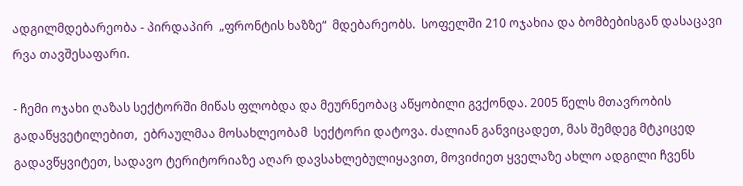ადგილმდებარეობა - პირდაპირ  „ფრონტის ხაზზე“  მდებარეობს.  სოფელში 210 ოჯახია და ბომბებისგან დასაცავი რვა თავშესაფარი.

- ჩემი ოჯახი ღაზას სექტორში მიწას ფლობდა და მეურნეობაც აწყობილი გვქონდა. 2005 წელს მთავრობის გადაწყვეტილებით,  ებრაულმაა მოსახლეობამ  სექტორი დატოვა. ძალიან განვიცადეთ, მას შემდეგ მტკიცედ გადავწყვიტეთ, სადავო ტერიტორიაზე აღარ დავსახლებულიყავით, მოვიძიეთ ყველაზე ახლო ადგილი ჩვენს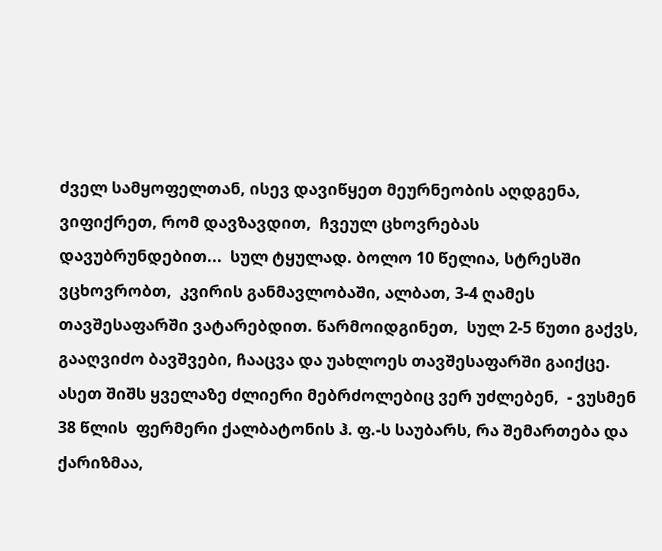ძველ სამყოფელთან, ისევ დავიწყეთ მეურნეობის აღდგენა, ვიფიქრეთ, რომ დავზავდით,  ჩვეულ ცხოვრებას დავუბრუნდებით...  სულ ტყულად. ბოლო 10 წელია, სტრესში ვცხოვრობთ,  კვირის განმავლობაში, ალბათ, 3-4 ღამეს თავშესაფარში ვატარებდით. წარმოიდგინეთ,  სულ 2-5 წუთი გაქვს, გააღვიძო ბავშვები, ჩააცვა და უახლოეს თავშესაფარში გაიქცე.  ასეთ შიშს ყველაზე ძლიერი მებრძოლებიც ვერ უძლებენ,  - ვუსმენ 38 წლის  ფერმერი ქალბატონის ჰ. ფ.-ს საუბარს, რა შემართება და ქარიზმაა,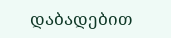დაბადებით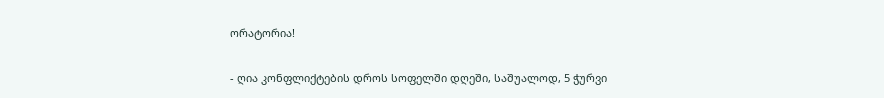ორატორია!

- ღია კონფლიქტების დროს სოფელში დღეში, საშუალოდ, 5 ჭურვი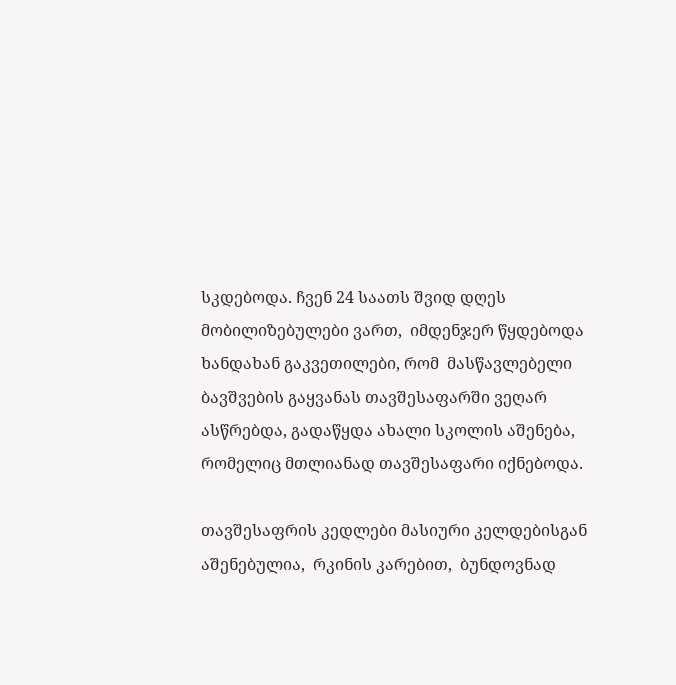სკდებოდა. ჩვენ 24 საათს შვიდ დღეს მობილიზებულები ვართ,  იმდენჯერ წყდებოდა ხანდახან გაკვეთილები, რომ  მასწავლებელი ბავშვების გაყვანას თავშესაფარში ვეღარ ასწრებდა, გადაწყდა ახალი სკოლის აშენება, რომელიც მთლიანად თავშესაფარი იქნებოდა.

თავშესაფრის კედლები მასიური კელდებისგან აშენებულია,  რკინის კარებით,  ბუნდოვნად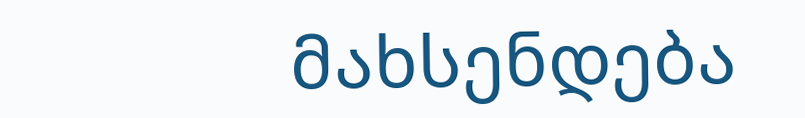მახსენდება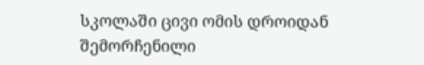სკოლაში ცივი ომის დროიდან შემორჩენილი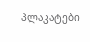პლაკატები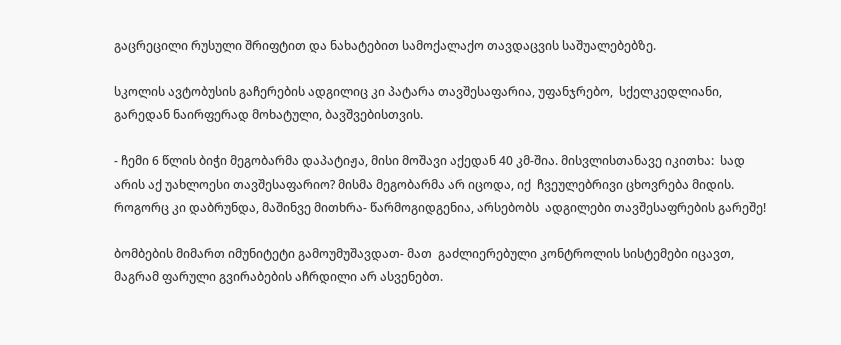გაცრეცილი რუსული შრიფტით და ნახატებით სამოქალაქო თავდაცვის საშუალებებზე.

სკოლის ავტობუსის გაჩერების ადგილიც კი პატარა თავშესაფარია, უფანჯრებო,  სქელკედლიანი, გარედან ნაირფერად მოხატული, ბავშვებისთვის.

- ჩემი 6 წლის ბიჭი მეგობარმა დაპატიჟა, მისი მოშავი აქედან 40 კმ-შია. მისვლისთანავე იკითხა:  სად არის აქ უახლოესი თავშესაფარიო? მისმა მეგობარმა არ იცოდა, იქ  ჩვეულებრივი ცხოვრება მიდის. როგორც კი დაბრუნდა, მაშინვე მითხრა- წარმოგიდგენია, არსებობს  ადგილები თავშესაფრების გარეშე!

ბომბების მიმართ იმუნიტეტი გამოუმუშავდათ- მათ  გაძლიერებული კონტროლის სისტემები იცავთ, მაგრამ ფარული გვირაბების აჩრდილი არ ასვენებთ.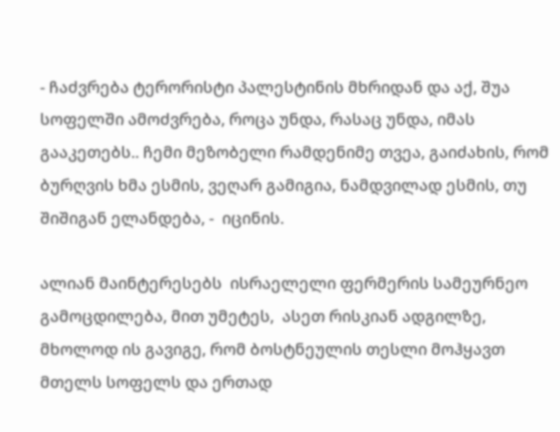- ჩაძვრება ტერორისტი პალესტინის მხრიდან და აქ, შუა სოფელში ამოძვრება, როცა უნდა, რასაც უნდა, იმას გააკეთებს.. ჩემი მეზობელი რამდენიმე თვეა, გაიძახის, რომ ბურღვის ხმა ესმის, ვეღარ გამიგია, ნამდვილად ესმის, თუ შიშიგან ელანდება, -  იცინის.

ალიან მაინტერესებს  ისრაელელი ფერმერის სამეურნეო გამოცდილება, მით უმეტეს,  ასეთ რისკიან ადგილზე, მხოლოდ ის გავიგე, რომ ბოსტნეულის თესლი მოჰყავთ მთელს სოფელს და ერთად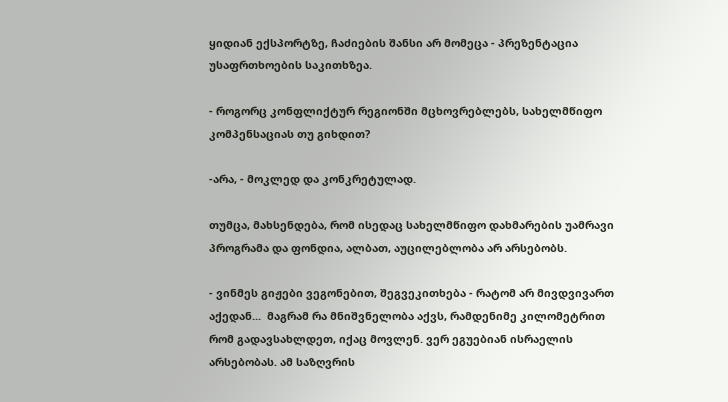ყიდიან ექსპორტზე, ჩაძიების შანსი არ მომეცა - პრეზენტაცია უსაფრთხოების საკითხზეა.

- როგორც კონფლიქტურ რეგიონში მცხოვრებლებს, სახელმწიფო კომპენსაციას თუ გიხდით?

-არა, - მოკლედ და კონკრეტულად.

თუმცა, მახსენდება, რომ ისედაც სახელმწიფო დახმარების უამრავი პროგრამა და ფონდია, ალბათ, აუცილებლობა არ არსებობს.

- ვინმეს გიჟები ვეგონებით, შეგვეკითხება - რატომ არ მივდვივართ აქედან...  მაგრამ რა მნიშვნელობა აქვს, რამდენიმე კილომეტრით რომ გადავსახლდეთ, იქაც მოვლენ. ვერ ეგუებიან ისრაელის არსებობას. ამ საზღვრის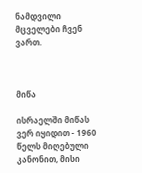ნამდვილი მცველები ჩვენ ვართ.



მიწა

ისრაელში მიწას ვერ იყიდით - 1960 წელს მიღებული კანონით, მისი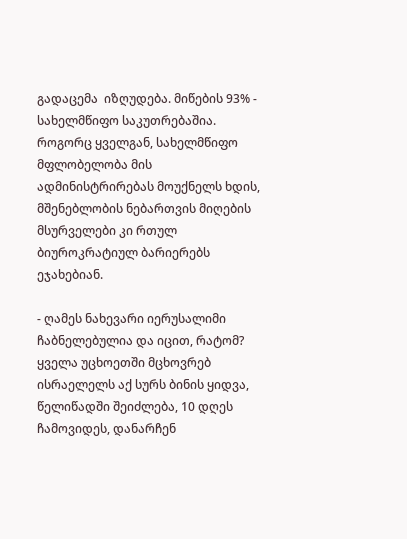გადაცემა  იზღუდება. მიწების 93% - სახელმწიფო საკუთრებაშია. როგორც ყველგან, სახელმწიფო მფლობელობა მის ადმინისტრირებას მოუქნელს ხდის, მშენებლობის ნებართვის მიღების მსურველები კი რთულ ბიუროკრატიულ ბარიერებს ეჯახებიან.

- ღამეს ნახევარი იერუსალიმი ჩაბნელებულია და იცით, რატომ? ყველა უცხოეთში მცხოვრებ ისრაელელს აქ სურს ბინის ყიდვა, წელიწადში შეიძლება, 10 დღეს ჩამოვიდეს, დანარჩენ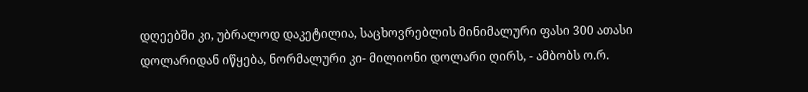დღეებში კი, უბრალოდ დაკეტილია, საცხოვრებლის მინიმალური ფასი 300 ათასი დოლარიდან იწყება, ნორმალური კი- მილიონი დოლარი ღირს, - ამბობს ო.რ.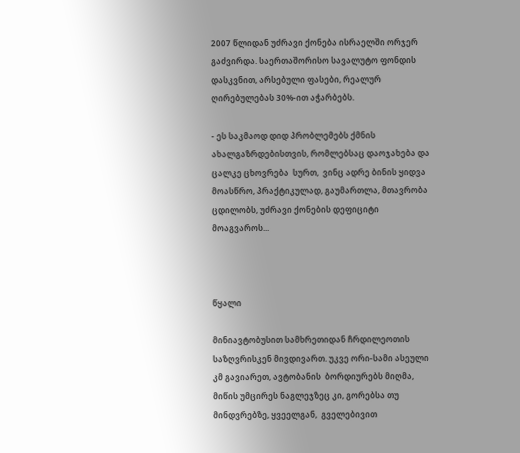2007 წლიდან უძრავი ქონება ისრაელში ორჯერ გაძვირდა. საერთაშორისო სავალუტო ფონდის დასკვნით, არსებული ფასები, რეალურ ღირებულებას 30%-ით აჭარბებს.

- ეს საკმაოდ დიდ პრობლემებს ქმნის ახალგაზრდებისთვის, რომლებსაც დაოჯახება და ცალკე ცხოვრება  სურთ,  ვინც ადრე ბინის ყიდვა მოასწრო, პრაქტიკულად, გაუმართლა, მთავრობა ცდილობს, უძრავი ქონების დეფიციტი მოაგვაროს...



წყალი

მინიავტობუსით სამხრეთიდან ჩრდილეოთის  საზღვრისკენ მივდივართ. უკვე ორი-სამი ასეული კმ გავიარეთ, ავტობანის  ბორდიურებს მიღმა, მიწის უმცირეს ნაგლეჯზეც კი, გორებსა თუ მინდვრებზე, ყვეელგან,  გველებივით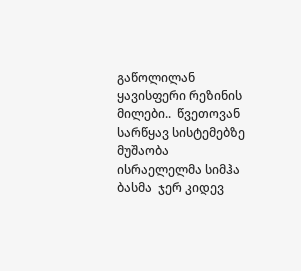გაწოლილან  ყავისფერი რეზინის მილები..  წვეთოვან სარწყავ სისტემებზე მუშაობა  ისრაელელმა სიმჰა ბასმა  ჯერ კიდევ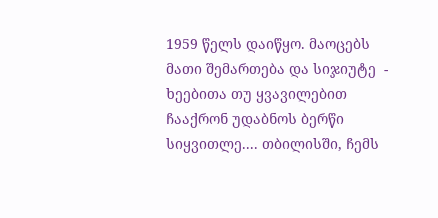1959 წელს დაიწყო. მაოცებს მათი შემართება და სიჯიუტე  - ხეებითა თუ ყვავილებით ჩააქრონ უდაბნოს ბერწი სიყვითლე.... თბილისში, ჩემს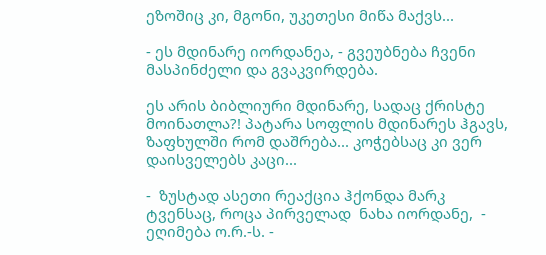ეზოშიც კი, მგონი, უკეთესი მიწა მაქვს...

- ეს მდინარე იორდანეა, - გვეუბნება ჩვენი მასპინძელი და გვაკვირდება.

ეს არის ბიბლიური მდინარე, სადაც ქრისტე მოინათლა?! პატარა სოფლის მდინარეს ჰგავს, ზაფხულში რომ დაშრება... კოჭებსაც კი ვერ დაისველებს კაცი...

-  ზუსტად ასეთი რეაქცია ჰქონდა მარკ ტვენსაც, როცა პირველად  ნახა იორდანე,  - ეღიმება ო.რ.-ს. -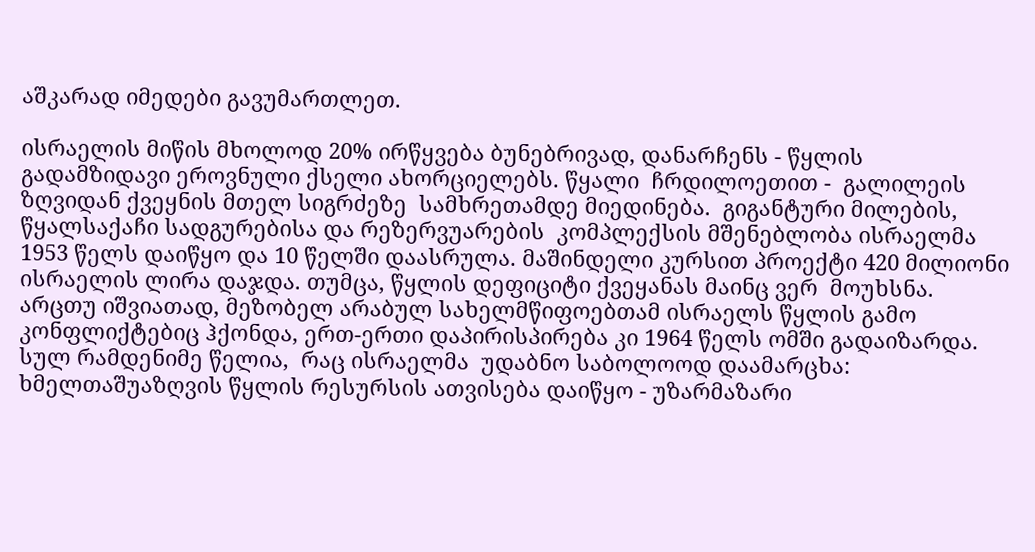აშკარად იმედები გავუმართლეთ.

ისრაელის მიწის მხოლოდ 20% ირწყვება ბუნებრივად, დანარჩენს - წყლის გადამზიდავი ეროვნული ქსელი ახორციელებს. წყალი  ჩრდილოეთით -  გალილეის ზღვიდან ქვეყნის მთელ სიგრძეზე  სამხრეთამდე მიედინება.  გიგანტური მილების,  წყალსაქაჩი სადგურებისა და რეზერვუარების  კომპლექსის მშენებლობა ისრაელმა 1953 წელს დაიწყო და 10 წელში დაასრულა. მაშინდელი კურსით პროექტი 420 მილიონი ისრაელის ლირა დაჯდა. თუმცა, წყლის დეფიციტი ქვეყანას მაინც ვერ  მოუხსნა. არცთუ იშვიათად, მეზობელ არაბულ სახელმწიფოებთამ ისრაელს წყლის გამო კონფლიქტებიც ჰქონდა, ერთ-ერთი დაპირისპირება კი 1964 წელს ომში გადაიზარდა. სულ რამდენიმე წელია,  რაც ისრაელმა  უდაბნო საბოლოოდ დაამარცხა: ხმელთაშუაზღვის წყლის რესურსის ათვისება დაიწყო - უზარმაზარი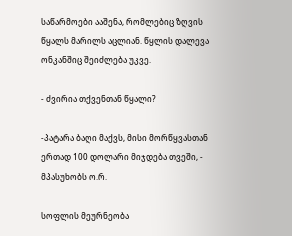საწარმოები ააშენა, რომლებიც ზღვის წყალს მარილს აცლიან. წყლის დალევა ონკანშიც შეიძლება უკვე.

- ძვირია თქვენთან წყალი?

-პატარა ბაღი მაქვს, მისი მორწყვასთან ერთად 100 დოლარი მიჯდება თვეში, - მპასუხობს ო.რ.

სოფლის მეურნეობა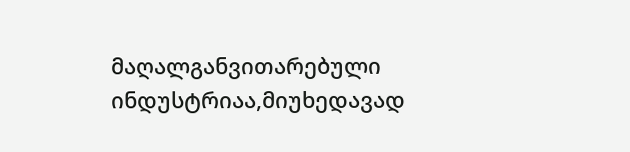მაღალგანვითარებული ინდუსტრიაა,მიუხედავად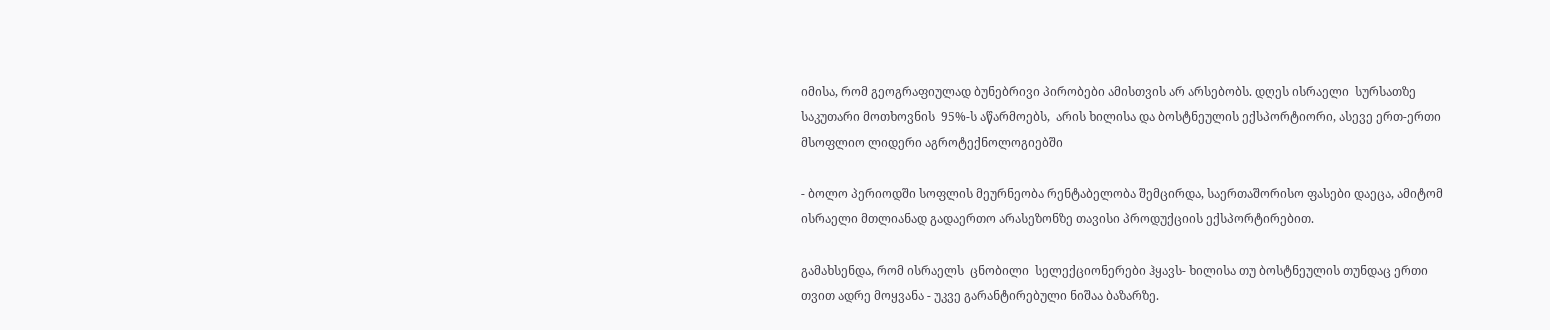იმისა, რომ გეოგრაფიულად ბუნებრივი პირობები ამისთვის არ არსებობს. დღეს ისრაელი  სურსათზე საკუთარი მოთხოვნის  95%-ს აწარმოებს,  არის ხილისა და ბოსტნეულის ექსპორტიორი, ასევე ერთ-ერთი მსოფლიო ლიდერი აგროტექნოლოგიებში

- ბოლო პერიოდში სოფლის მეურნეობა რენტაბელობა შემცირდა, საერთაშორისო ფასები დაეცა, ამიტომ ისრაელი მთლიანად გადაერთო არასეზონზე თავისი პროდუქციის ექსპორტირებით.

გამახსენდა, რომ ისრაელს  ცნობილი  სელექციონერები ჰყავს- ხილისა თუ ბოსტნეულის თუნდაც ერთი თვით ადრე მოყვანა - უკვე გარანტირებული ნიშაა ბაზარზე.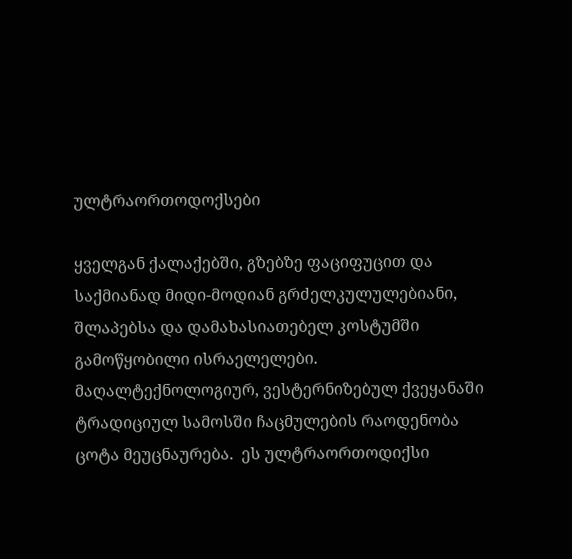ულტრაორთოდოქსები

ყველგან ქალაქებში, გზებზე ფაციფუცით და საქმიანად მიდი-მოდიან გრძელკულულებიანი, შლაპებსა და დამახასიათებელ კოსტუმში გამოწყობილი ისრაელელები. მაღალტექნოლოგიურ, ვესტერნიზებულ ქვეყანაში ტრადიციულ სამოსში ჩაცმულების რაოდენობა ცოტა მეუცნაურება.  ეს ულტრაორთოდიქსი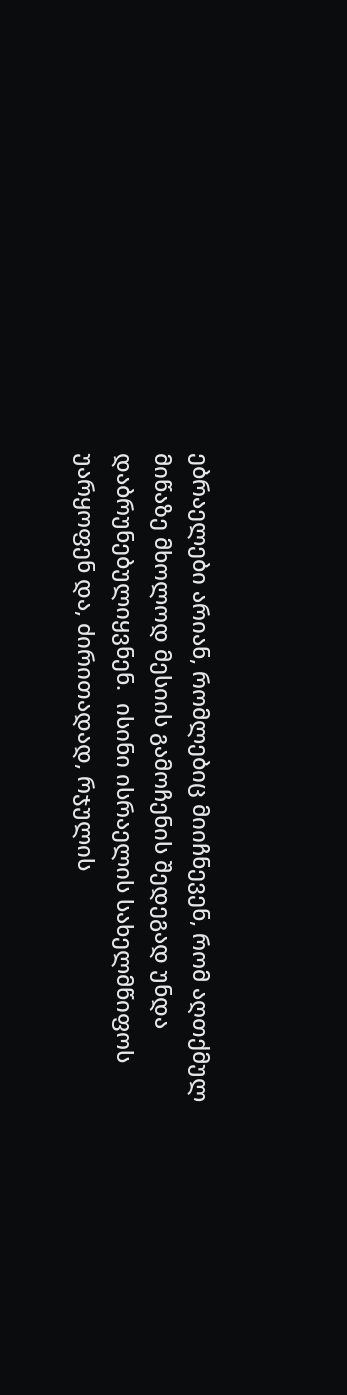ებრაელები არიან, რომლებიც მიიჩნევენ, რომ აღთქმულ მიწაზე მხოლოდ მესიის გამოჩენის შედეგად უნდა დაბრუნებულიყვნენ.  ისინი ისრაელის სახელმწიფოს უარყოფენ და, ძირითადად, რჯულის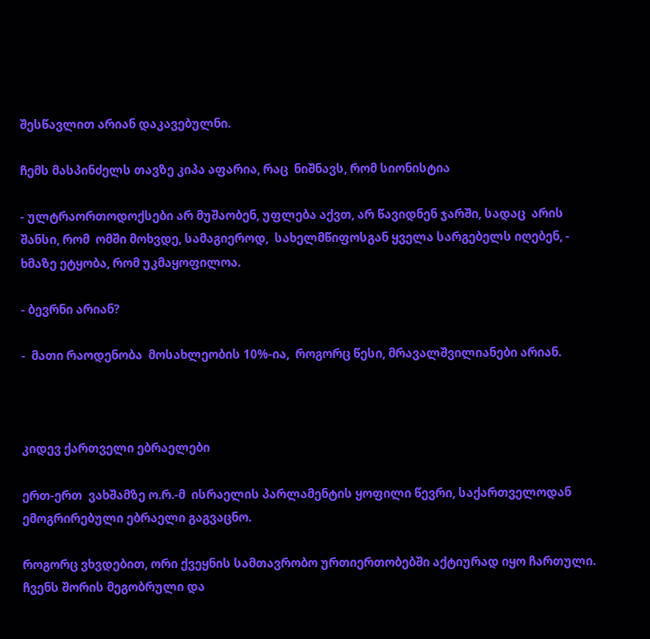შესწავლით არიან დაკავებულნი.

ჩემს მასპინძელს თავზე კიპა აფარია, რაც  ნიშნავს, რომ სიონისტია

- ულტრაორთოდოქსები არ მუშაობენ, უფლება აქვთ, არ წავიდნენ ჯარში, სადაც  არის შანსი, რომ  ომში მოხვდე, სამაგიეროდ,  სახელმწიფოსგან ყველა სარგებელს იღებენ, - ხმაზე ეტყობა, რომ უკმაყოფილოა.

- ბევრნი არიან?

-  მათი რაოდენობა  მოსახლეობის 10%-ია,  როგორც წესი, მრავალშვილიანები არიან.



კიდევ ქართველი ებრაელები

ერთ-ერთ  ვახშამზე ო.რ.-მ  ისრაელის პარლამენტის ყოფილი წევრი, საქართველოდან ემოგრირებული ებრაელი გაგვაცნო.

როგორც ვხვდებით, ორი ქვეყნის სამთავრობო ურთიერთობებში აქტიურად იყო ჩართული. ჩვენს შორის მეგობრული და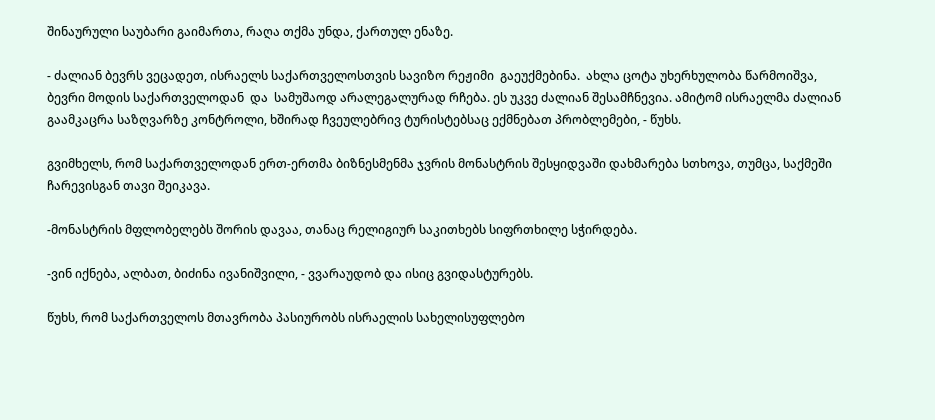შინაურული საუბარი გაიმართა, რაღა თქმა უნდა, ქართულ ენაზე.

- ძალიან ბევრს ვეცადეთ, ისრაელს საქართველოსთვის სავიზო რეჟიმი  გაეუქმებინა.  ახლა ცოტა უხერხულობა წარმოიშვა,  ბევრი მოდის საქართველოდან  და  სამუშაოდ არალეგალურად რჩება. ეს უკვე ძალიან შესამჩნევია. ამიტომ ისრაელმა ძალიან გაამკაცრა საზღვარზე კონტროლი, ხშირად ჩვეულებრივ ტურისტებსაც ექმნებათ პრობლემები, - წუხს.

გვიმხელს, რომ საქართველოდან ერთ-ერთმა ბიზნესმენმა ჯვრის მონასტრის შესყიდვაში დახმარება სთხოვა, თუმცა, საქმეში ჩარევისგან თავი შეიკავა.

-მონასტრის მფლობელებს შორის დავაა, თანაც რელიგიურ საკითხებს სიფრთხილე სჭირდება.

-ვინ იქნება, ალბათ, ბიძინა ივანიშვილი, - ვვარაუდობ და ისიც გვიდასტურებს.

წუხს, რომ საქართველოს მთავრობა პასიურობს ისრაელის სახელისუფლებო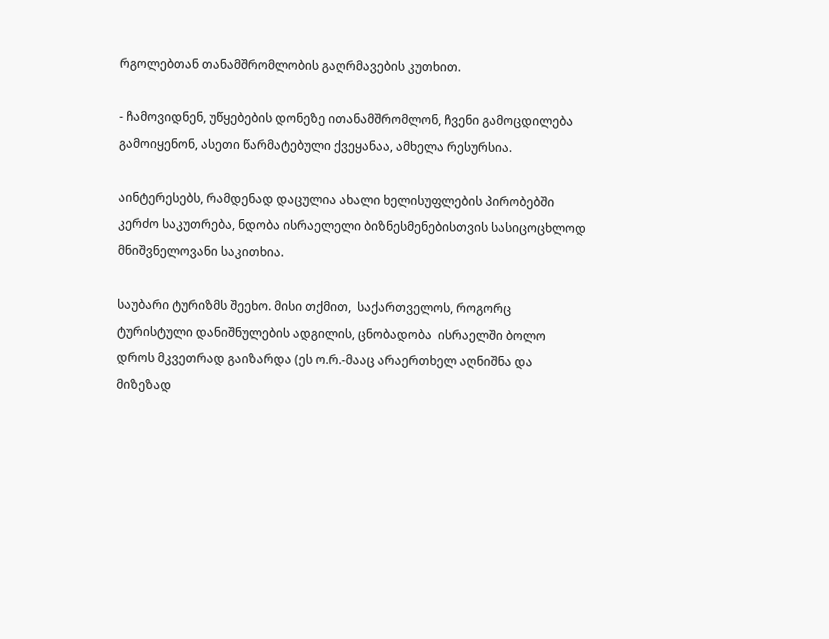რგოლებთან თანამშრომლობის გაღრმავების კუთხით.

- ჩამოვიდნენ, უწყებების დონეზე ითანამშრომლონ, ჩვენი გამოცდილება გამოიყენონ, ასეთი წარმატებული ქვეყანაა, ამხელა რესურსია.

აინტერესებს, რამდენად დაცულია ახალი ხელისუფლების პირობებში კერძო საკუთრება, ნდობა ისრაელელი ბიზნესმენებისთვის სასიცოცხლოდ მნიშვნელოვანი საკითხია.

საუბარი ტურიზმს შეეხო. მისი თქმით,  საქართველოს, როგორც ტურისტული დანიშნულების ადგილის, ცნობადობა  ისრაელში ბოლო დროს მკვეთრად გაიზარდა (ეს ო.რ.-მააც არაერთხელ აღნიშნა და მიზეზად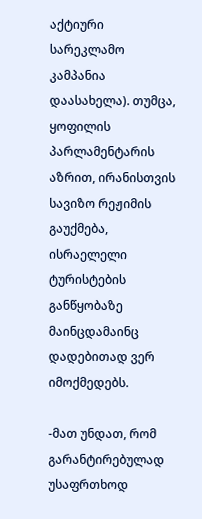აქტიური სარეკლამო კამპანია დაასახელა). თუმცა, ყოფილის პარლამენტარის აზრით, ირანისთვის სავიზო რეჟიმის გაუქმება, ისრაელელი ტურისტების განწყობაზე მაინცდამაინც დადებითად ვერ იმოქმედებს.

-მათ უნდათ, რომ გარანტირებულად უსაფრთხოდ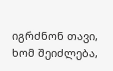იგრძნონ თავი, ხომ შეიძლება,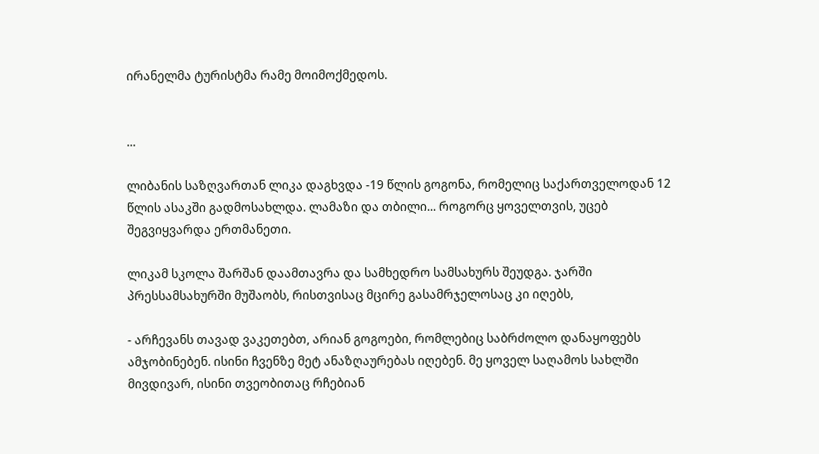ირანელმა ტურისტმა რამე მოიმოქმედოს.


...

ლიბანის საზღვართან ლიკა დაგხვდა -19 წლის გოგონა, რომელიც საქართველოდან 12 წლის ასაკში გადმოსახლდა. ლამაზი და თბილი... როგორც ყოველთვის, უცებ შეგვიყვარდა ერთმანეთი.

ლიკამ სკოლა შარშან დაამთავრა და სამხედრო სამსახურს შეუდგა. ჯარში  პრესსამსახურში მუშაობს, რისთვისაც მცირე გასამრჯელოსაც კი იღებს,

- არჩევანს თავად ვაკეთებთ, არიან გოგოები, რომლებიც საბრძოლო დანაყოფებს ამჯობინებენ. ისინი ჩვენზე მეტ ანაზღაურებას იღებენ. მე ყოველ საღამოს სახლში მივდივარ, ისინი თვეობითაც რჩებიან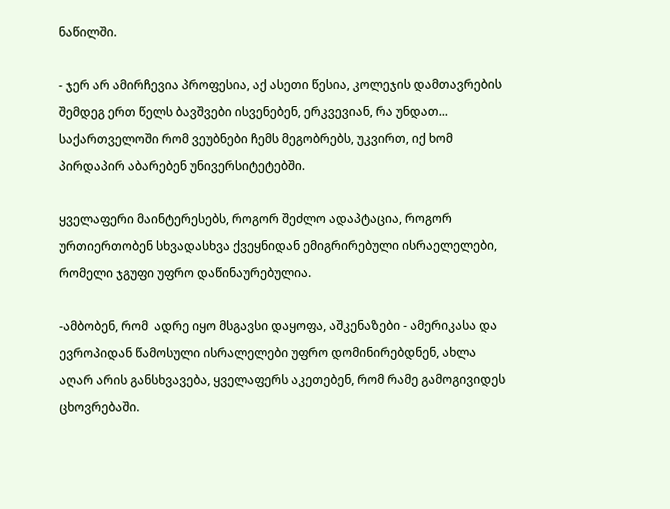ნაწილში.

- ჯერ არ ამირჩევია პროფესია, აქ ასეთი წესია, კოლეჯის დამთავრების შემდეგ ერთ წელს ბავშვები ისვენებენ, ერკვევიან, რა უნდათ... საქართველოში რომ ვეუბნები ჩემს მეგობრებს, უკვირთ, იქ ხომ პირდაპირ აბარებენ უნივერსიტეტებში.

ყველაფერი მაინტერესებს, როგორ შეძლო ადაპტაცია, როგორ ურთიერთობენ სხვადასხვა ქვეყნიდან ემიგრირებული ისრაელელები, რომელი ჯგუფი უფრო დაწინაურებულია.

-ამბობენ, რომ  ადრე იყო მსგავსი დაყოფა, აშკენაზები - ამერიკასა და ევროპიდან წამოსული ისრალელები უფრო დომინირებდნენ, ახლა აღარ არის განსხვავება, ყველაფერს აკეთებენ, რომ რამე გამოგივიდეს ცხოვრებაში.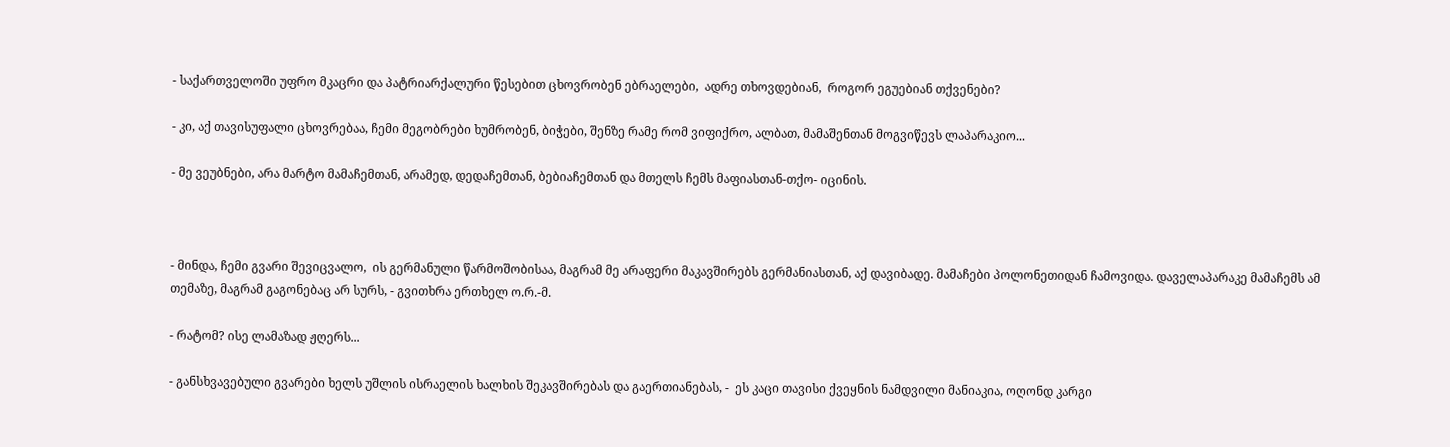- საქართველოში უფრო მკაცრი და პატრიარქალური წესებით ცხოვრობენ ებრაელები,  ადრე თხოვდებიან,  როგორ ეგუებიან თქვენები?

- კი, აქ თავისუფალი ცხოვრებაა, ჩემი მეგობრები ხუმრობენ, ბიჭები, შენზე რამე რომ ვიფიქრო, ალბათ, მამაშენთან მოგვიწევს ლაპარაკიო...

- მე ვეუბნები, არა მარტო მამაჩემთან, არამედ, დედაჩემთან, ბებიაჩემთან და მთელს ჩემს მაფიასთან-თქო- იცინის.



- მინდა, ჩემი გვარი შევიცვალო,  ის გერმანული წარმოშობისაა, მაგრამ მე არაფერი მაკავშირებს გერმანიასთან, აქ დავიბადე. მამაჩები პოლონეთიდან ჩამოვიდა. დაველაპარაკე მამაჩემს ამ თემაზე, მაგრამ გაგონებაც არ სურს, - გვითხრა ერთხელ ო.რ.-მ.

- რატომ? ისე ლამაზად ჟღერს...

- განსხვავებული გვარები ხელს უშლის ისრაელის ხალხის შეკავშირებას და გაერთიანებას, -  ეს კაცი თავისი ქვეყნის ნამდვილი მანიაკია, ოღონდ კარგი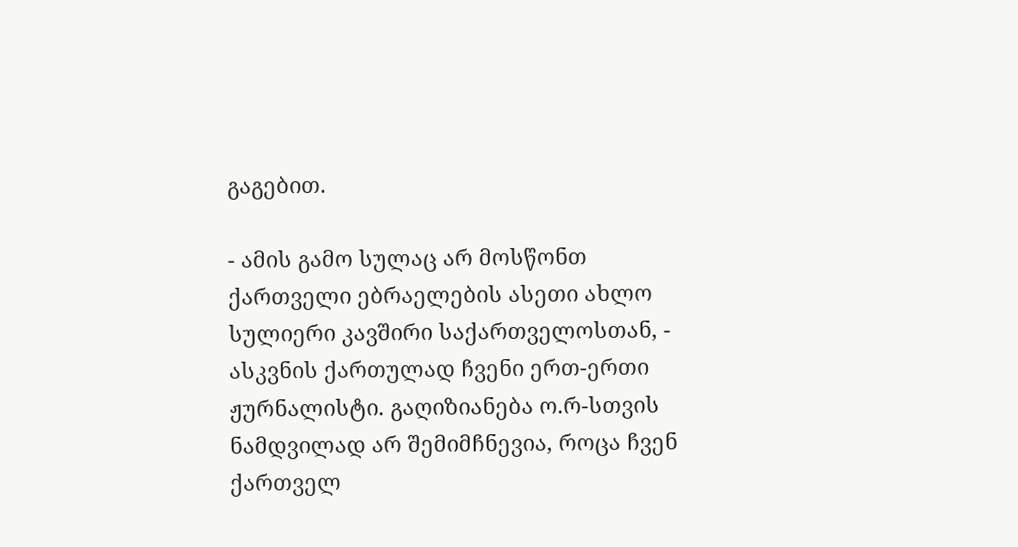გაგებით.

- ამის გამო სულაც არ მოსწონთ ქართველი ებრაელების ასეთი ახლო სულიერი კავშირი საქართველოსთან, - ასკვნის ქართულად ჩვენი ერთ-ერთი ჟურნალისტი. გაღიზიანება ო.რ-სთვის ნამდვილად არ შემიმჩნევია, როცა ჩვენ ქართველ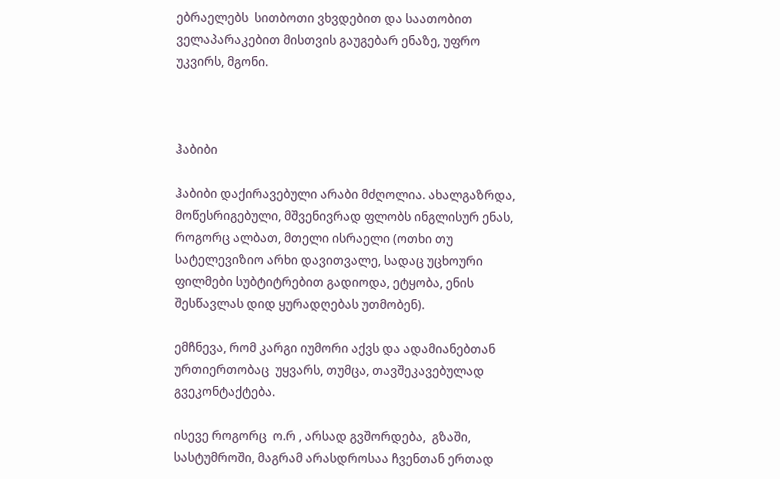ებრაელებს  სითბოთი ვხვდებით და საათობით ველაპარაკებით მისთვის გაუგებარ ენაზე, უფრო უკვირს, მგონი.



ჰაბიბი

ჰაბიბი დაქირავებული არაბი მძღოლია. ახალგაზრდა,  მოწესრიგებული, მშვენივრად ფლობს ინგლისურ ენას, როგორც ალბათ, მთელი ისრაელი (ოთხი თუ სატელევიზიო არხი დავითვალე, სადაც უცხოური ფილმები სუბტიტრებით გადიოდა, ეტყობა, ენის შესწავლას დიდ ყურადღებას უთმობენ).

ემჩნევა, რომ კარგი იუმორი აქვს და ადამიანებთან ურთიერთობაც  უყვარს, თუმცა, თავშეკავებულად გვეკონტაქტება.

ისევე როგორც  ო.რ , არსად გვშორდება,  გზაში, სასტუმროში, მაგრამ არასდროსაა ჩვენთან ერთად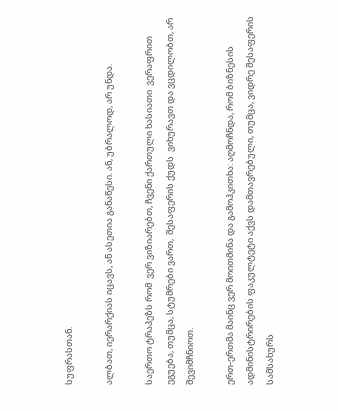სუფრასთან.

ალბათ, იერარქიას იცავს, ან ასეთია განაწესი. ან, უბრალოდ, არ უნდა.

საერთო ტრაპეზს რომ  ვერ ვიზიარებთ, ჩვენი ქართული ხასიათი  ვერაფრით ეგუება, თუმცა, სტუმრები ვართ,  შესაფერის ქუდს  ვიხურავთ და ვცდილობთ, არ შევიმჩნიოთ.

ერთ-ერთმა მაინც ვერ მოითმინა და გამოჰკითხა: აღმოჩნდა, რომ ბიზნესის ადმინისტრირების ფაკულტეტი აქვს დამთავრებული, თუმცა, ვიდრე შესაფერის სამსახურს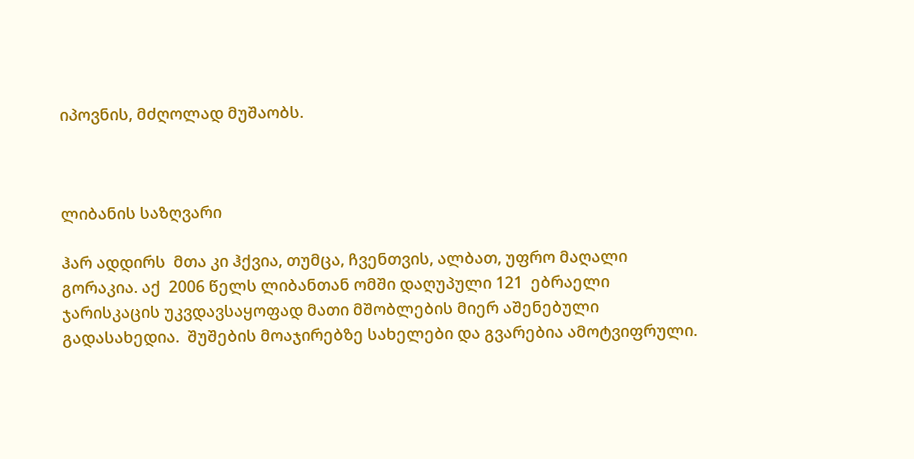იპოვნის, მძღოლად მუშაობს.



ლიბანის საზღვარი

ჰარ ადდირს  მთა კი ჰქვია, თუმცა, ჩვენთვის, ალბათ, უფრო მაღალი გორაკია. აქ  2006 წელს ლიბანთან ომში დაღუპული 121  ებრაელი ჯარისკაცის უკვდავსაყოფად მათი მშობლების მიერ აშენებული გადასახედია.  შუშების მოაჯირებზე სახელები და გვარებია ამოტვიფრული.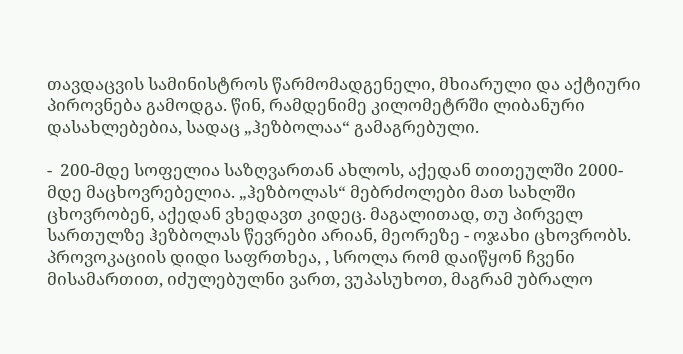თავდაცვის სამინისტროს წარმომადგენელი, მხიარული და აქტიური პიროვნება გამოდგა. წინ, რამდენიმე კილომეტრში ლიბანური დასახლებებია, სადაც „ჰეზბოლაა“ გამაგრებული.

-  200-მდე სოფელია საზღვართან ახლოს, აქედან თითეულში 2000-მდე მაცხოვრებელია. „ჰეზბოლას“ მებრძოლები მათ სახლში ცხოვრობენ, აქედან ვხედავთ კიდეც. მაგალითად, თუ პირველ სართულზე ჰეზბოლას წევრები არიან, მეორეზე - ოჯახი ცხოვრობს.  პროვოკაციის დიდი საფრთხეა, , სროლა რომ დაიწყონ ჩვენი მისამართით, იძულებულნი ვართ, ვუპასუხოთ, მაგრამ უბრალო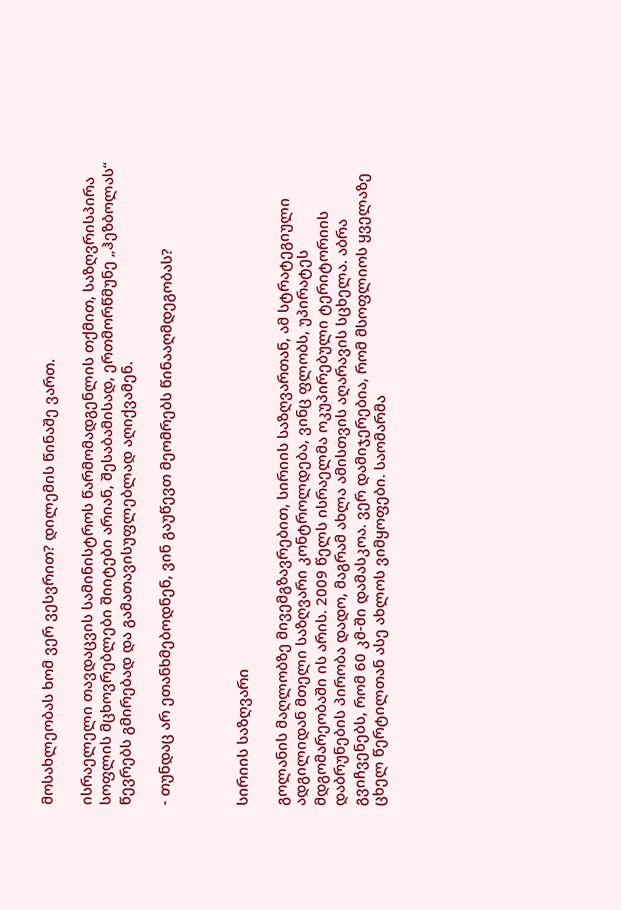მოსახლეობას ხომ ვერ ვესვრით? დილემის წინაშე ვართ.

ისრაელელი თავდაცვის სამინისტროს წარმომადგენლის თქმით, საზღვრისპირა სოფლის მცხოვრებლები შიიტები არიან, შესაბამისად, ერთმორწმუნე „ჰეზბოლას“ წევრებს გმირებად და გამათავისუფლებლად აღიქვამენ.

- თუნდაც არ ეთანხმებოდნენ, ვინ გაუწევთ მეომრებს წინააღმდეგობას?



სირიის საზღვარი

გოლანის მაღლობზე მივემგზავრებით, სირიის საზღვართან, ამ სტრატეგიული ადგილიდან მთელი საზღვარი კონტროლდება, ვინც ფლობს, უპირატეს მდგომარეობაში ის არის. 2009 წელს ისრაელმა ოკუპირებული ტერიტორიის დაბრუნების პირობა დადო, მაგრამ ახლა ამისთვის აღარავის სცხელა. აბრა გვიჩვენებს, რომ 60 კმ-ში დამასკოა. ვერ დამიჯერებია, რომ მსოფლიოს ყველაზე ცხელ წერტილთან ასე ახლოს ვიმყოფები. საომარმა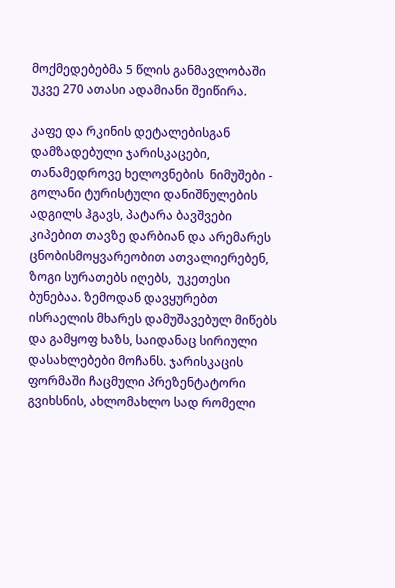მოქმედებებმა 5 წლის განმავლობაში  უკვე 270 ათასი ადამიანი შეიწირა.

კაფე და რკინის დეტალებისგან დამზადებული ჯარისკაცები, თანამედროვე ხელოვნების  ნიმუშები - გოლანი ტურისტული დანიშნულების ადგილს ჰგავს, პატარა ბავშვები კიპებით თავზე დარბიან და არემარეს ცნობისმოყვარეობით ათვალიერებენ, ზოგი სურათებს იღებს,  უკეთესი ბუნებაა. ზემოდან დავყურებთ ისრაელის მხარეს დამუშავებულ მიწებს და გამყოფ ხაზს, საიდანაც სირიული დასახლებები მოჩანს. ჯარისკაცის ფორმაში ჩაცმული პრეზენტატორი გვიხსნის, ახლომახლო სად რომელი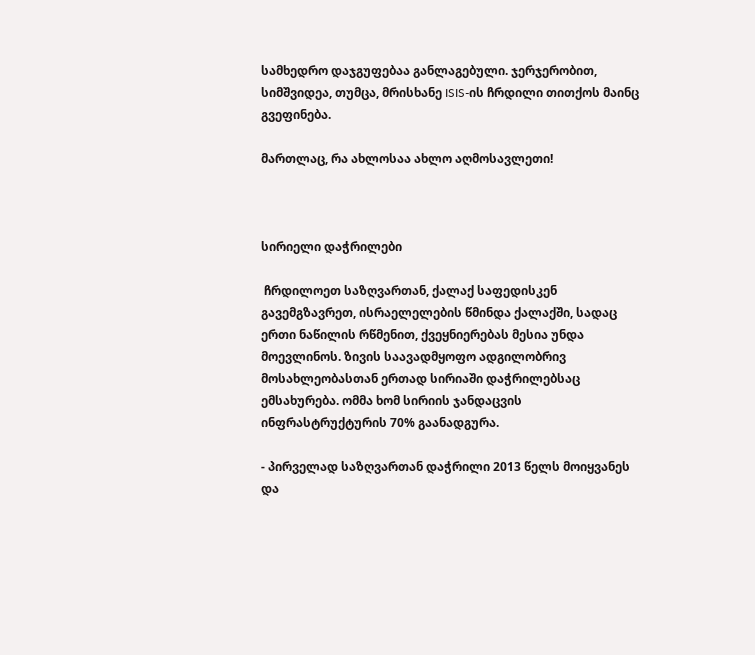სამხედრო დაჯგუფებაა განლაგებული. ჯერჯერობით, სიმშვიდეა, თუმცა, მრისხანე ISIS-ის ჩრდილი თითქოს მაინც გვეფინება.

მართლაც, რა ახლოსაა ახლო აღმოსავლეთი!



სირიელი დაჭრილები

 ჩრდილოეთ საზღვართან, ქალაქ საფედისკენ გავემგზავრეთ, ისრაელელების წმინდა ქალაქში, სადაც ერთი ნაწილის რწმენით, ქვეყნიერებას მესია უნდა მოევლინოს. ზივის საავადმყოფო ადგილობრივ მოსახლეობასთან ერთად სირიაში დაჭრილებსაც ემსახურება. ომმა ხომ სირიის ჯანდაცვის ინფრასტრუქტურის 70% გაანადგურა.

- პირველად საზღვართან დაჭრილი 2013 წელს მოიყვანეს და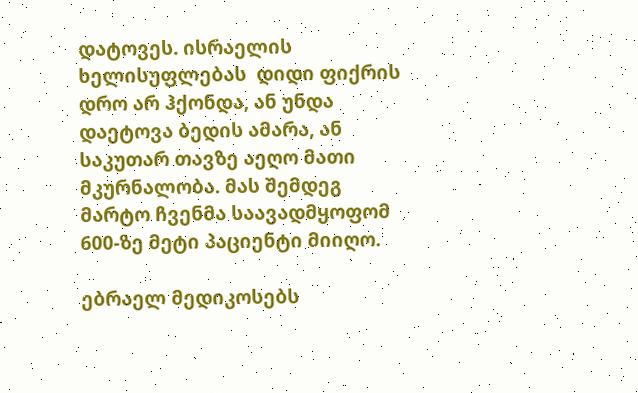დატოვეს. ისრაელის ხელისუფლებას  დიდი ფიქრის დრო არ ჰქონდა, ან უნდა დაეტოვა ბედის ამარა, ან საკუთარ თავზე აეღო მათი მკურნალობა. მას შემდეგ მარტო ჩვენმა საავადმყოფომ 600-ზე მეტი პაციენტი მიიღო.

ებრაელ მედიკოსებს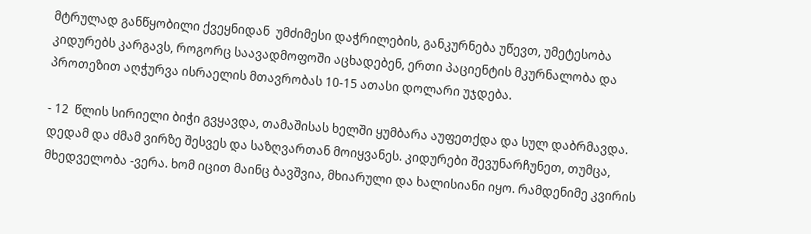მტრულად განწყობილი ქვეყნიდან  უმძიმესი დაჭრილების, განკურნება უწევთ, უმეტესობა კიდურებს კარგავს, როგორც საავადმოფოში აცხადებენ, ერთი პაციენტის მკურნალობა და პროთეზით აღჭურვა ისრაელის მთავრობას 10-15 ათასი დოლარი უჯდება.

- 12  წლის სირიელი ბიჭი გვყავდა, თამაშისას ხელში ყუმბარა აუფეთქდა და სულ დაბრმავდა. დედამ და ძმამ ვირზე შესვეს და საზღვართან მოიყვანეს. კიდურები შევუნარჩუნეთ, თუმცა, მხედველობა -ვერა. ხომ იცით მაინც ბავშვია, მხიარული და ხალისიანი იყო. რამდენიმე კვირის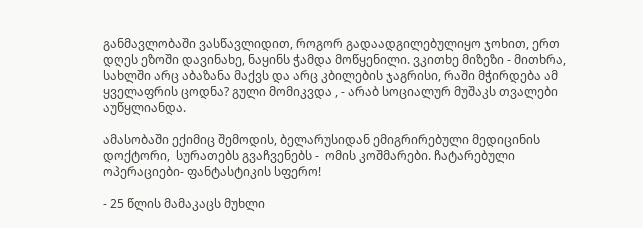განმავლობაში ვასწავლიდით, როგორ გადაადგილებულიყო ჯოხით, ერთ დღეს ეზოში დავინახე, ნაყინს ჭამდა მოწყენილი. ვკითხე მიზეზი - მითხრა, სახლში არც აბაზანა მაქვს და არც კბილების ჯაგრისი, რაში მჭირდება ამ ყველაფრის ცოდნა? გული მომიკვდა , - არაბ სოციალურ მუშაკს თვალები აუწყლიანდა.

ამასობაში ექიმიც შემოდის, ბელარუსიდან ემიგრირებული მედიცინის დოქტორი,  სურათებს გვაჩვენებს -  ომის კოშმარები. ჩატარებული ოპერაციები- ფანტასტიკის სფერო!

- 25 წლის მამაკაცს მუხლი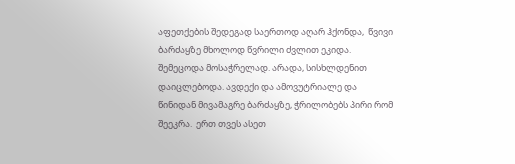აფეთქების შედეგად საერთოდ აღარ ჰქონდა,  წვივი ბარძაყზე მხოლოდ წვრილი ძვლით ეკიდა. შემეცოდა მოსაჭრელად. არადა, სისხლდენით დაიცლებოდა. ავდექი და ამოვუტრიალე და წინიდან მივამაგრე ბარძაყზე, ჭრილობებს პირი რომ შეეკრა.  ერთ თვეს ასეთ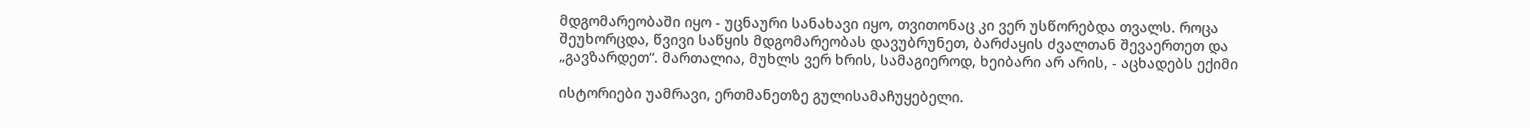მდგომარეობაში იყო - უცნაური სანახავი იყო, თვითონაც კი ვერ უსწორებდა თვალს. როცა შეუხორცდა, წვივი საწყის მდგომარეობას დავუბრუნეთ, ბარძაყის ძვალთან შევაერთეთ და „გავზარდეთ“. მართალია, მუხლს ვერ ხრის, სამაგიეროდ, ხეიბარი არ არის, - აცხადებს ექიმი

ისტორიები უამრავი, ერთმანეთზე გულისამაჩუყებელი.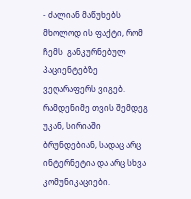- ძალიან მაწუხებს მხოლოდ ის ფაქტი, რომ ჩემს  განკურნებულ პაციენტებზე ვეღარაფერს ვიგებ. რამდენიმე თვის შემდეგ  უკან, სირიაში ბრუნდებიან, სადაც არც ინტერნეტია და არც სხვა კომუნიკაციები.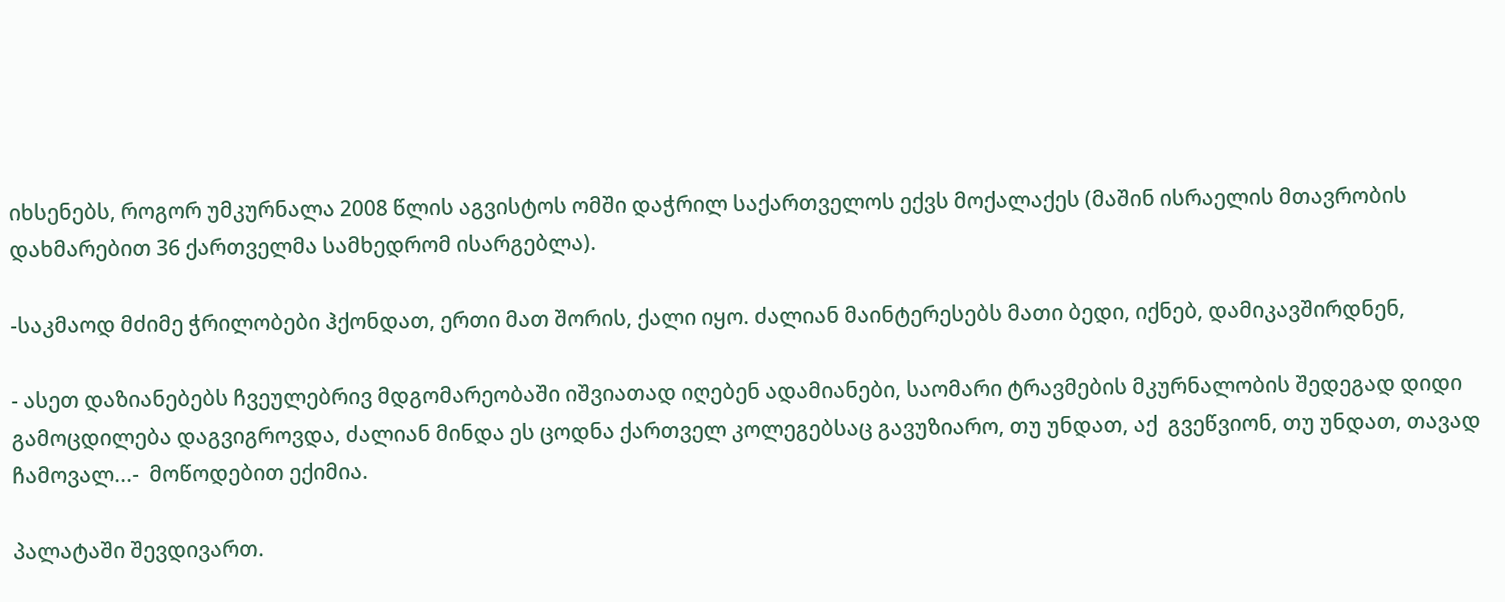იხსენებს, როგორ უმკურნალა 2008 წლის აგვისტოს ომში დაჭრილ საქართველოს ექვს მოქალაქეს (მაშინ ისრაელის მთავრობის დახმარებით 36 ქართველმა სამხედრომ ისარგებლა).

-საკმაოდ მძიმე ჭრილობები ჰქონდათ, ერთი მათ შორის, ქალი იყო. ძალიან მაინტერესებს მათი ბედი, იქნებ, დამიკავშირდნენ,

- ასეთ დაზიანებებს ჩვეულებრივ მდგომარეობაში იშვიათად იღებენ ადამიანები, საომარი ტრავმების მკურნალობის შედეგად დიდი გამოცდილება დაგვიგროვდა, ძალიან მინდა ეს ცოდნა ქართველ კოლეგებსაც გავუზიარო, თუ უნდათ, აქ  გვეწვიონ, თუ უნდათ, თავად ჩამოვალ...-  მოწოდებით ექიმია.

პალატაში შევდივართ.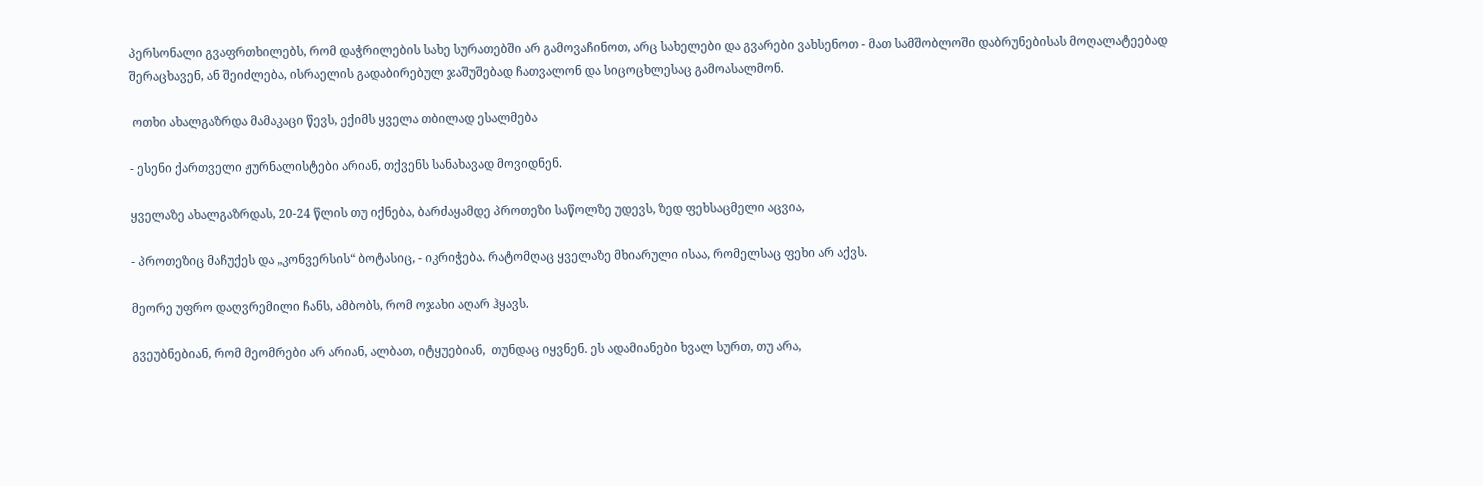პერსონალი გვაფრთხილებს, რომ დაჭრილების სახე სურათებში არ გამოვაჩინოთ, არც სახელები და გვარები ვახსენოთ - მათ სამშობლოში დაბრუნებისას მოღალატეებად შერაცხავენ, ან შეიძლება, ისრაელის გადაბირებულ ჯაშუშებად ჩათვალონ და სიცოცხლესაც გამოასალმონ.

 ოთხი ახალგაზრდა მამაკაცი წევს, ექიმს ყველა თბილად ესალმება

- ესენი ქართველი ჟურნალისტები არიან, თქვენს სანახავად მოვიდნენ.

ყველაზე ახალგაზრდას, 20-24 წლის თუ იქნება, ბარძაყამდე პროთეზი საწოლზე უდევს, ზედ ფეხსაცმელი აცვია,

- პროთეზიც მაჩუქეს და „კონვერსის“ ბოტასიც, - იკრიჭება. რატომღაც ყველაზე მხიარული ისაა, რომელსაც ფეხი არ აქვს.

მეორე უფრო დაღვრემილი ჩანს, ამბობს, რომ ოჯახი აღარ ჰყავს.

გვეუბნებიან, რომ მეომრები არ არიან, ალბათ, იტყუებიან,  თუნდაც იყვნენ. ეს ადამიანები ხვალ სურთ, თუ არა,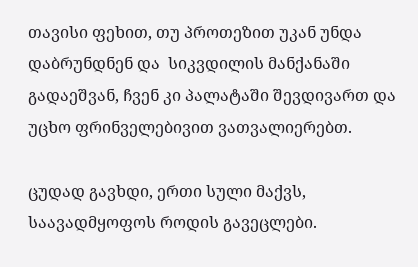თავისი ფეხით, თუ პროთეზით უკან უნდა დაბრუნდნენ და  სიკვდილის მანქანაში გადაეშვან, ჩვენ კი პალატაში შევდივართ და   უცხო ფრინველებივით ვათვალიერებთ.

ცუდად გავხდი, ერთი სული მაქვს, საავადმყოფოს როდის გავეცლები.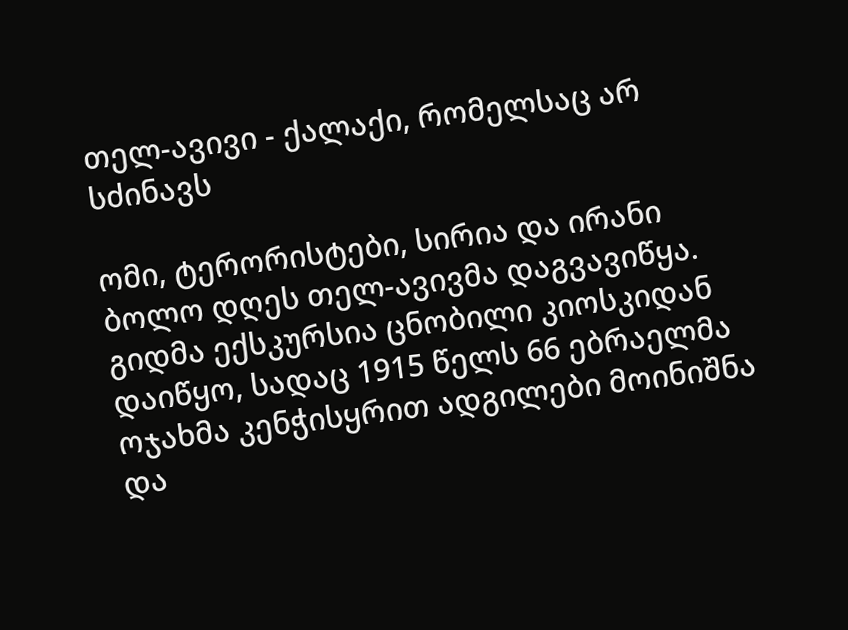თელ-ავივი - ქალაქი, რომელსაც არ სძინავს

ომი, ტერორისტები, სირია და ირანი ბოლო დღეს თელ-ავივმა დაგვავიწყა. გიდმა ექსკურსია ცნობილი კიოსკიდან დაიწყო, სადაც 1915 წელს 66 ებრაელმა ოჯახმა კენჭისყრით ადგილები მოინიშნა და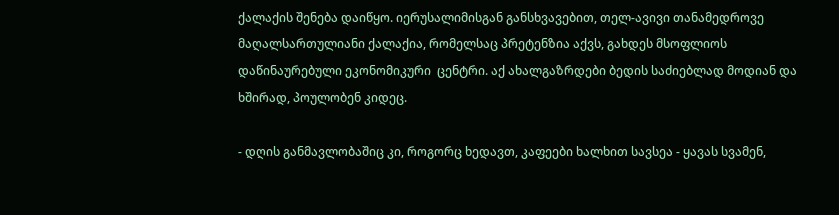ქალაქის შენება დაიწყო. იერუსალიმისგან განსხვავებით, თელ-ავივი თანამედროვე მაღალსართულიანი ქალაქია, რომელსაც პრეტენზია აქვს, გახდეს მსოფლიოს დაწინაურებული ეკონომიკური  ცენტრი. აქ ახალგაზრდები ბედის საძიებლად მოდიან და ხშირად, პოულობენ კიდეც.

- დღის განმავლობაშიც კი, როგორც ხედავთ, კაფეები ხალხით სავსეა - ყავას სვამენ,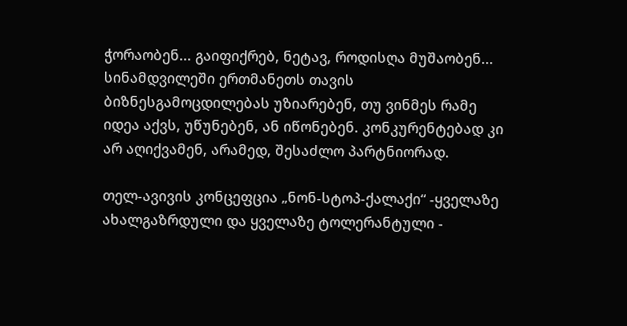ჭორაობენ... გაიფიქრებ, ნეტავ, როდისღა მუშაობენ... სინამდვილეში ერთმანეთს თავის ბიზნესგამოცდილებას უზიარებენ, თუ ვინმეს რამე იდეა აქვს, უწუნებენ, ან იწონებენ. კონკურენტებად კი არ აღიქვამენ, არამედ, შესაძლო პარტნიორად.

თელ-ავივის კონცეფცია „ნონ-სტოპ-ქალაქი“ -ყველაზე ახალგაზრდული და ყველაზე ტოლერანტული -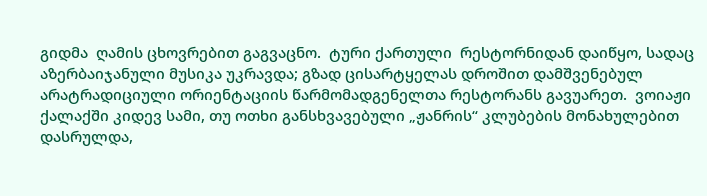გიდმა  ღამის ცხოვრებით გაგვაცნო.  ტური ქართული  რესტორნიდან დაიწყო, სადაც აზერბაიჯანული მუსიკა უკრავდა; გზად ცისარტყელას დროშით დამშვენებულ არატრადიციული ორიენტაციის წარმომადგენელთა რესტორანს გავუარეთ.  ვოიაჟი ქალაქში კიდევ სამი, თუ ოთხი განსხვავებული „ჟანრის“ კლუბების მონახულებით დასრულდა,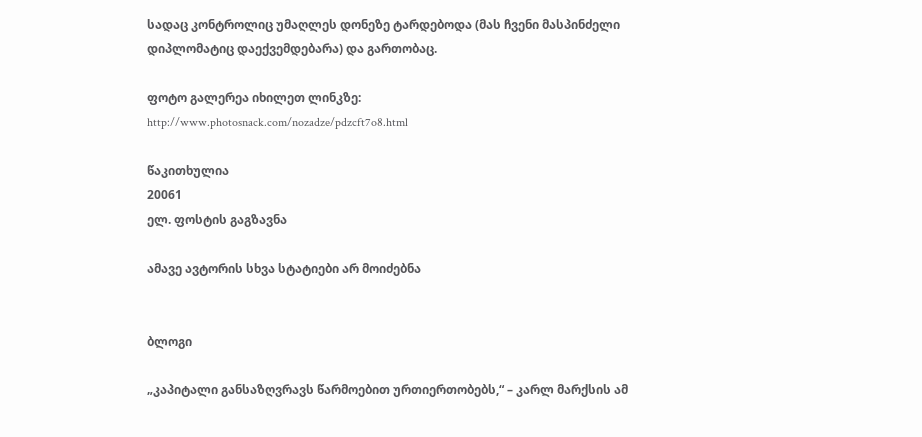სადაც კონტროლიც უმაღლეს დონეზე ტარდებოდა (მას ჩვენი მასპინძელი დიპლომატიც დაექვემდებარა) და გართობაც.

ფოტო გალერეა იხილეთ ლინკზე:
http://www.photosnack.com/nozadze/pdzcft7o8.html

წაკითხულია
20061
ელ. ფოსტის გაგზავნა

ამავე ავტორის სხვა სტატიები არ მოიძებნა


ბლოგი

„კაპიტალი განსაზღვრავს წარმოებით ურთიერთობებს,“ – კარლ მარქსის ამ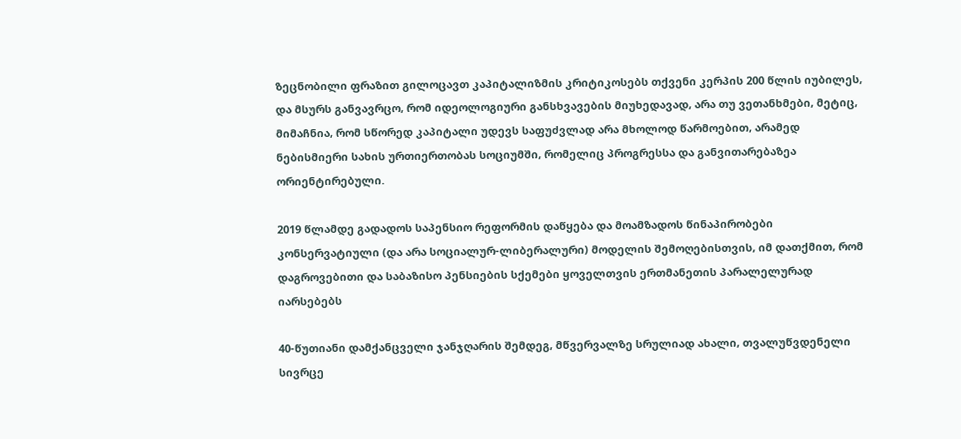ზეცნობილი ფრაზით გილოცავთ კაპიტალიზმის კრიტიკოსებს თქვენი კერპის 200 წლის იუბილეს, და მსურს განვავრცო, რომ იდეოლოგიური განსხვავების მიუხედავად, არა თუ ვეთანხმები, მეტიც, მიმაჩნია, რომ სწორედ კაპიტალი უდევს საფუძვლად არა მხოლოდ წარმოებით, არამედ ნებისმიერი სახის ურთიერთობას სოციუმში, რომელიც პროგრესსა და განვითარებაზეა ორიენტირებული.

2019 წლამდე გადადოს საპენსიო რეფორმის დაწყება და მოამზადოს წინაპირობები კონსერვატიული (და არა სოციალურ-ლიბერალური) მოდელის შემოღებისთვის, იმ დათქმით, რომ დაგროვებითი და საბაზისო პენსიების სქემები ყოველთვის ერთმანეთის პარალელურად იარსებებს

40-წუთიანი დამქანცველი ჯანჯღარის შემდეგ, მწვერვალზე სრულიად ახალი, თვალუწვდენელი სივრცე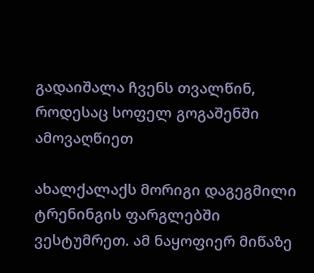გადაიშალა ჩვენს თვალწინ, როდესაც სოფელ გოგაშენში ამოვაღწიეთ

ახალქალაქს მორიგი დაგეგმილი ტრენინგის ფარგლებში ვესტუმრეთ. ამ ნაყოფიერ მიწაზე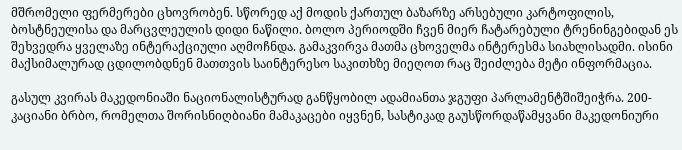მშრომელი ფერმერები ცხოვრობენ. სწორედ აქ მოდის ქართულ ბაზარზე არსებული კარტოფილის, ბოსტნეულისა და მარცვლეულის დიდი ნაწილი. ბოლო პერიოდში ჩვენ მიერ ჩატარებული ტრენინგებიდან ეს შეხვედრა ყველაზე ინტერაქციული აღმოჩნდა. გამაკვირვა მათმა ცხოველმა ინტერესმა სიახლისადმი. ისინი მაქსიმალურად ცდილობდნენ მათთვის საინტერესო საკითხზე მიეღოთ რაც შეიძლება მეტი ინფორმაცია.

გასულ კვირას მაკედონიაში ნაციონალისტურად განწყობილ ადამიანთა ჯგუფი პარლამენტშიშეიჭრა. 200-კაციანი ბრბო, რომელთა შორისნიღბიანი მამაკაცები იყვნენ, სასტიკად გაუსწორდაწამყვანი მაკედონიური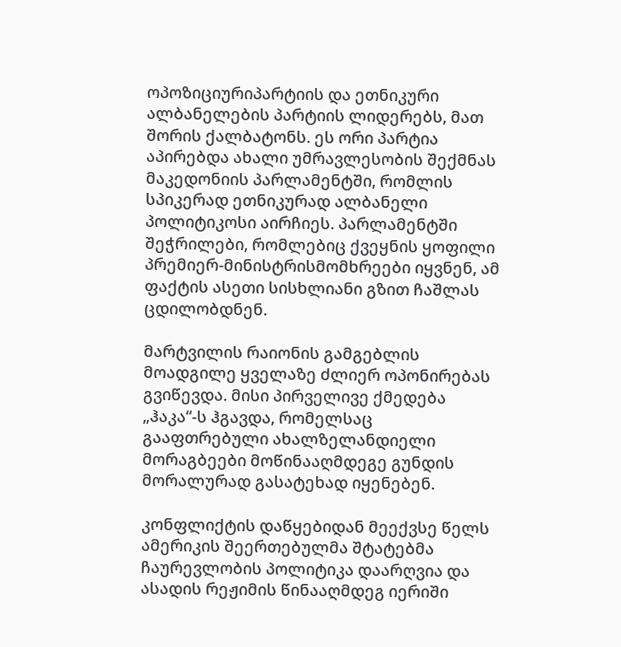ოპოზიციურიპარტიის და ეთნიკური ალბანელების პარტიის ლიდერებს, მათ შორის ქალბატონს. ეს ორი პარტია აპირებდა ახალი უმრავლესობის შექმნას მაკედონიის პარლამენტში, რომლის სპიკერად ეთნიკურად ალბანელი პოლიტიკოსი აირჩიეს. პარლამენტში შეჭრილები, რომლებიც ქვეყნის ყოფილი პრემიერ-მინისტრისმომხრეები იყვნენ, ამ ფაქტის ასეთი სისხლიანი გზით ჩაშლას ცდილობდნენ.

მარტვილის რაიონის გამგებლის მოადგილე ყველაზე ძლიერ ოპონირებას გვიწევდა. მისი პირველივე ქმედება „ჰაკა“-ს ჰგავდა, რომელსაც გააფთრებული ახალზელანდიელი მორაგბეები მოწინააღმდეგე გუნდის მორალურად გასატეხად იყენებენ.

კონფლიქტის დაწყებიდან მეექვსე წელს ამერიკის შეერთებულმა შტატებმა ჩაურევლობის პოლიტიკა დაარღვია და ასადის რეჟიმის წინააღმდეგ იერიში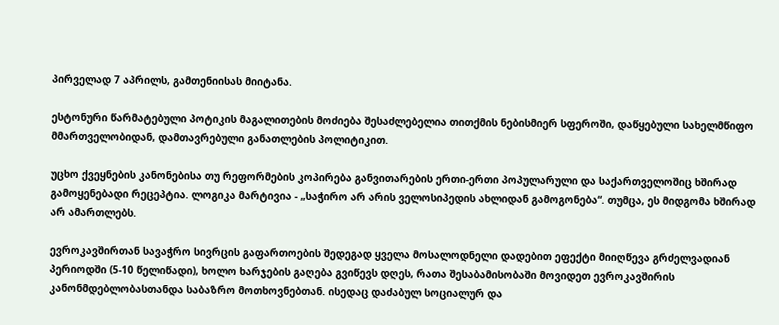პირველად 7 აპრილს, გამთენიისას მიიტანა.

ესტონური წარმატებული პოტიკის მაგალითების მოძიება შესაძლებელია თითქმის ნებისმიერ სფეროში, დაწყებული სახელმწიფო მმართველობიდან, დამთავრებული განათლების პოლიტიკით.

უცხო ქვეყნების კანონებისა თუ რეფორმების კოპირება განვითარების ერთი-ერთი პოპულარული და საქართველოშიც ხშირად გამოყენებადი რეცეპტია. ლოგიკა მარტივია - „საჭირო არ არის ველოსიპედის ახლიდან გამოგონება“. თუმცა, ეს მიდგომა ხშირად არ ამართლებს.

ევროკავშირთან სავაჭრო სივრცის გაფართოების შედეგად ყველა მოსალოდნელი დადებით ეფექტი მიიღწევა გრძელვადიან პერიოდში (5-10 წელიწადი), ხოლო ხარჯების გაღება გვიწევს დღეს, რათა შესაბამისობაში მოვიდეთ ევროკავშირის კანონმდებლობასთანდა საბაზრო მოთხოვნებთან. ისედაც დაძაბულ სოციალურ და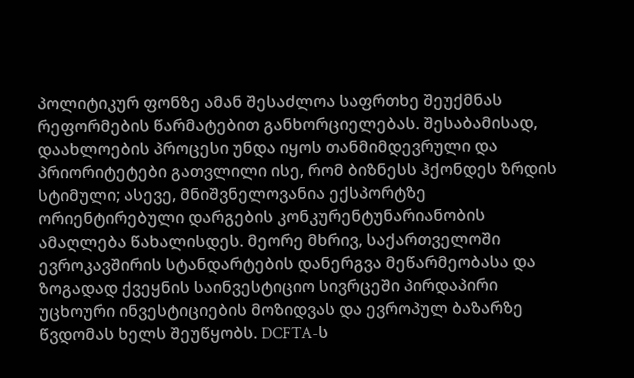პოლიტიკურ ფონზე ამან შესაძლოა საფრთხე შეუქმნას რეფორმების წარმატებით განხორციელებას. შესაბამისად, დაახლოების პროცესი უნდა იყოს თანმიმდევრული და პრიორიტეტები გათვლილი ისე, რომ ბიზნესს ჰქონდეს ზრდის სტიმული; ასევე, მნიშვნელოვანია ექსპორტზე ორიენტირებული დარგების კონკურენტუნარიანობის ამაღლება წახალისდეს. მეორე მხრივ, საქართველოში ევროკავშირის სტანდარტების დანერგვა მეწარმეობასა და ზოგადად ქვეყნის საინვესტიციო სივრცეში პირდაპირი უცხოური ინვესტიციების მოზიდვას და ევროპულ ბაზარზე წვდომას ხელს შეუწყობს. DCFTA-ს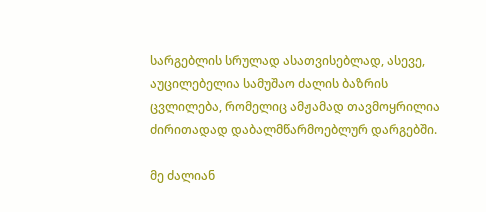სარგებლის სრულად ასათვისებლად, ასევე, აუცილებელია სამუშაო ძალის ბაზრის ცვლილება, რომელიც ამჟამად თავმოყრილია ძირითადად დაბალმწარმოებლურ დარგებში.

მე ძალიან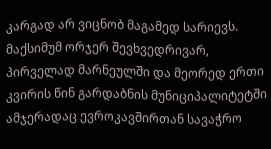კარგად არ ვიცნობ მაგამედ სარიევს. მაქსიმუმ ორჯერ შევხვედრივარ, პირველად მარნეულში და მეორედ ერთი კვირის წინ გარდაბნის მუნიციპალიტეტში ამჯერადაც ევროკავშირთან სავაჭრო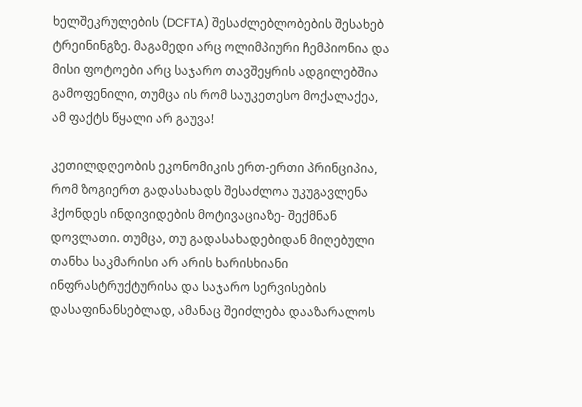ხელშეკრულების (DCFTA) შესაძლებლობების შესახებ ტრეინინგზე. მაგამედი არც ოლიმპიური ჩემპიონია და მისი ფოტოები არც საჯარო თავშეყრის ადგილებშია გამოფენილი, თუმცა ის რომ საუკეთესო მოქალაქეა, ამ ფაქტს წყალი არ გაუვა!

კეთილდღეობის ეკონომიკის ერთ-ერთი პრინციპია, რომ ზოგიერთ გადასახადს შესაძლოა უკუგავლენა ჰქონდეს ინდივიდების მოტივაციაზე- შექმნან დოვლათი. თუმცა, თუ გადასახადებიდან მიღებული თანხა საკმარისი არ არის ხარისხიანი ინფრასტრუქტურისა და საჯარო სერვისების დასაფინანსებლად, ამანაც შეიძლება დააზარალოს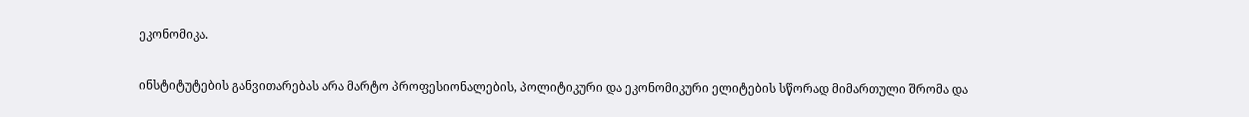ეკონომიკა.

ინსტიტუტების განვითარებას არა მარტო პროფესიონალების, პოლიტიკური და ეკონომიკური ელიტების სწორად მიმართული შრომა და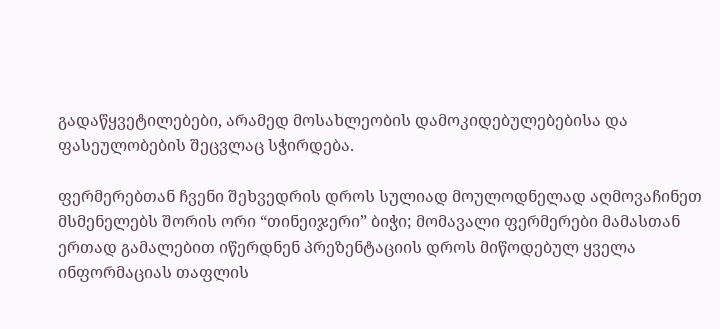გადაწყვეტილებები, არამედ მოსახლეობის დამოკიდებულებებისა და ფასეულობების შეცვლაც სჭირდება.

ფერმერებთან ჩვენი შეხვედრის დროს სულიად მოულოდნელად აღმოვაჩინეთ მსმენელებს შორის ორი “თინეიჯერი” ბიჭი; მომავალი ფერმერები მამასთან ერთად გამალებით იწერდნენ პრეზენტაციის დროს მიწოდებულ ყველა ინფორმაციას თაფლის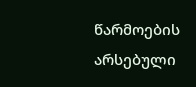წარმოების არსებული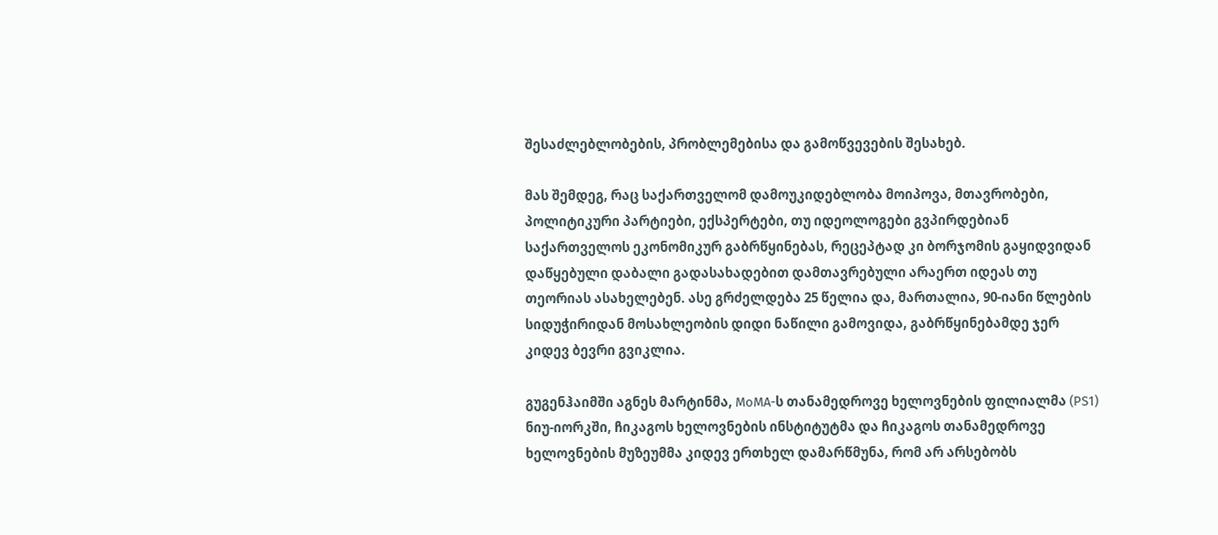შესაძლებლობების, პრობლემებისა და გამოწვევების შესახებ.

მას შემდეგ, რაც საქართველომ დამოუკიდებლობა მოიპოვა, მთავრობები, პოლიტიკური პარტიები, ექსპერტები, თუ იდეოლოგები გვპირდებიან საქართველოს ეკონომიკურ გაბრწყინებას, რეცეპტად კი ბორჯომის გაყიდვიდან დაწყებული დაბალი გადასახადებით დამთავრებული არაერთ იდეას თუ თეორიას ასახელებენ. ასე გრძელდება 25 წელია და, მართალია, 90-იანი წლების სიდუჭირიდან მოსახლეობის დიდი ნაწილი გამოვიდა, გაბრწყინებამდე ჯერ კიდევ ბევრი გვიკლია.

გუგენჰაიმში აგნეს მარტინმა, MoMA-ს თანამედროვე ხელოვნების ფილიალმა (PS1) ნიუ-იორკში, ჩიკაგოს ხელოვნების ინსტიტუტმა და ჩიკაგოს თანამედროვე ხელოვნების მუზეუმმა კიდევ ერთხელ დამარწმუნა, რომ არ არსებობს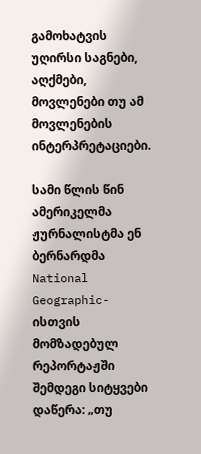გამოხატვის უღირსი საგნები, აღქმები, მოვლენები თუ ამ მოვლენების ინტერპრეტაციები.

სამი წლის წინ ამერიკელმა ჟურნალისტმა ენ ბერნარდმა National Geographic-ისთვის მომზადებულ რეპორტაჟში შემდეგი სიტყვები დაწერა: „თუ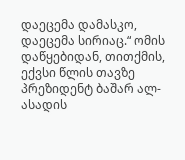დაეცემა დამასკო, დაეცემა სირიაც.“ ომის დაწყებიდან, თითქმის, ექვსი წლის თავზე პრეზიდენტ ბაშარ ალ-ასადის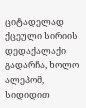ციტადელად ქცეული სირიის დედაქალაქი გადარჩა, ხოლო ალეპომ, სიდიდით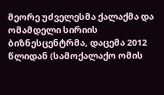მეორე უძველესმა ქალაქმა და ომამდელი სირიის ბიზნესცენტრმა, დაცემა 2012 წლიდან (სამოქალაქო ომის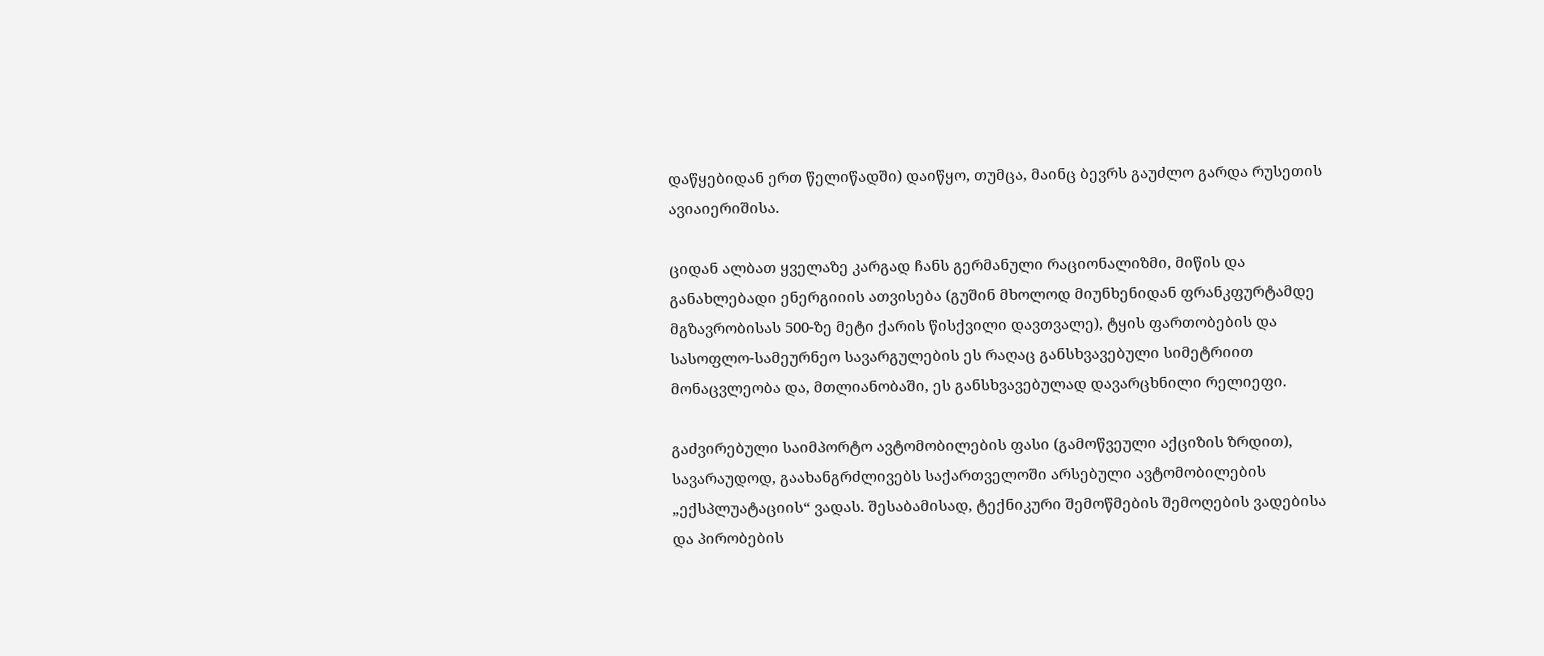დაწყებიდან ერთ წელიწადში) დაიწყო, თუმცა, მაინც ბევრს გაუძლო გარდა რუსეთის ავიაიერიშისა.

ციდან ალბათ ყველაზე კარგად ჩანს გერმანული რაციონალიზმი, მიწის და განახლებადი ენერგიიის ათვისება (გუშინ მხოლოდ მიუნხენიდან ფრანკფურტამდე მგზავრობისას 500-ზე მეტი ქარის წისქვილი დავთვალე), ტყის ფართობების და სასოფლო-სამეურნეო სავარგულების ეს რაღაც განსხვავებული სიმეტრიით მონაცვლეობა და, მთლიანობაში, ეს განსხვავებულად დავარცხნილი რელიეფი.

გაძვირებული საიმპორტო ავტომობილების ფასი (გამოწვეული აქციზის ზრდით), სავარაუდოდ, გაახანგრძლივებს საქართველოში არსებული ავტომობილების „ექსპლუატაციის“ ვადას. შესაბამისად, ტექნიკური შემოწმების შემოღების ვადებისა და პირობების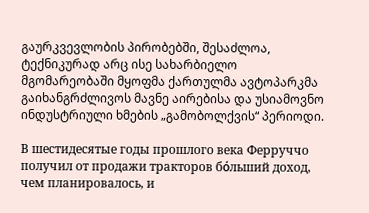გაურკვევლობის პირობებში, შესაძლოა, ტექნიკურად არც ისე სახარბიელო მგომარეობაში მყოფმა ქართულმა ავტოპარკმა გაიხანგრძლივოს მავნე აირებისა და უსიამოვნო ინდუსტრიული ხმების „გამობოლქვის“ პერიოდი.

В шестидесятые годы прошлого века Ферруччо получил от продажи тракторов бόльший доход, чем планировалось, и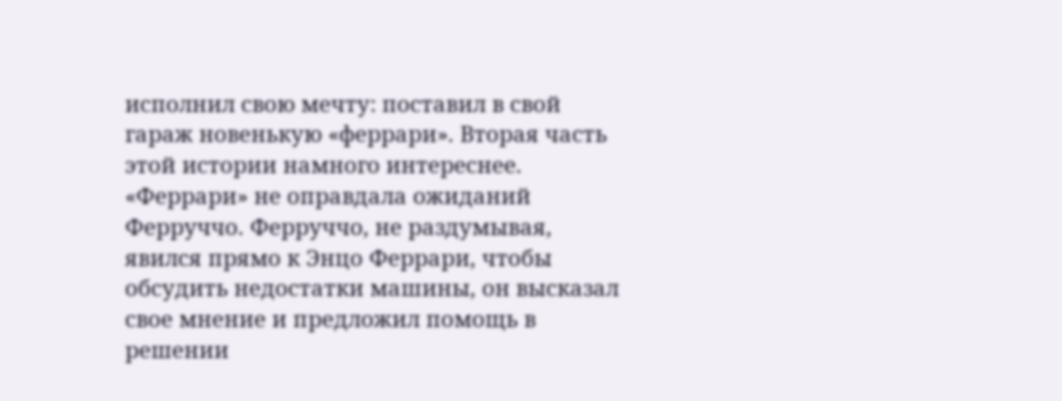исполнил свою мечту: поставил в свой гараж новенькую «феррари». Вторая часть этой истории намного интереснее. «Феррари» не оправдала ожиданий Ферруччо. Ферруччо, не раздумывая, явился прямо к Энцо Феррари, чтобы обсудить недостатки машины, он высказал свое мнение и предложил помощь в решении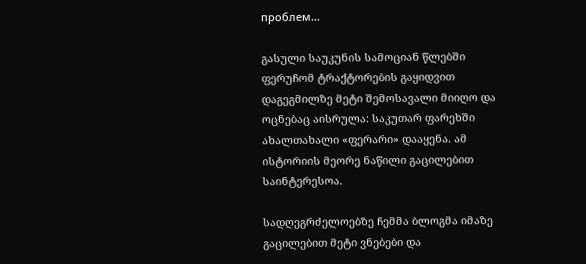проблем...

გასული საუკუნის სამოციან წლებში ფერუჩომ ტრაქტორების გაყიდვით დაგეგმილზე მეტი შემოსავალი მიიღო და ოცნებაც აისრულა: საკუთარ ფარეხში ახალთახალი «ფერარი» დააყენა. ამ ისტორიის მეორე ნაწილი გაცილებით საინტერესოა.

სადღეგრძელოებზე ჩემმა ბლოგმა იმაზე გაცილებით მეტი ვნებები და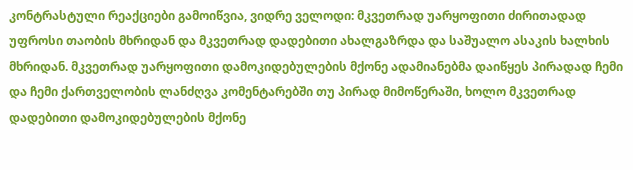კონტრასტული რეაქციები გამოიწვია, ვიდრე ველოდი: მკვეთრად უარყოფითი ძირითადად უფროსი თაობის მხრიდან და მკვეთრად დადებითი ახალგაზრდა და საშუალო ასაკის ხალხის მხრიდან. მკვეთრად უარყოფითი დამოკიდებულების მქონე ადამიანებმა დაიწყეს პირადად ჩემი და ჩემი ქართველობის ლანძღვა კომენტარებში თუ პირად მიმოწერაში, ხოლო მკვეთრად დადებითი დამოკიდებულების მქონე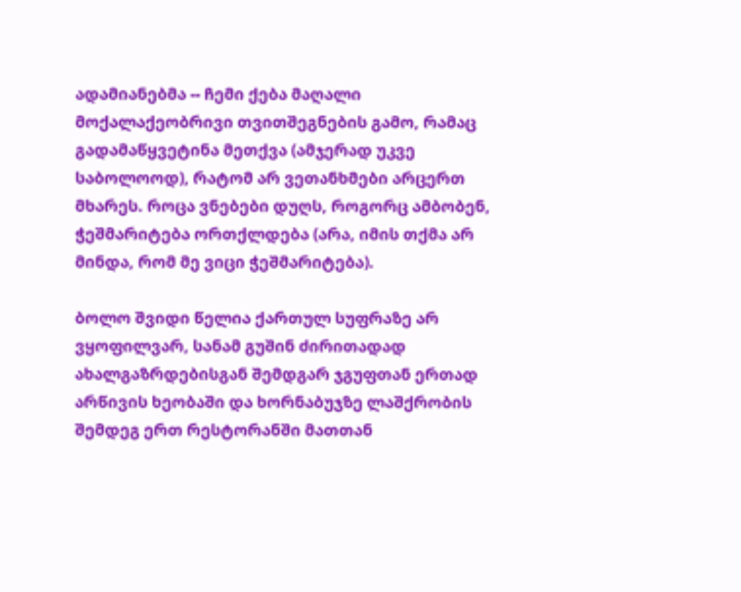ადამიანებმა -- ჩემი ქება მაღალი მოქალაქეობრივი თვითშეგნების გამო, რამაც გადამაწყვეტინა მეთქვა (ამჯერად უკვე საბოლოოდ), რატომ არ ვეთანხმები არცერთ მხარეს. როცა ვნებები დუღს, როგორც ამბობენ, ჭეშმარიტება ორთქლდება (არა, იმის თქმა არ მინდა, რომ მე ვიცი ჭეშმარიტება).

ბოლო შვიდი წელია ქართულ სუფრაზე არ ვყოფილვარ, სანამ გუშინ ძირითადად ახალგაზრდებისგან შემდგარ ჯგუფთან ერთად არწივის ხეობაში და ხორნაბუჯზე ლაშქრობის შემდეგ ერთ რესტორანში მათთან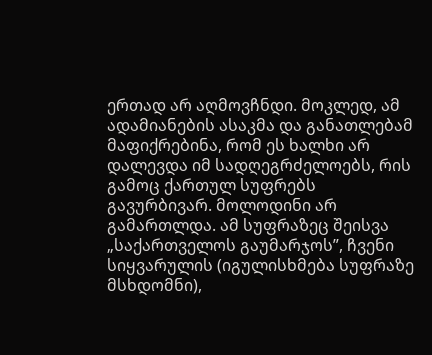ერთად არ აღმოვჩნდი. მოკლედ, ამ ადამიანების ასაკმა და განათლებამ მაფიქრებინა, რომ ეს ხალხი არ დალევდა იმ სადღეგრძელოებს, რის გამოც ქართულ სუფრებს გავურბივარ. მოლოდინი არ გამართლდა. ამ სუფრაზეც შეისვა „საქართველოს გაუმარჯოს”, ჩვენი სიყვარულის (იგულისხმება სუფრაზე მსხდომნი),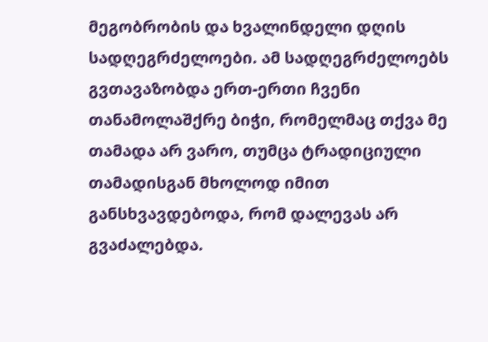მეგობრობის და ხვალინდელი დღის სადღეგრძელოები. ამ სადღეგრძელოებს გვთავაზობდა ერთ-ერთი ჩვენი თანამოლაშქრე ბიჭი, რომელმაც თქვა მე თამადა არ ვარო, თუმცა ტრადიციული თამადისგან მხოლოდ იმით განსხვავდებოდა, რომ დალევას არ გვაძალებდა.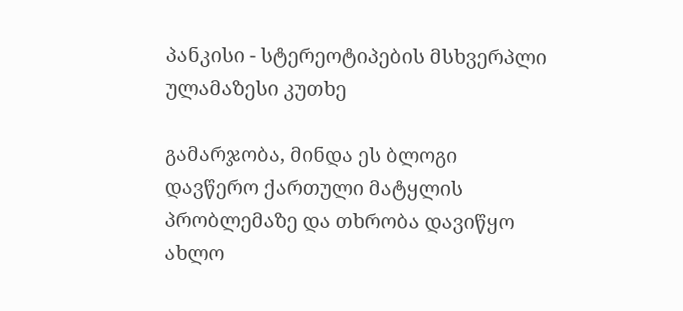პანკისი - სტერეოტიპების მსხვერპლი ულამაზესი კუთხე

გამარჯობა, მინდა ეს ბლოგი დავწერო ქართული მატყლის პრობლემაზე და თხრობა დავიწყო ახლო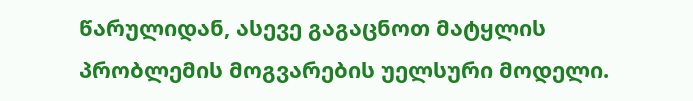წარულიდან, ასევე გაგაცნოთ მატყლის პრობლემის მოგვარების უელსური მოდელი.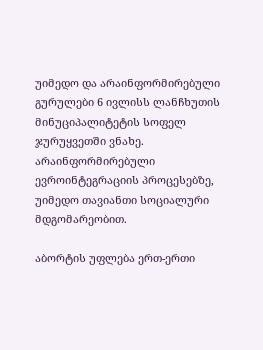უიმედო და არაინფორმირებული გურულები 6 ივლისს ლანჩხუთის მინუციპალიტეტის სოფელ ჯურუყვეთში ვნახე. არაინფორმირებული ევროინტეგრაციის პროცესებზე, უიმედო თავიანთი სოციალური მდგომარეობით.

აბორტის უფლება ერთ-ერთი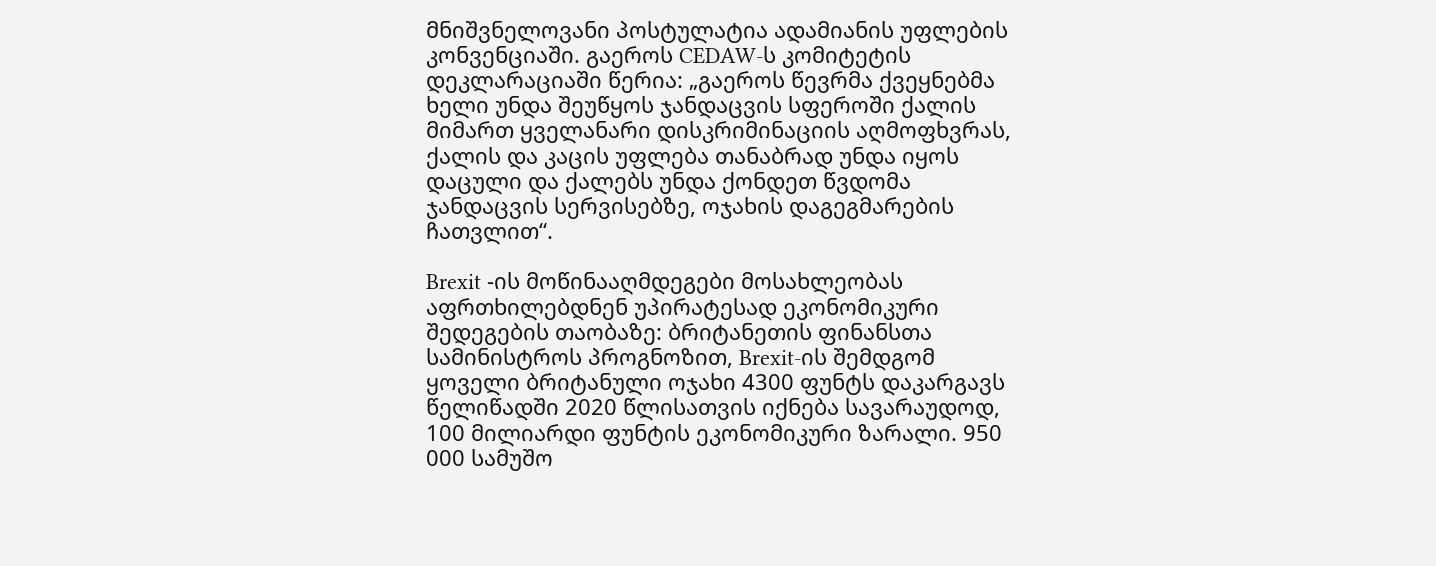მნიშვნელოვანი პოსტულატია ადამიანის უფლების კონვენციაში. გაეროს CEDAW-ს კომიტეტის დეკლარაციაში წერია: „გაეროს წევრმა ქვეყნებმა ხელი უნდა შეუწყოს ჯანდაცვის სფეროში ქალის მიმართ ყველანარი დისკრიმინაციის აღმოფხვრას, ქალის და კაცის უფლება თანაბრად უნდა იყოს დაცული და ქალებს უნდა ქონდეთ წვდომა ჯანდაცვის სერვისებზე, ოჯახის დაგეგმარების ჩათვლით“.

Brexit -ის მოწინააღმდეგები მოსახლეობას აფრთხილებდნენ უპირატესად ეკონომიკური შედეგების თაობაზე: ბრიტანეთის ფინანსთა სამინისტროს პროგნოზით, Brexit-ის შემდგომ ყოველი ბრიტანული ოჯახი 4300 ფუნტს დაკარგავს წელიწადში 2020 წლისათვის იქნება სავარაუდოდ, 100 მილიარდი ფუნტის ეკონომიკური ზარალი. 950 000 სამუშო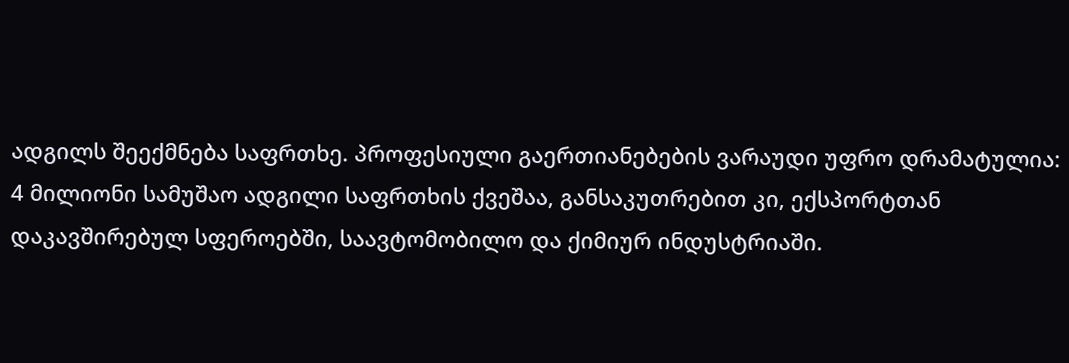ადგილს შეექმნება საფრთხე. პროფესიული გაერთიანებების ვარაუდი უფრო დრამატულია: 4 მილიონი სამუშაო ადგილი საფრთხის ქვეშაა, განსაკუთრებით კი, ექსპორტთან დაკავშირებულ სფეროებში, საავტომობილო და ქიმიურ ინდუსტრიაში.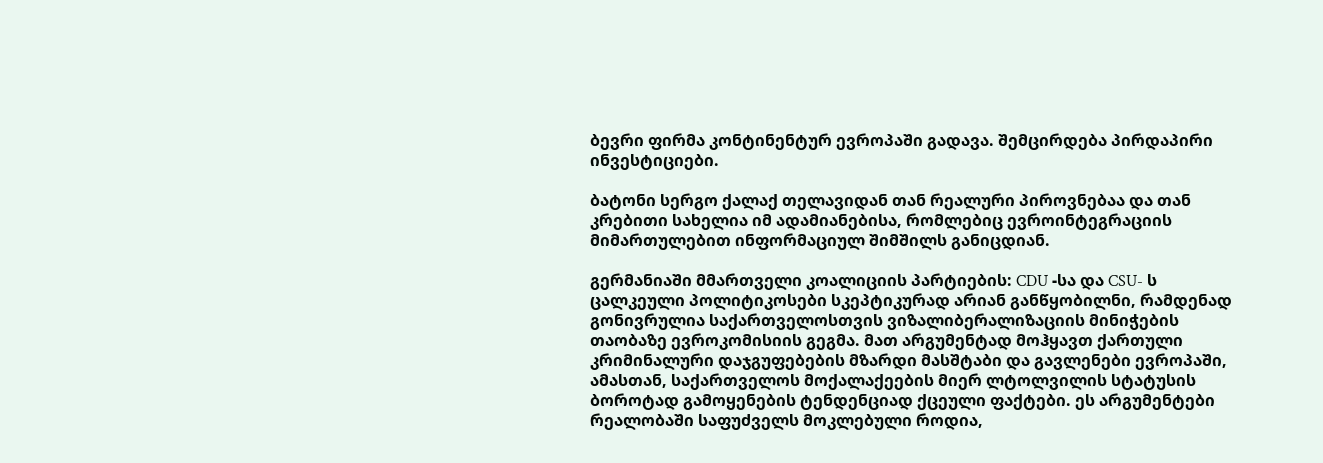ბევრი ფირმა კონტინენტურ ევროპაში გადავა. შემცირდება პირდაპირი ინვესტიციები.

ბატონი სერგო ქალაქ თელავიდან თან რეალური პიროვნებაა და თან კრებითი სახელია იმ ადამიანებისა, რომლებიც ევროინტეგრაციის მიმართულებით ინფორმაციულ შიმშილს განიცდიან.

გერმანიაში მმართველი კოალიციის პარტიების: CDU -სა და CSU- ს ცალკეული პოლიტიკოსები სკეპტიკურად არიან განწყობილნი, რამდენად გონივრულია საქართველოსთვის ვიზალიბერალიზაციის მინიჭების თაობაზე ევროკომისიის გეგმა. მათ არგუმენტად მოჰყავთ ქართული კრიმინალური დაჯგუფებების მზარდი მასშტაბი და გავლენები ევროპაში, ამასთან, საქართველოს მოქალაქეების მიერ ლტოლვილის სტატუსის ბოროტად გამოყენების ტენდენციად ქცეული ფაქტები. ეს არგუმენტები რეალობაში საფუძველს მოკლებული როდია,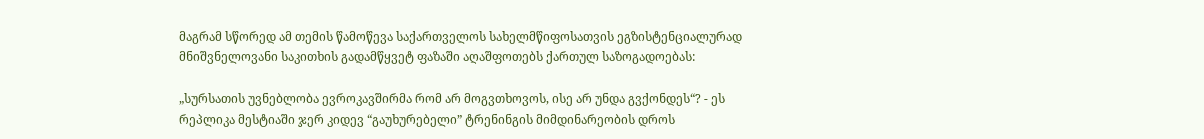მაგრამ სწორედ ამ თემის წამოწევა საქართველოს სახელმწიფოსათვის ეგზისტენციალურად მნიშვნელოვანი საკითხის გადამწყვეტ ფაზაში აღაშფოთებს ქართულ საზოგადოებას:

„სურსათის უვნებლობა ევროკავშირმა რომ არ მოგვთხოვოს, ისე არ უნდა გვქონდეს“? - ეს რეპლიკა მესტიაში ჯერ კიდევ “გაუხურებელი” ტრენინგის მიმდინარეობის დროს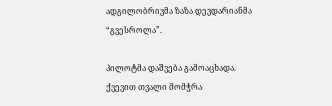ადგილობრივმა ზაზა დევდარიანმა “გვესროლა”.

პილოტმა დაშვება გამოაცხადა. ქვევით თვალი მომჭრა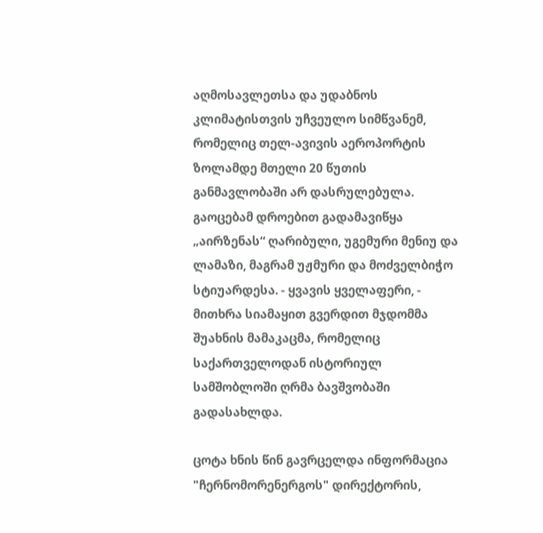აღმოსავლეთსა და უდაბნოს კლიმატისთვის უჩვეულო სიმწვანემ, რომელიც თელ-ავივის აეროპორტის ზოლამდე მთელი 20 წუთის განმავლობაში არ დასრულებულა. გაოცებამ დროებით გადამავიწყა „აირზენას“ ღარიბული, უგემური მენიუ და ლამაზი, მაგრამ უჟმური და მოძველბიჭო სტიუარდესა. - ყვავის ყველაფერი, - მითხრა სიამაყით გვერდით მჯდომმა შუახნის მამაკაცმა, რომელიც საქართველოდან ისტორიულ სამშობლოში ღრმა ბავშვობაში გადასახლდა.

ცოტა ხნის წინ გავრცელდა ინფორმაცია "ჩერნომორენერგოს" დირექტორის,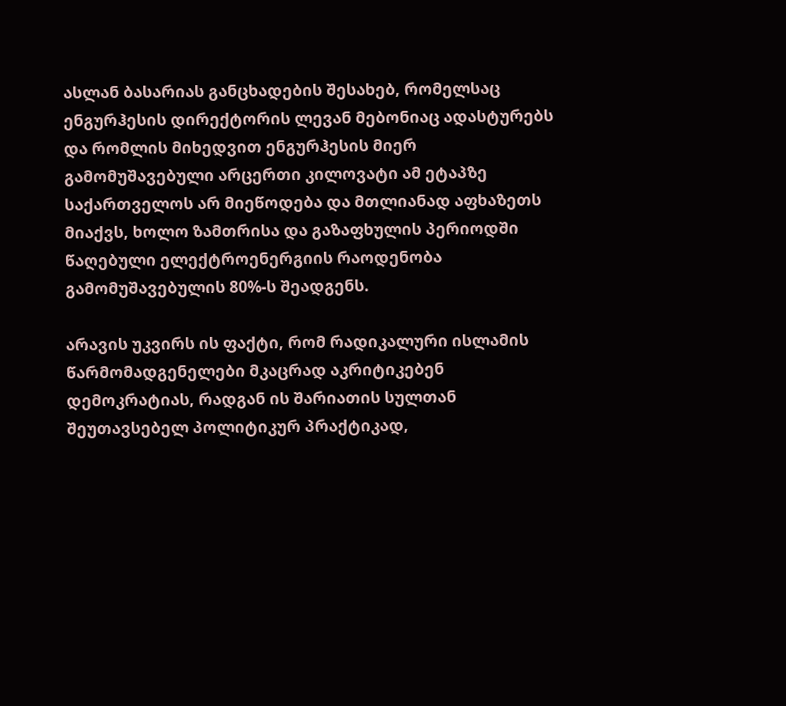ასლან ბასარიას განცხადების შესახებ, რომელსაც ენგურჰესის დირექტორის ლევან მებონიაც ადასტურებს და რომლის მიხედვით ენგურჰესის მიერ გამომუშავებული არცერთი კილოვატი ამ ეტაპზე საქართველოს არ მიეწოდება და მთლიანად აფხაზეთს მიაქვს, ხოლო ზამთრისა და გაზაფხულის პერიოდში წაღებული ელექტროენერგიის რაოდენობა გამომუშავებულის 80%-ს შეადგენს.

არავის უკვირს ის ფაქტი, რომ რადიკალური ისლამის წარმომადგენელები მკაცრად აკრიტიკებენ დემოკრატიას, რადგან ის შარიათის სულთან შეუთავსებელ პოლიტიკურ პრაქტიკად,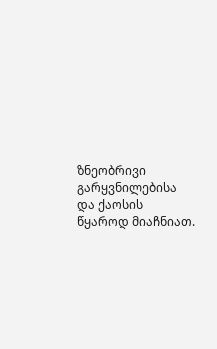ზნეობრივი გარყვნილებისა და ქაოსის წყაროდ მიაჩნიათ.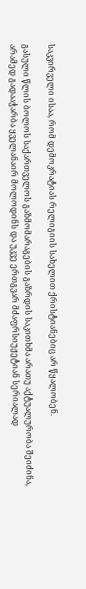საკვირველი ისაა, რომ დემოკრატიას რელიგიის სახელით ქრისტიანებიც არ წყალობენ.

გასული წლის ბოლოს საქართველოს გაზმომარაგების გაზრდის საკითხმა არათუ აქტუალურობა შეიძინა, არამედ გადააჭარბა ყველანაირ მოლოდინს და უკვე ერთგვარ მძაფრსიუჟეტიან სერიალად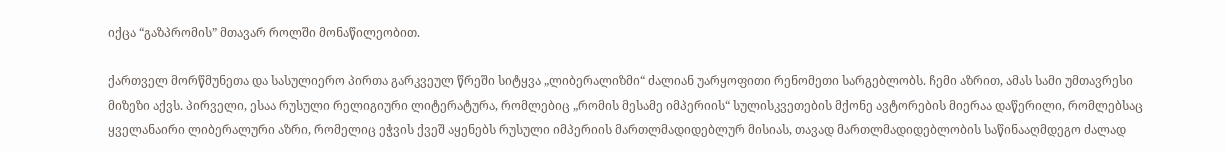იქცა “გაზპრომის” მთავარ როლში მონაწილეობით.

ქართველ მორწმუნეთა და სასულიერო პირთა გარკვეულ წრეში სიტყვა „ლიბერალიზმი“ ძალიან უარყოფითი რენომეთი სარგებლობს. ჩემი აზრით, ამას სამი უმთავრესი მიზეზი აქვს. პირველი, ესაა რუსული რელიგიური ლიტერატურა, რომლებიც „რომის მესამე იმპერიის“ სულისკვეთების მქონე ავტორების მიერაა დაწერილი, რომლებსაც ყველანაირი ლიბერალური აზრი, რომელიც ეჭვის ქვეშ აყენებს რუსული იმპერიის მართლმადიდებლურ მისიას, თავად მართლმადიდებლობის საწინააღმდეგო ძალად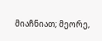მიაჩნიათ; მეორე,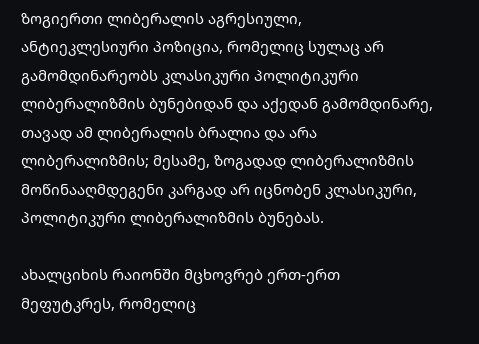ზოგიერთი ლიბერალის აგრესიული, ანტიეკლესიური პოზიცია, რომელიც სულაც არ გამომდინარეობს კლასიკური პოლიტიკური ლიბერალიზმის ბუნებიდან და აქედან გამომდინარე, თავად ამ ლიბერალის ბრალია და არა ლიბერალიზმის; მესამე, ზოგადად ლიბერალიზმის მოწინააღმდეგენი კარგად არ იცნობენ კლასიკური, პოლიტიკური ლიბერალიზმის ბუნებას.

ახალციხის რაიონში მცხოვრებ ერთ-ერთ მეფუტკრეს, რომელიც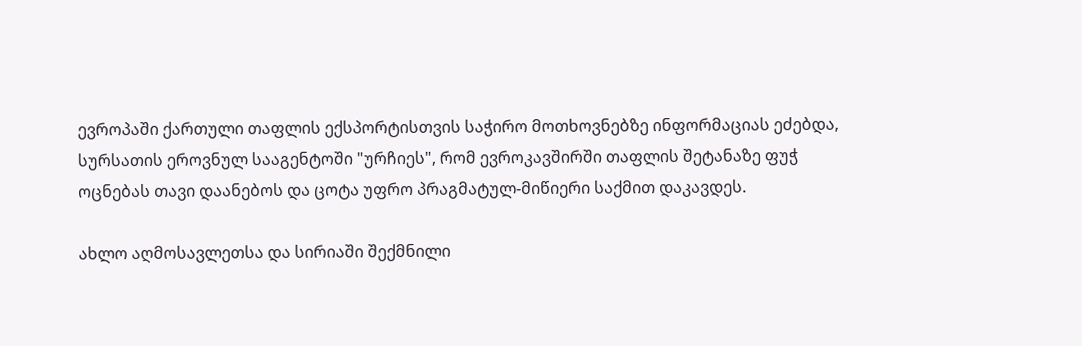ევროპაში ქართული თაფლის ექსპორტისთვის საჭირო მოთხოვნებზე ინფორმაციას ეძებდა, სურსათის ეროვნულ სააგენტოში "ურჩიეს", რომ ევროკავშირში თაფლის შეტანაზე ფუჭ ოცნებას თავი დაანებოს და ცოტა უფრო პრაგმატულ-მიწიერი საქმით დაკავდეს.

ახლო აღმოსავლეთსა და სირიაში შექმნილი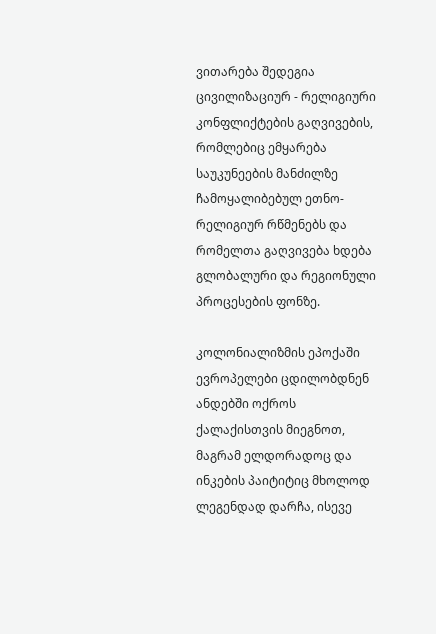ვითარება შედეგია ცივილიზაციურ - რელიგიური კონფლიქტების გაღვივების, რომლებიც ემყარება საუკუნეების მანძილზე ჩამოყალიბებულ ეთნო-რელიგიურ რწმენებს და რომელთა გაღვივება ხდება გლობალური და რეგიონული პროცესების ფონზე.

კოლონიალიზმის ეპოქაში ევროპელები ცდილობდნენ ანდებში ოქროს ქალაქისთვის მიეგნოთ, მაგრამ ელდორადოც და ინკების პაიტიტიც მხოლოდ ლეგენდად დარჩა, ისევე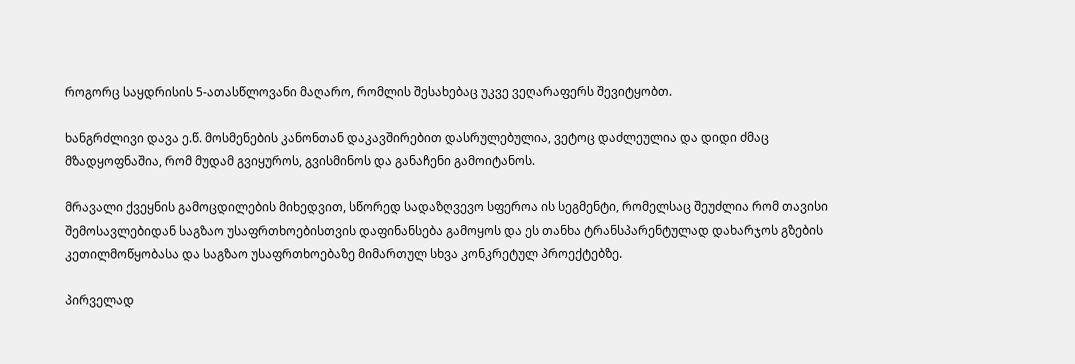როგორც საყდრისის 5-ათასწლოვანი მაღარო, რომლის შესახებაც უკვე ვეღარაფერს შევიტყობთ.

ხანგრძლივი დავა ე.წ. მოსმენების კანონთან დაკავშირებით დასრულებულია, ვეტოც დაძლეულია და დიდი ძმაც მზადყოფნაშია, რომ მუდამ გვიყუროს, გვისმინოს და განაჩენი გამოიტანოს.

მრავალი ქვეყნის გამოცდილების მიხედვით, სწორედ სადაზღვევო სფეროა ის სეგმენტი, რომელსაც შეუძლია რომ თავისი შემოსავლებიდან საგზაო უსაფრთხოებისთვის დაფინანსება გამოყოს და ეს თანხა ტრანსპარენტულად დახარჯოს გზების კეთილმოწყობასა და საგზაო უსაფრთხოებაზე მიმართულ სხვა კონკრეტულ პროექტებზე.

პირველად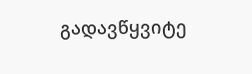გადავწყვიტე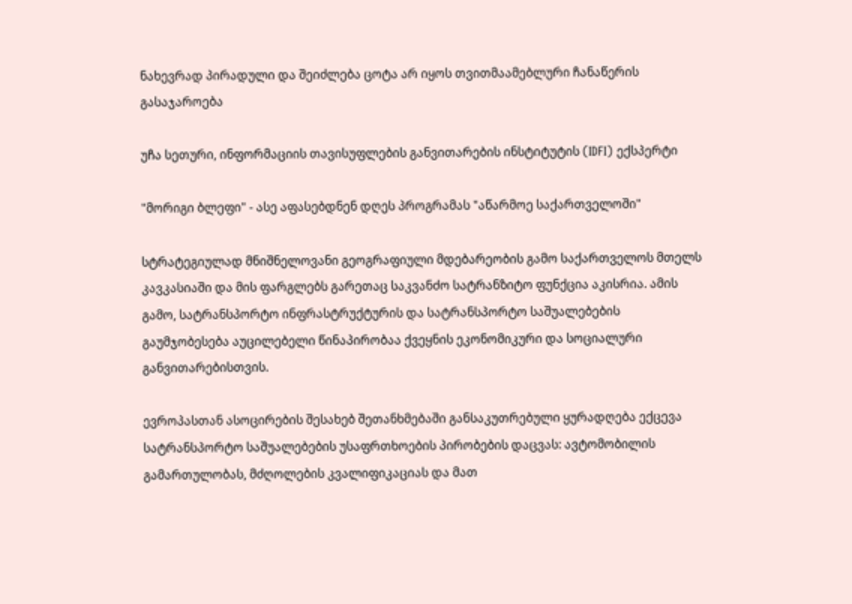ნახევრად პირადული და შეიძლება ცოტა არ იყოს თვითმაამებლური ჩანაწერის გასაჯაროება

უჩა სეთური, ინფორმაციის თავისუფლების განვითარების ინსტიტუტის (IDFI) ექსპერტი

"მორიგი ბლეფი" - ასე აფასებდნენ დღეს პროგრამას "აწარმოე საქართველოში"

სტრატეგიულად მნიშნელოვანი გეოგრაფიული მდებარეობის გამო საქართველოს მთელს კავკასიაში და მის ფარგლებს გარეთაც საკვანძო სატრანზიტო ფუნქცია აკისრია. ამის გამო, სატრანსპორტო ინფრასტრუქტურის და სატრანსპორტო საშუალებების გაუმჯობესება აუცილებელი წინაპირობაა ქვეყნის ეკონომიკური და სოციალური განვითარებისთვის.

ევროპასთან ასოცირების შესახებ შეთანხმებაში განსაკუთრებული ყურადღება ექცევა სატრანსპორტო საშუალებების უსაფრთხოების პირობების დაცვას: ავტომობილის გამართულობას, მძღოლების კვალიფიკაციას და მათ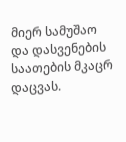მიერ სამუშაო და დასვენების საათების მკაცრ დაცვას.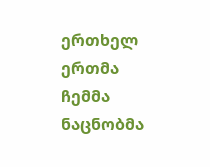ერთხელ ერთმა ჩემმა ნაცნობმა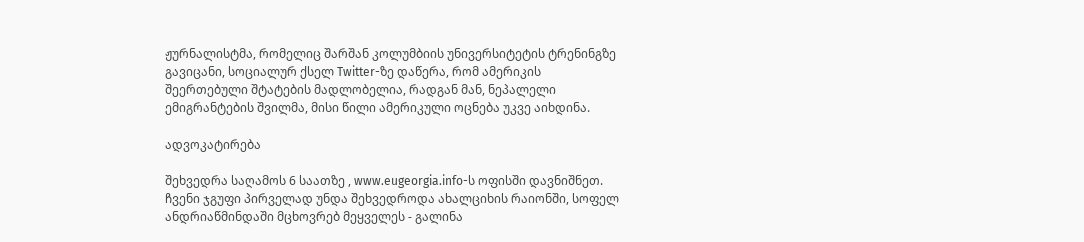ჟურნალისტმა, რომელიც შარშან კოლუმბიის უნივერსიტეტის ტრენინგზე გავიცანი, სოციალურ ქსელ Twitter-ზე დაწერა, რომ ამერიკის შეერთებული შტატების მადლობელია, რადგან მან, ნეპალელი ემიგრანტების შვილმა, მისი წილი ამერიკული ოცნება უკვე აიხდინა.

ადვოკატირება

შეხვედრა საღამოს 6 საათზე , www.eugeorgia.info-ს ოფისში დავნიშნეთ. ჩვენი ჯგუფი პირველად უნდა შეხვედროდა ახალციხის რაიონში, სოფელ ანდრიაწმინდაში მცხოვრებ მეყველეს - გალინა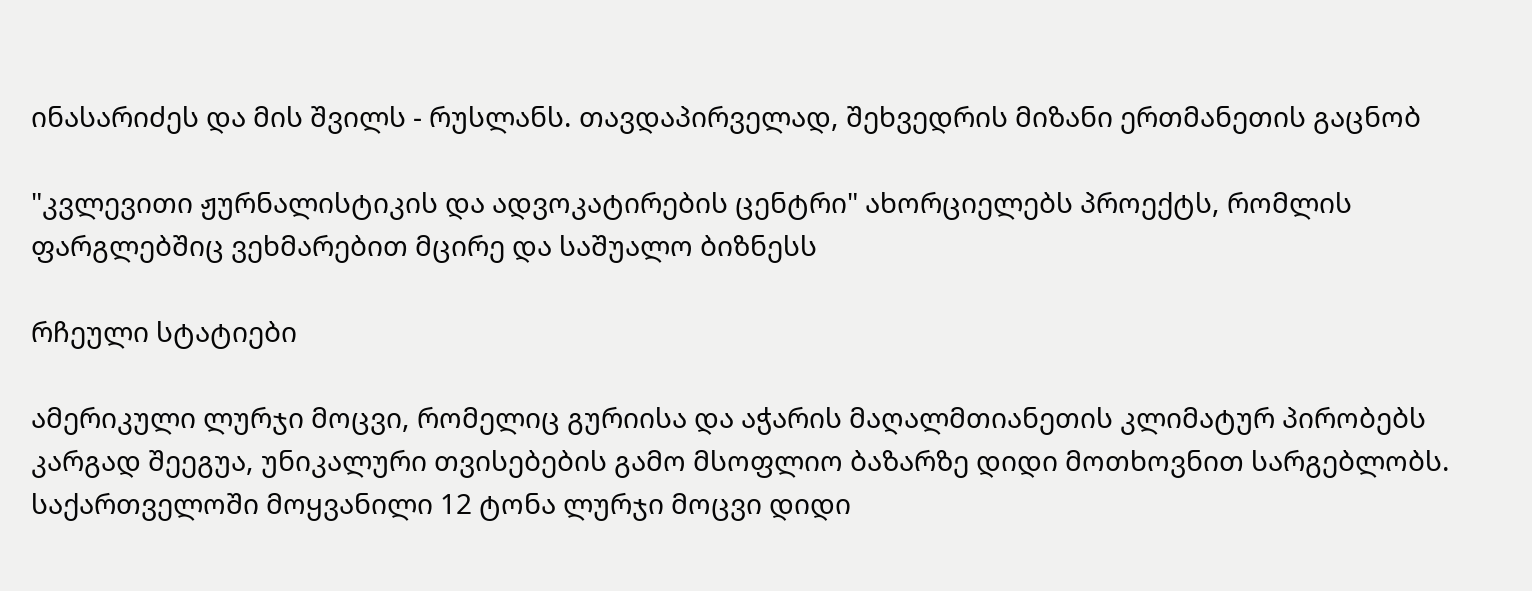ინასარიძეს და მის შვილს - რუსლანს. თავდაპირველად, შეხვედრის მიზანი ერთმანეთის გაცნობ

"კვლევითი ჟურნალისტიკის და ადვოკატირების ცენტრი" ახორციელებს პროექტს, რომლის ფარგლებშიც ვეხმარებით მცირე და საშუალო ბიზნესს

რჩეული სტატიები

ამერიკული ლურჯი მოცვი, რომელიც გურიისა და აჭარის მაღალმთიანეთის კლიმატურ პირობებს კარგად შეეგუა, უნიკალური თვისებების გამო მსოფლიო ბაზარზე დიდი მოთხოვნით სარგებლობს. საქართველოში მოყვანილი 12 ტონა ლურჯი მოცვი დიდი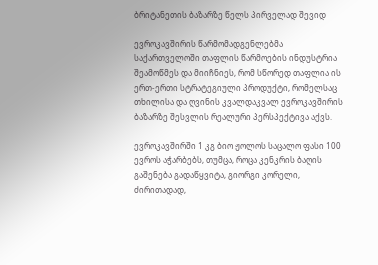ბრიტანეთის ბაზარზე წელს პირველად შევიდ

ევროკავშირის წარმომადგენლებმა საქართველოში თაფლის წარმოების ინდუსტრია შეამოწმეს და მიიჩნიეს, რომ სწორედ თაფლია ის ერთ-ერთი სტრატეგიული პროდუქტი, რომელსაც თხილისა და ღვინის კვალდაკვალ ევროკავშირის ბაზარზე შესვლის რეალური პერსპექტივა აქვს.

ევროკავშირში 1 კგ ბიო ჟოლოს საცალო ფასი 100 ევროს აჭარბებს, თუმცა, როცა კენკრის ბაღის გაშენება გადაწყვიტა, გიორგი კორელი, ძირითადად,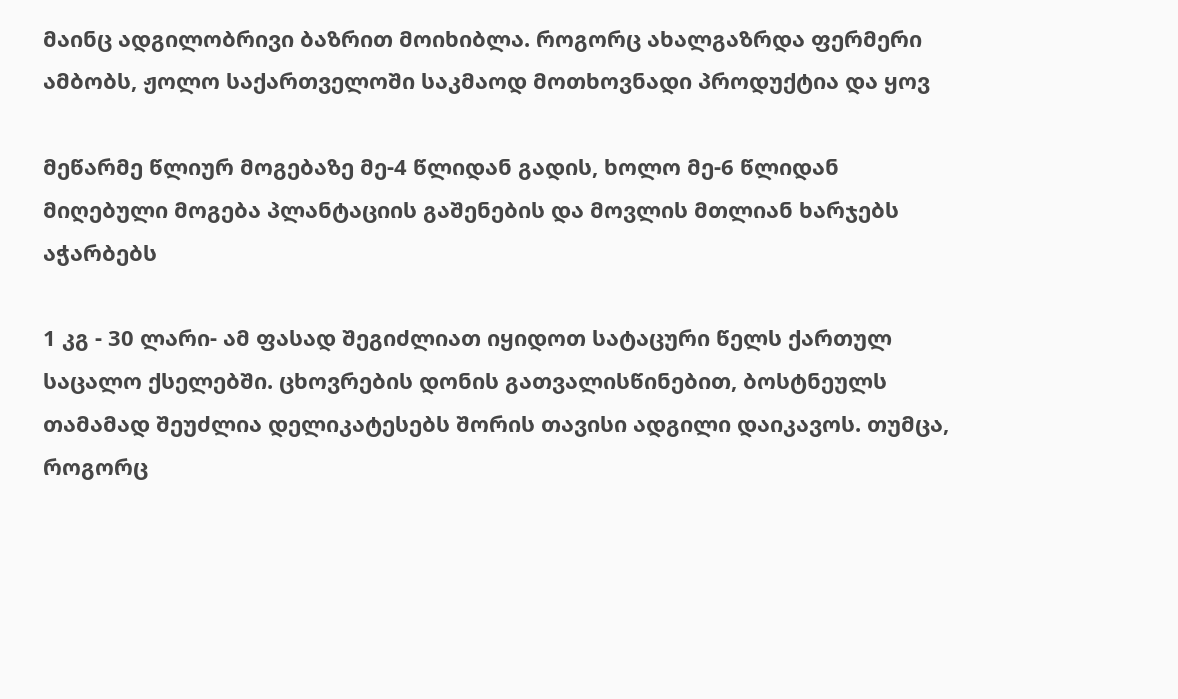მაინც ადგილობრივი ბაზრით მოიხიბლა. როგორც ახალგაზრდა ფერმერი ამბობს, ჟოლო საქართველოში საკმაოდ მოთხოვნადი პროდუქტია და ყოვ

მეწარმე წლიურ მოგებაზე მე-4 წლიდან გადის, ხოლო მე-6 წლიდან მიღებული მოგება პლანტაციის გაშენების და მოვლის მთლიან ხარჯებს აჭარბებს

1 კგ - 30 ლარი- ამ ფასად შეგიძლიათ იყიდოთ სატაცური წელს ქართულ საცალო ქსელებში. ცხოვრების დონის გათვალისწინებით, ბოსტნეულს თამამად შეუძლია დელიკატესებს შორის თავისი ადგილი დაიკავოს. თუმცა, როგორც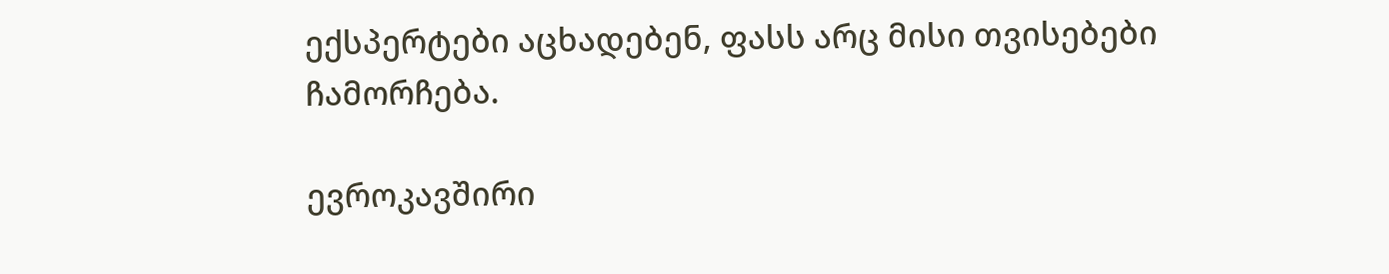ექსპერტები აცხადებენ, ფასს არც მისი თვისებები ჩამორჩება.

ევროკავშირი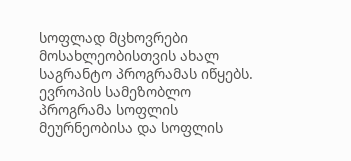სოფლად მცხოვრები მოსახლეობისთვის ახალ საგრანტო პროგრამას იწყებს. ევროპის სამეზობლო პროგრამა სოფლის მეურნეობისა და სოფლის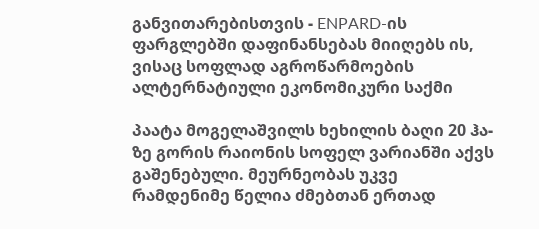განვითარებისთვის - ENPARD-ის ფარგლებში დაფინანსებას მიიღებს ის, ვისაც სოფლად აგროწარმოების ალტერნატიული ეკონომიკური საქმი

პაატა მოგელაშვილს ხეხილის ბაღი 20 ჰა-ზე გორის რაიონის სოფელ ვარიანში აქვს გაშენებული. მეურნეობას უკვე რამდენიმე წელია ძმებთან ერთად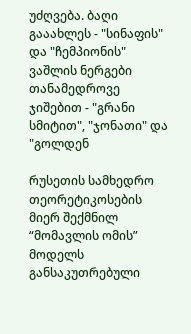უძღვება. ბაღი გააახლეს - "სინაფის" და "ჩემპიონის" ვაშლის ნერგები თანამედროვე ჯიშებით - "გრანი სმიტით", "ჯონათი" და "გოლდენ

რუსეთის სამხედრო თეორეტიკოსების მიერ შექმნილ “მომავლის ომის” მოდელს განსაკუთრებული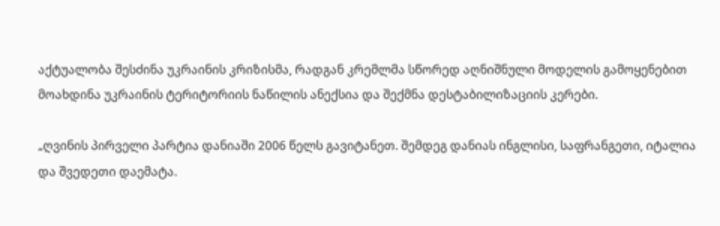აქტუალობა შესძინა უკრაინის კრიზისმა, რადგან კრემლმა სწორედ აღნიშნული მოდელის გამოყენებით მოახდინა უკრაინის ტერიტორიის ნაწილის ანექსია და შექმნა დესტაბილიზაციის კერები.

„ღვინის პირველი პარტია დანიაში 2006 წელს გავიტანეთ. შემდეგ დანიას ინგლისი, საფრანგეთი, იტალია და შვედეთი დაემატა.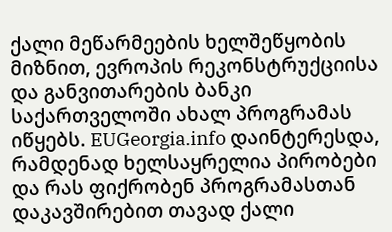ქალი მეწარმეების ხელშეწყობის მიზნით, ევროპის რეკონსტრუქციისა და განვითარების ბანკი საქართველოში ახალ პროგრამას იწყებს. EUGeorgia.info დაინტერესდა, რამდენად ხელსაყრელია პირობები და რას ფიქრობენ პროგრამასთან დაკავშირებით თავად ქალი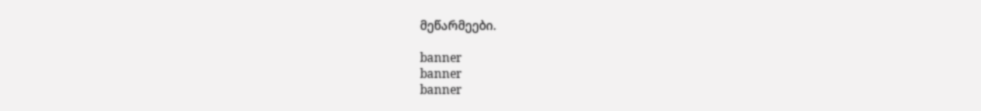მეწარმეები.

banner
banner
banner